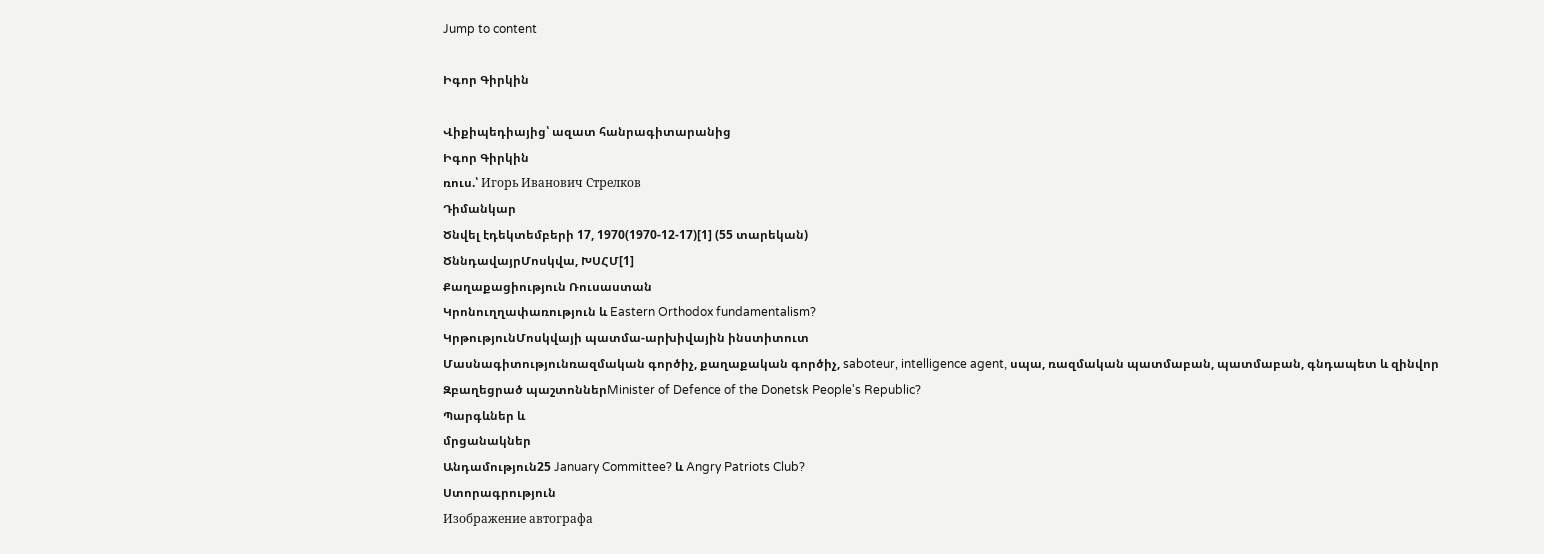Jump to content

Իգոր Գիրկին

Վիքիպեդիայից՝ ազատ հանրագիտարանից
Իգոր Գիրկին
ռուս.՝ Игорь Иванович Стрелков
Դիմանկար
Ծնվել էդեկտեմբերի 17, 1970(1970-12-17)[1] (55 տարեկան)
ԾննդավայրՄոսկվա, ԽՍՀՄ[1]
Քաղաքացիություն Ռուսաստան
Կրոնուղղափառություն և Eastern Orthodox fundamentalism?
ԿրթությունՄոսկվայի պատմա-արխիվային ինստիտուտ
Մասնագիտությունռազմական գործիչ, քաղաքական գործիչ, saboteur, intelligence agent, սպա, ռազմական պատմաբան, պատմաբան, գնդապետ և զինվոր
Զբաղեցրած պաշտոններMinister of Defence of the Donetsk People's Republic?
Պարգևներ և
մրցանակներ
Անդամություն25 January Committee? և Angry Patriots Club?
Ստորագրություն
Изображение автографа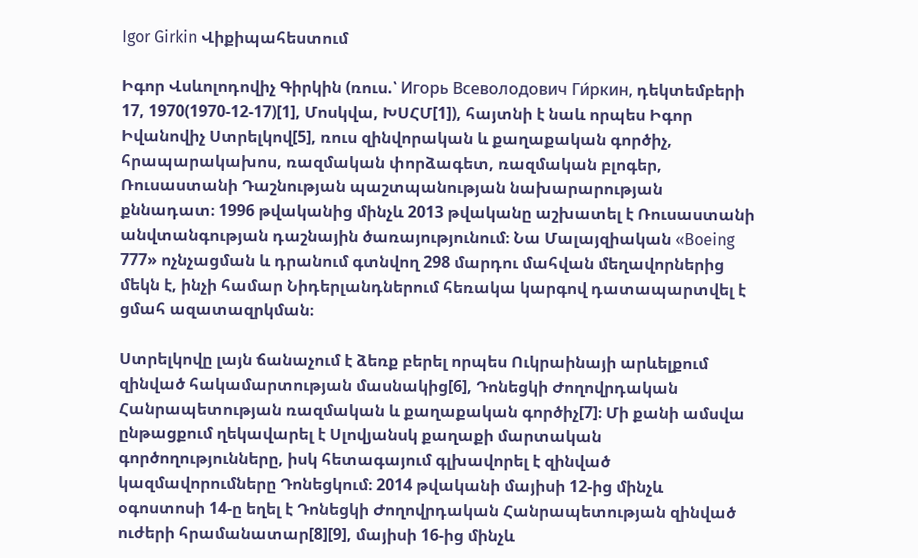Igor Girkin Վիքիպահեստում

Իգոր Վսևոլոդովիչ Գիրկին (ռուս.՝ Игорь Всеволодович Ги́ркин, դեկտեմբերի 17, 1970(1970-12-17)[1], Մոսկվա, ԽՍՀՄ[1]), հայտնի է նաև որպես Իգոր Իվանովիչ Ստրելկով[5], ռուս զինվորական և քաղաքական գործիչ, հրապարակախոս, ռազմական փորձագետ, ռազմական բլոգեր, Ռուսաստանի Դաշնության պաշտպանության նախարարության քննադատ։ 1996 թվականից մինչև 2013 թվականը աշխատել է Ռուսաստանի անվտանգության դաշնային ծառայությունում։ Նա Մալայզիական «Boeing 777» ոչնչացման և դրանում գտնվող 298 մարդու մահվան մեղավորներից մեկն է, ինչի համար Նիդերլանդներում հեռակա կարգով դատապարտվել է ցմահ ազատազրկման։

Ստրելկովը լայն ճանաչում է ձեռք բերել որպես Ուկրաինայի արևելքում զինված հակամարտության մասնակից[6], Դոնեցկի Ժողովրդական Հանրապետության ռազմական և քաղաքական գործիչ[7]։ Մի քանի ամսվա ընթացքում ղեկավարել է Սլովյանսկ քաղաքի մարտական գործողությունները, իսկ հետագայում գլխավորել է զինված կազմավորումները Դոնեցկում։ 2014 թվականի մայիսի 12-ից մինչև օգոստոսի 14-ը եղել է Դոնեցկի Ժողովրդական Հանրապետության զինված ուժերի հրամանատար[8][9], մայիսի 16-ից մինչև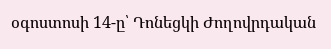օգոստոսի 14-ը՝ Դոնեցկի Ժողովրդական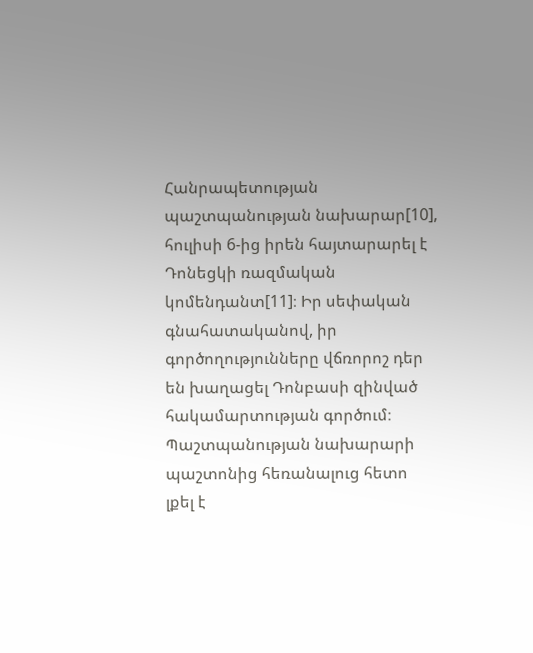Հանրապետության պաշտպանության նախարար[10], հուլիսի 6-ից իրեն հայտարարել է Դոնեցկի ռազմական կոմենդանտ[11]։ Իր սեփական գնահատականով, իր գործողությունները վճռորոշ դեր են խաղացել Դոնբասի զինված հակամարտության գործում։ Պաշտպանության նախարարի պաշտոնից հեռանալուց հետո լքել է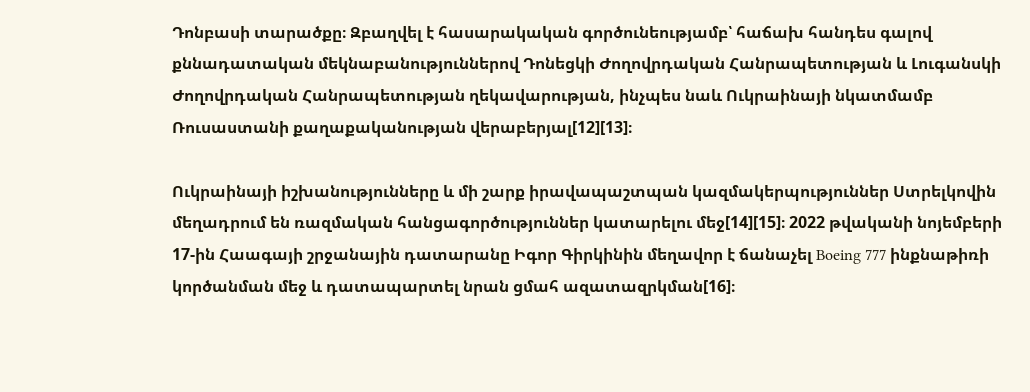Դոնբասի տարածքը։ Զբաղվել է հասարակական գործունեությամբ՝ հաճախ հանդես գալով քննադատական մեկնաբանություններով Դոնեցկի Ժողովրդական Հանրապետության և Լուգանսկի Ժողովրդական Հանրապետության ղեկավարության, ինչպես նաև Ուկրաինայի նկատմամբ Ռուսաստանի քաղաքականության վերաբերյալ[12][13]։

Ուկրաինայի իշխանությունները և մի շարք իրավապաշտպան կազմակերպություններ Ստրելկովին մեղադրում են ռազմական հանցագործություններ կատարելու մեջ[14][15]։ 2022 թվականի նոյեմբերի 17-ին Հաագայի շրջանային դատարանը Իգոր Գիրկինին մեղավոր է ճանաչել Boeing 777 ինքնաթիռի կործանման մեջ և դատապարտել նրան ցմահ ազատազրկման[16]։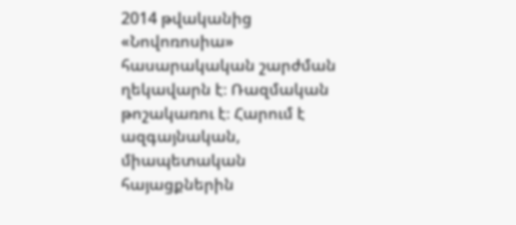2014 թվականից «Նովոռոսիա» հասարակական շարժման ղեկավարն է։ Ռազմական թոշակառու է։ Հարում է ազգայնական, միապետական հայացքներին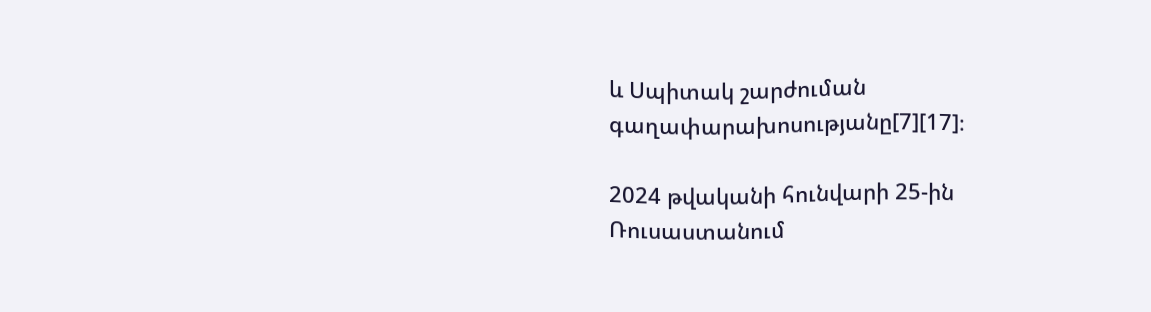և Սպիտակ շարժուման գաղափարախոսությանը[7][17]։

2024 թվականի հունվարի 25-ին Ռուսաստանում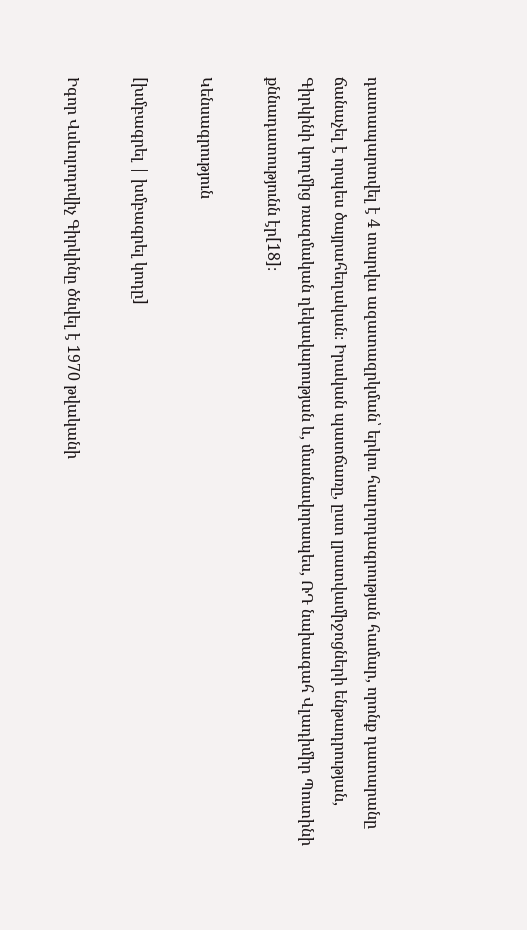դատապարտվել է 4 տարվա ազատազրկման՝ երկու հաղորդագրության համար, որոնք դատարանը ճանաչել է որպես ծայրահեղական։ Իրական պատճառը, ըստ լրատվամիջոցների ենթադրության, Գիրկինի կողմից ռազմական ղեկավարության և, մասնավորապես, ՌԴ նախագահ Վլադիմիր Պուտինի քննադատությունն էր[18]։

Կենսագրություն

[խմբագրել | խմբագրել կոդը]

Իգոր Վսևոլոդովիչ Գիրկինը ծնվել է 1970 թվականի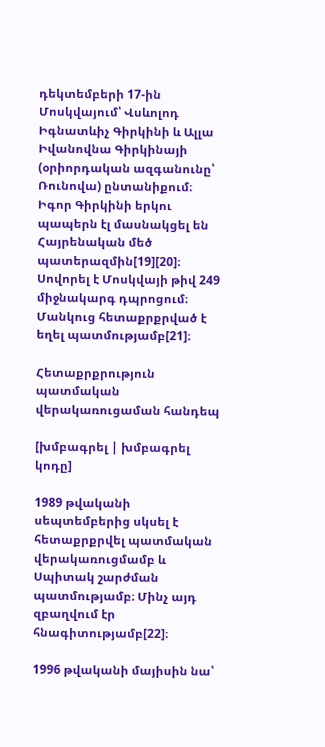դեկտեմբերի 17-ին Մոսկվայում՝ Վսևոլոդ Իգնատևիչ Գիրկինի և Ալլա Իվանովնա Գիրկինայի (օրիորդական ազգանունը՝ Ռունովա) ընտանիքում։ Իգոր Գիրկինի երկու պապերն էլ մասնակցել են Հայրենական մեծ պատերազմին[19][20]։ Սովորել է Մոսկվայի թիվ 249 միջնակարգ դպրոցում։ Մանկուց հետաքրքրված է եղել պատմությամբ[21]։

Հետաքրքրություն պատմական վերակառուցաման հանդեպ

[խմբագրել | խմբագրել կոդը]

1989 թվականի սեպտեմբերից սկսել է հետաքրքրվել պատմական վերակառուցմամբ և Սպիտակ շարժման պատմությամբ։ Մինչ այդ զբաղվում էր հնագիտությամբ[22]։

1996 թվականի մայիսին նա՝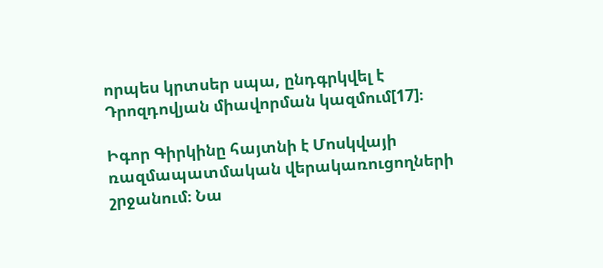որպես կրտսեր սպա, ընդգրկվել է Դրոզդովյան միավորման կազմում[17]։

Իգոր Գիրկինը հայտնի է Մոսկվայի ռազմապատմական վերակառուցողների շրջանում։ Նա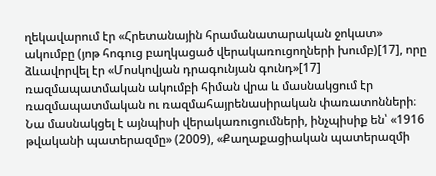ղեկավարում էր «Հրետանային հրամանատարական ջոկատ» ակումբը (յոթ հոգուց բաղկացած վերակառուցողների խումբ)[17], որը ձևավորվել էր «Մոսկովյան դրագունյան գունդ»[17] ռազմապատմական ակումբի հիման վրա և մասնակցում էր ռազմապատմական ու ռազմահայրենասիրական փառատոնների։ Նա մասնակցել է այնպիսի վերակառուցումների, ինչպիսիք են՝ «1916 թվականի պատերազմը» (2009), «Քաղաքացիական պատերազմի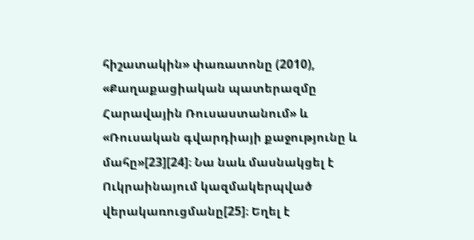հիշատակին» փառատոնը (2010), «Քաղաքացիական պատերազմը Հարավային Ռուսաստանում» և «Ռուսական գվարդիայի քաջությունը և մահը»[23][24]։ Նա նաև մասնակցել է Ուկրաինայում կազմակերպված վերակառուցմանը[25]։ Եղել է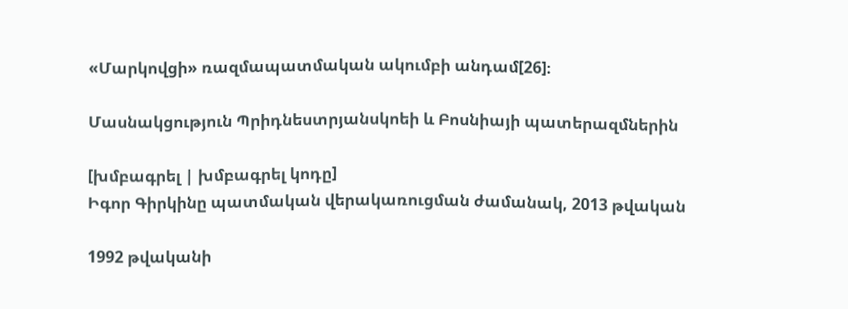«Մարկովցի» ռազմապատմական ակումբի անդամ[26]։

Մասնակցություն Պրիդնեստրյանսկոեի և Բոսնիայի պատերազմներին

[խմբագրել | խմբագրել կոդը]
Իգոր Գիրկինը պատմական վերակառուցման ժամանակ, 2013 թվական

1992 թվականի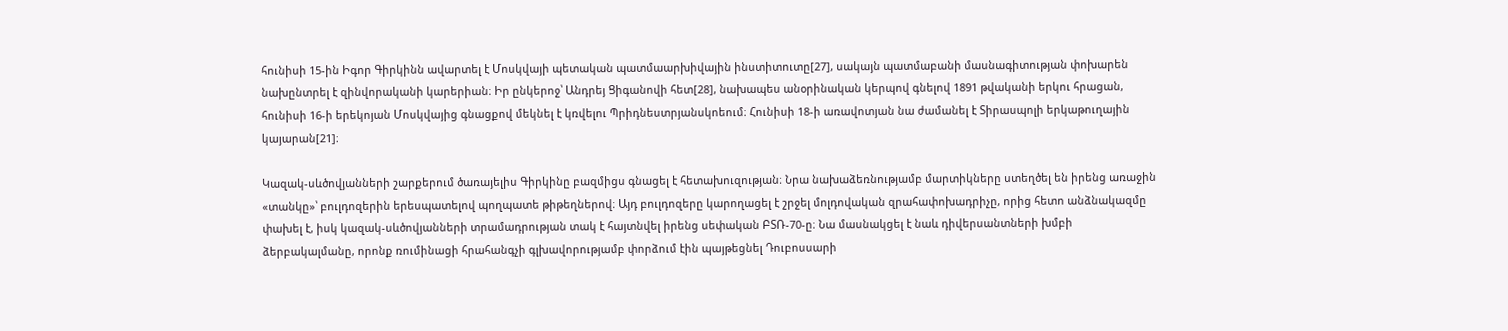հունիսի 15-ին Իգոր Գիրկինն ավարտել է Մոսկվայի պետական պատմաարխիվային ինստիտուտը[27], սակայն պատմաբանի մասնագիտության փոխարեն նախընտրել է զինվորականի կարերիան։ Իր ընկերոջ՝ Անդրեյ Ցիգանովի հետ[28], նախապես անօրինական կերպով գնելով 1891 թվականի երկու հրացան, հունիսի 16-ի երեկոյան Մոսկվայից գնացքով մեկնել է կռվելու Պրիդնեստրյանսկոեում։ Հունիսի 18-ի առավոտյան նա ժամանել է Տիրասպոլի երկաթուղային կայարան[21]։

Կազակ-սևծովյանների շարքերում ծառայելիս Գիրկինը բազմիցս գնացել է հետախուզության։ Նրա նախաձեռնությամբ մարտիկները ստեղծել են իրենց առաջին «տանկը»՝ բուլդոզերին երեսպատելով պողպատե թիթեղներով։ Այդ բուլդոզերը կարողացել է շրջել մոլդովական զրահափոխադրիչը, որից հետո անձնակազմը փախել է, իսկ կազակ-սևծովյանների տրամադրության տակ է հայտնվել իրենց սեփական ԲՏՌ-70-ը։ Նա մասնակցել է նաև դիվերսանտների խմբի ձերբակալմանը, որոնք ռումինացի հրահանգչի գլխավորությամբ փորձում էին պայթեցնել Դուբոսսարի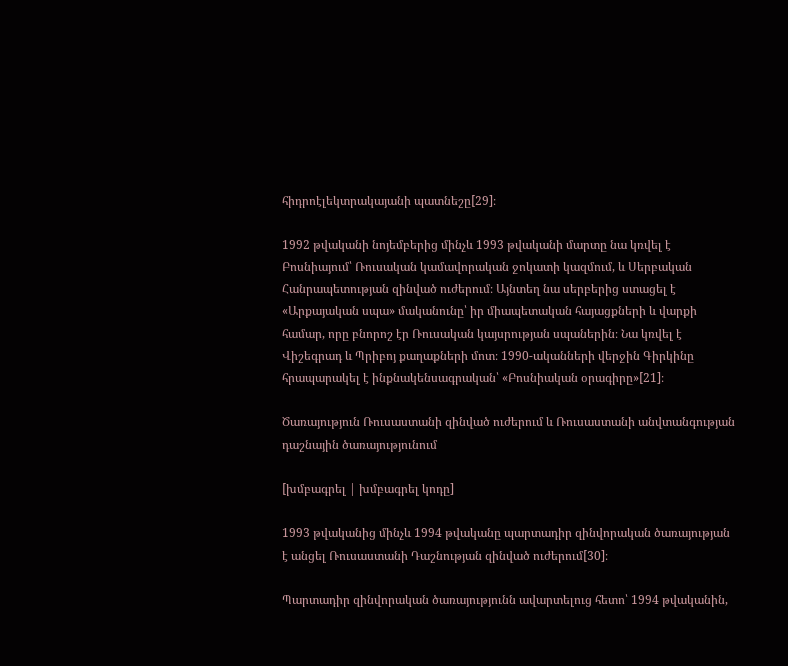հիդրոէլեկտրակայանի պատնեշը[29]։

1992 թվականի նոյեմբերից մինչև 1993 թվականի մարտը նա կռվել է Բոսնիայում՝ Ռուսական կամավորական ջոկատի կազմում, և Սերբական Հանրապետության զինված ուժերում։ Այնտեղ նա սերբերից ստացել է «Արքայական սպա» մականունը՝ իր միապետական հայացքների և վարքի համար, որը բնորոշ էր Ռուսական կայսրության սպաներին։ Նա կռվել է Վիշեգրադ և Պրիբոյ քաղաքների մոտ։ 1990-ականների վերջին Գիրկինը հրապարակել է ինքնակենսագրական՝ «Բոսնիական օրագիրը»[21]։

Ծառայություն Ռուսաստանի զինված ուժերում և Ռուսաստանի անվտանգության դաշնային ծառայությունում

[խմբագրել | խմբագրել կոդը]

1993 թվականից մինչև 1994 թվականը պարտադիր զինվորական ծառայության է անցել Ռուսաստանի Դաշնության զինված ուժերում[30]։

Պարտադիր զինվորական ծառայությունն ավարտելուց հետո՝ 1994 թվականին,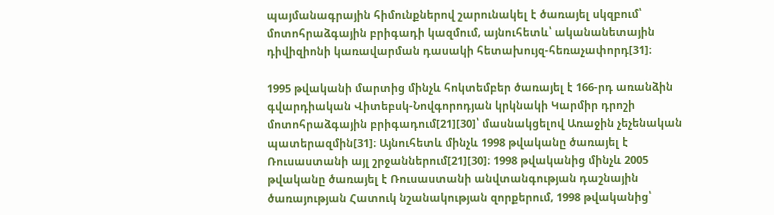պայմանագրային հիմունքներով շարունակել է ծառայել սկզբում՝ մոտոհրաձգային բրիգադի կազմում, այնուհետև՝ ականանետային դիվիզիոնի կառավարման դասակի հետախույզ-հեռաչափորդ[31]։

1995 թվականի մարտից մինչև հոկտեմբեր ծառայել է 166-րդ առանձին գվարդիական Վիտեբսկ-Նովգորոդյան կրկնակի Կարմիր դրոշի մոտոհրաձգային բրիգադում[21][30]՝ մասնակցելով Առաջին չեչենական պատերազմին[31]։ Այնուհետև մինչև 1998 թվականը ծառայել է Ռուսաստանի այլ շրջաններում[21][30]։ 1998 թվականից մինչև 2005 թվականը ծառայել է Ռուսաստանի անվտանգության դաշնային ծառայության Հատուկ նշանակության զորքերում, 1998 թվականից՝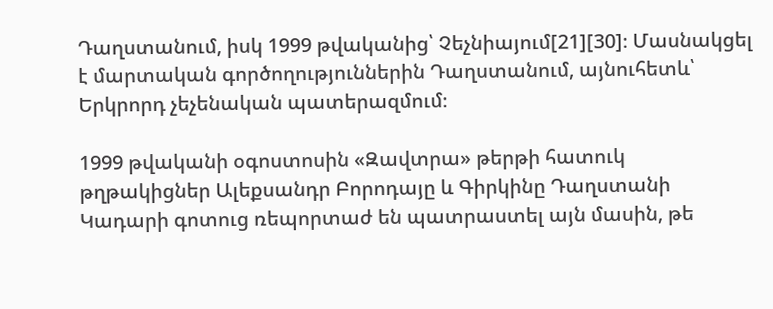Դաղստանում, իսկ 1999 թվականից՝ Չեչնիայում[21][30]։ Մասնակցել է մարտական գործողություններին Դաղստանում, այնուհետև՝ Երկրորդ չեչենական պատերազմում։

1999 թվականի օգոստոսին «Զավտրա» թերթի հատուկ թղթակիցներ Ալեքսանդր Բորոդայը և Գիրկինը Դաղստանի Կադարի գոտուց ռեպորտաժ են պատրաստել այն մասին, թե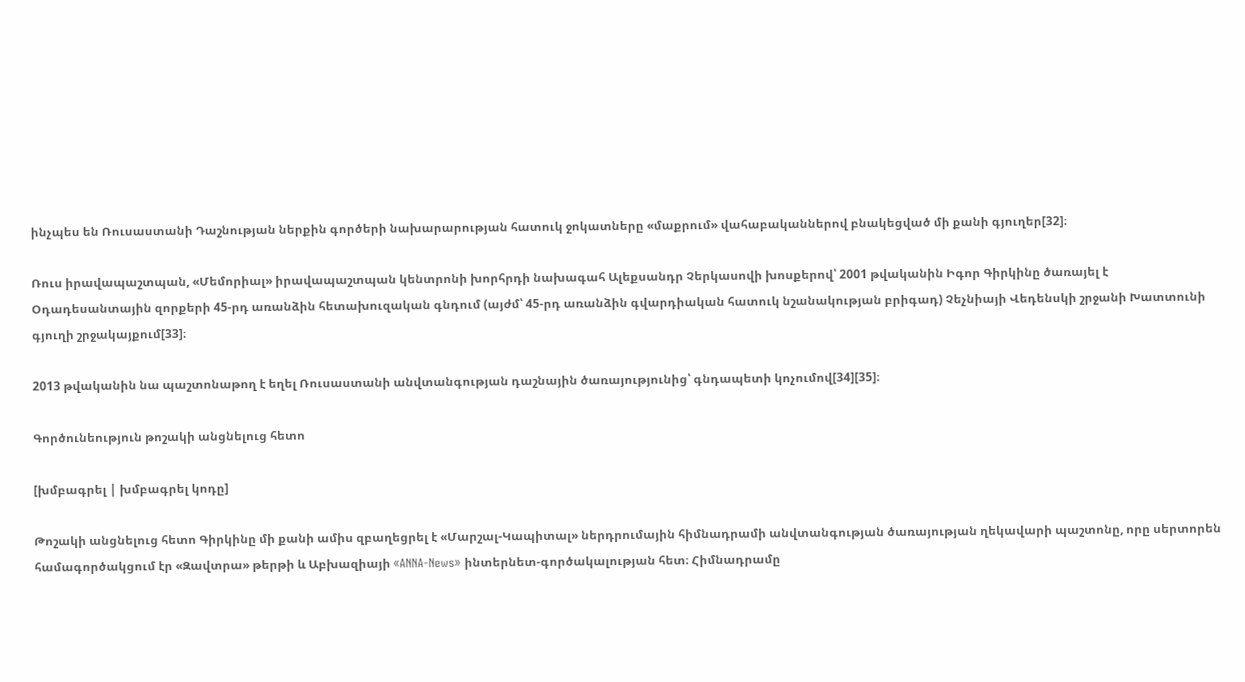ինչպես են Ռուսաստանի Դաշնության ներքին գործերի նախարարության հատուկ ջոկատները «մաքրում» վահաբականներով բնակեցված մի քանի գյուղեր[32]։

Ռուս իրավապաշտպան, «Մեմորիալ» իրավապաշտպան կենտրոնի խորհրդի նախագահ Ալեքսանդր Չերկասովի խոսքերով՝ 2001 թվականին Իգոր Գիրկինը ծառայել է Օդադեսանտային զորքերի 45-րդ առանձին հետախուզական գնդում (այժմ՝ 45-րդ առանձին գվարդիական հատուկ նշանակության բրիգադ) Չեչնիայի Վեդենսկի շրջանի Խատտունի գյուղի շրջակայքում[33]։

2013 թվականին նա պաշտոնաթող է եղել Ռուսաստանի անվտանգության դաշնային ծառայությունից՝ գնդապետի կոչումով[34][35]։

Գործունեություն թոշակի անցնելուց հետո

[խմբագրել | խմբագրել կոդը]

Թոշակի անցնելուց հետո Գիրկինը մի քանի ամիս զբաղեցրել է «Մարշալ-Կապիտալ» ներդրումային հիմնադրամի անվտանգության ծառայության ղեկավարի պաշտոնը, որը սերտորեն համագործակցում էր «Զավտրա» թերթի և Աբխազիայի «ANNA-News» ինտերնետ-գործակալության հետ։ Հիմնադրամը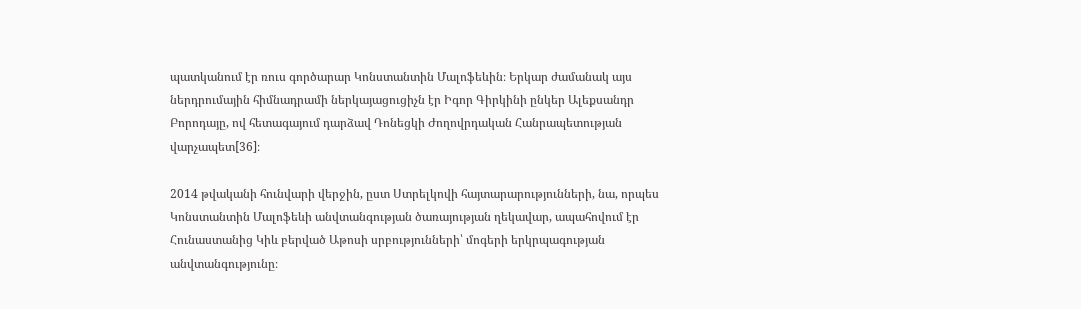պատկանում էր ռուս գործարար Կոնստանտին Մալոֆեևին։ Երկար ժամանակ այս ներդրումային հիմնադրամի ներկայացուցիչն էր Իգոր Գիրկինի ընկեր Ալեքսանդր Բորոդայը, ով հետագայում դարձավ Դոնեցկի Ժողովրդական Հանրապետության վարչապետ[36]։

2014 թվականի հունվարի վերջին, ըստ Ստրելկովի հայտարարությունների, նա, որպես Կոնստանտին Մալոֆեևի անվտանգության ծառայության ղեկավար, ապահովում էր Հունաստանից Կիև բերված Աթոսի սրբությունների՝ մոգերի երկրպագության անվտանգությունը։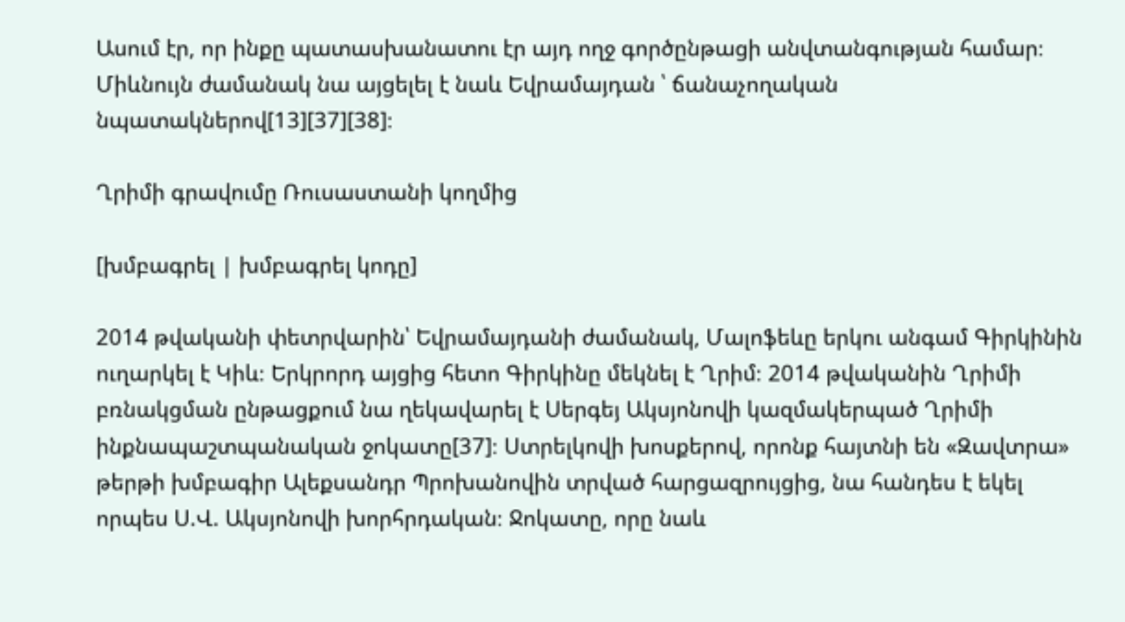Ասում էր, որ ինքը պատասխանատու էր այդ ողջ գործընթացի անվտանգության համար։ Միևնույն ժամանակ նա այցելել է նաև Եվրամայդան ՝ ճանաչողական նպատակներով[13][37][38]։

Ղրիմի գրավումը Ռուսաստանի կողմից

[խմբագրել | խմբագրել կոդը]

2014 թվականի փետրվարին՝ Եվրամայդանի ժամանակ, Մալոֆեևը երկու անգամ Գիրկինին ուղարկել է Կիև։ Երկրորդ այցից հետո Գիրկինը մեկնել է Ղրիմ։ 2014 թվականին Ղրիմի բռնակցման ընթացքում նա ղեկավարել է Սերգեյ Ակսյոնովի կազմակերպած Ղրիմի ինքնապաշտպանական ջոկատը[37]։ Ստրելկովի խոսքերով, որոնք հայտնի են «Զավտրա» թերթի խմբագիր Ալեքսանդր Պրոխանովին տրված հարցազրույցից, նա հանդես է եկել որպես Ս.Վ. Ակսյոնովի խորհրդական։ Ջոկատը, որը նաև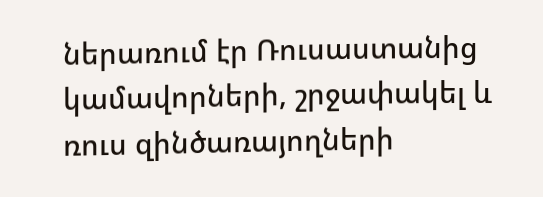ներառում էր Ռուսաստանից կամավորների, շրջափակել և ռուս զինծառայողների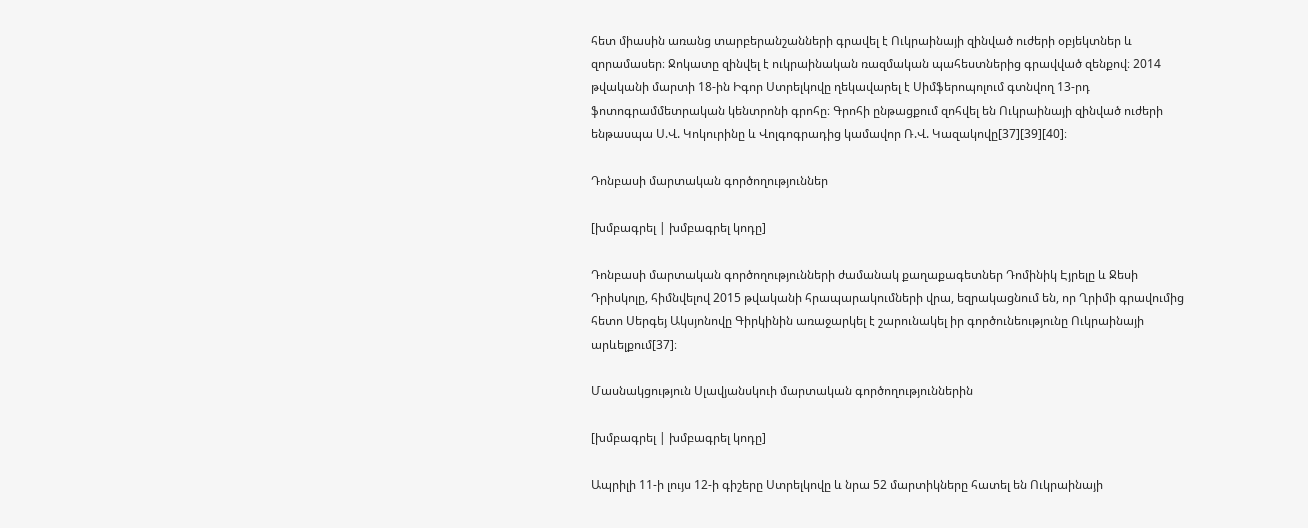հետ միասին առանց տարբերանշանների գրավել է Ուկրաինայի զինված ուժերի օբյեկտներ և զորամասեր։ Ջոկատը զինվել է ուկրաինական ռազմական պահեստներից գրավված զենքով։ 2014 թվականի մարտի 18-ին Իգոր Ստրելկովը ղեկավարել է Սիմֆերոպոլում գտնվող 13-րդ ֆոտոգրամմետրական կենտրոնի գրոհը։ Գրոհի ընթացքում զոհվել են Ուկրաինայի զինված ուժերի ենթասպա Ս.Վ. Կոկուրինը և Վոլգոգրադից կամավոր Ռ.Վ. Կազակովը[37][39][40]։

Դոնբասի մարտական գործողություններ

[խմբագրել | խմբագրել կոդը]

Դոնբասի մարտական գործողությունների ժամանակ քաղաքագետներ Դոմինիկ Էյրելը և Ջեսի Դրիսկոլը, հիմնվելով 2015 թվականի հրապարակումների վրա, եզրակացնում են, որ Ղրիմի գրավումից հետո Սերգեյ Ակսյոնովը Գիրկինին առաջարկել է շարունակել իր գործունեությունը Ուկրաինայի արևելքում[37]։

Մասնակցություն Սլավյանսկուի մարտական գործողություններին

[խմբագրել | խմբագրել կոդը]

Ապրիլի 11-ի լույս 12-ի գիշերը Ստրելկովը և նրա 52 մարտիկները հատել են Ուկրաինայի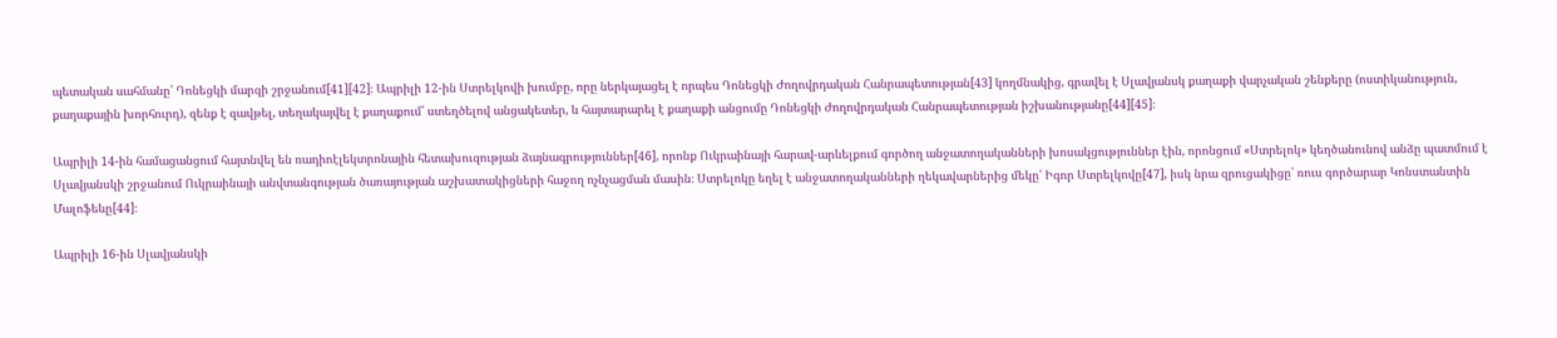պետական սահմանը՝ Դոնեցկի մարզի շրջանում[41][42]։ Ապրիլի 12-ին Ստրելկովի խումբը, որը ներկայացել է որպես Դոնեցկի Ժողովրդական Հանրապետության[43] կողմնակից, գրավել է Սլավյանսկ քաղաքի վարչական շենքերը (ոստիկանություն, քաղաքային խորհուրդ), զենք է զավթել, տեղակայվել է քաղաքում՝ ստեղծելով անցակետեր, և հայտարարել է քաղաքի անցումը Դոնեցկի Ժողովրդական Հանրապետության իշխանությանը[44][45]։

Ապրիլի 14-ին համացանցում հայտնվել են ռադիոէլեկտրոնային հետախուզության ձայնագրություններ[46], որոնք Ուկրաինայի հարավ-արևելքում գործող անջատողականների խոսակցություններ էին, որոնցում «Ստրելոկ» կեղծանունով անձը պատմում է Սլավյանսկի շրջանում Ուկրաինայի անվտանգության ծառայության աշխատակիցների հաջող ոչնչացման մասին։ Ստրելոկը եղել է անջատողականների ղեկավարներից մեկը՝ Իգոր Ստրելկովը[47], իսկ նրա զրուցակիցը՝ ռուս գործարար Կոնստանտին Մալոֆեևը[44]։

Ապրիլի 16-ին Սլավյանսկի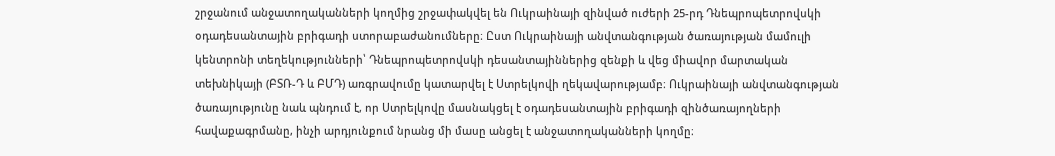շրջանում անջատողականների կողմից շրջափակվել են Ուկրաինայի զինված ուժերի 25-րդ Դնեպրոպետրովսկի օդադեսանտային բրիգադի ստորաբաժանումները։ Ըստ Ուկրաինայի անվտանգության ծառայության մամուլի կենտրոնի տեղեկությունների՝ Դնեպրոպետրովսկի դեսանտայիններից զենքի և վեց միավոր մարտական տեխնիկայի (ԲՏՌ-Դ և ԲՄԴ) առգրավումը կատարվել է Ստրելկովի ղեկավարությամբ։ Ուկրաինայի անվտանգության ծառայությունը նաև պնդում է, որ Ստրելկովը մասնակցել է օդադեսանտային բրիգադի զինծառայողների հավաքագրմանը, ինչի արդյունքում նրանց մի մասը անցել է անջատողականների կողմը։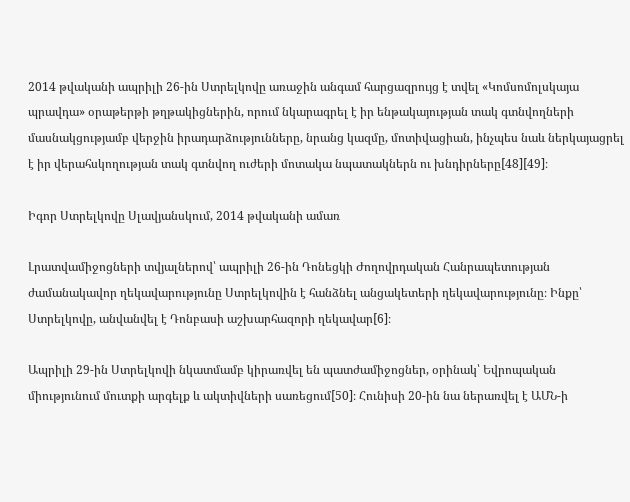2014 թվականի ապրիլի 26-ին Ստրելկովը առաջին անգամ հարցազրույց է տվել «Կոմսոմոլսկայա պրավդա» օրաթերթի թղթակիցներին, որում նկարագրել է իր ենթակայության տակ գտնվողների մասնակցությամբ վերջին իրադարձությունները, նրանց կազմը, մոտիվացիան, ինչպես նաև ներկայացրել է իր վերահսկողության տակ գտնվող ուժերի մոտակա նպատակներն ու խնդիրները[48][49]։

Իգոր Ստրելկովը Սլավյանսկում, 2014 թվականի ամառ

Լրատվամիջոցների տվյալներով՝ ապրիլի 26-ին Դոնեցկի Ժողովրդական Հանրապետության ժամանակավոր ղեկավարությունը Ստրելկովին է հանձնել անցակետերի ղեկավարությունը։ Ինքը՝ Ստրելկովը, անվանվել է Դոնբասի աշխարհազորի ղեկավար[6]։

Ապրիլի 29-ին Ստրելկովի նկատմամբ կիրառվել են պատժամիջոցներ, օրինակ՝ Եվրոպական միությունում մուտքի արգելք և ակտիվների սառեցում[50]։ Հունիսի 20-ին նա ներառվել է ԱՄՆ-ի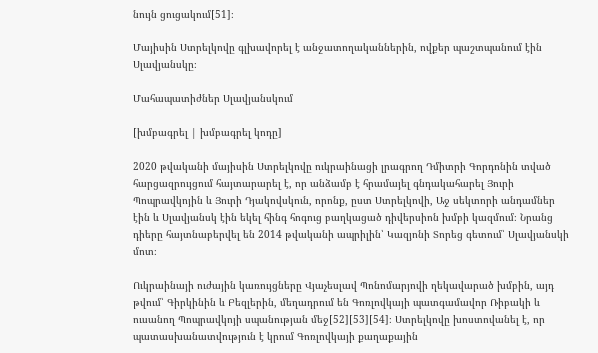նույն ցուցակում[51]։

Մայիսին Ստրելկովը գլխավորել է անջատողականներին, ովքեր պաշտպանում էին Սլավյանսկը։

Մահապատիժներ Սլավյանսկում

[խմբագրել | խմբագրել կոդը]

2020 թվականի մայիսին Ստրելկովը ուկրաինացի լրագրող Դմիտրի Գորդոնին տված հարցազրույցում հայտարարել է, որ անձամբ է հրամայել գնդակահարել Յուրի Պոպրավկոյին և Յուրի Դյակովսկուն, որոնք, ըստ Ստրելկովի, Աջ սեկտորի անդամներ էին և Սլավյանսկ էին եկել հինգ հոգուց բաղկացած դիվերսիոն խմբի կազմում։ Նրանց դիերը հայտնաբերվել են 2014 թվականի ապրիլին՝ Կազյոնի Տորեց գետում՝ Սլավյանսկի մոտ։

Ուկրաինայի ուժային կառույցները Վյաչեսլավ Պոնոմարյովի ղեկավարած խմբին, այդ թվում՝ Գիրկինին և Բեզլերին, մեղադրում են Գոռլովկայի պատգամավոր Ռիբակի և ուսանող Պոպրավկոյի սպանության մեջ[52][53][54]։ Ստրելկովը խոստովանել է, որ պատասխանատվություն է կրում Գոռլովկայի քաղաքային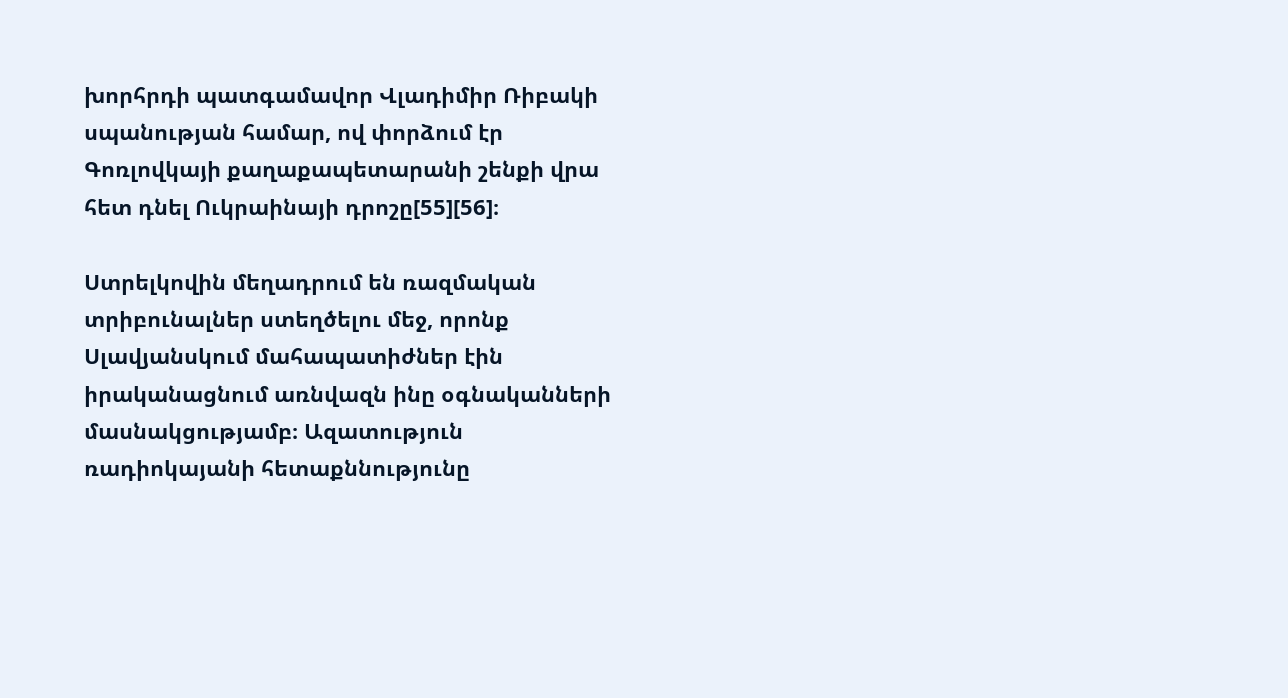խորհրդի պատգամավոր Վլադիմիր Ռիբակի սպանության համար, ով փորձում էր Գոռլովկայի քաղաքապետարանի շենքի վրա հետ դնել Ուկրաինայի դրոշը[55][56]։

Ստրելկովին մեղադրում են ռազմական տրիբունալներ ստեղծելու մեջ, որոնք Սլավյանսկում մահապատիժներ էին իրականացնում առնվազն ինը օգնականների մասնակցությամբ։ Ազատություն ռադիոկայանի հետաքննությունը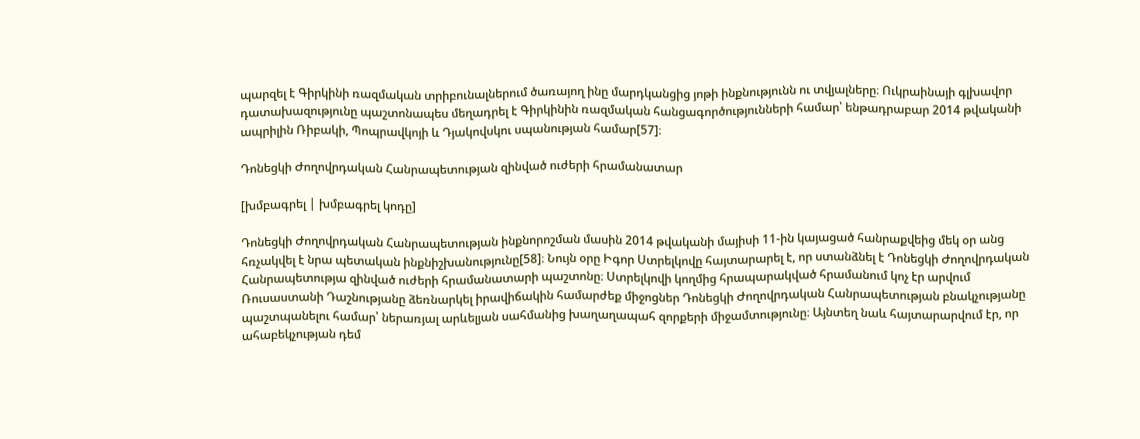պարզել է Գիրկինի ռազմական տրիբունալներում ծառայող ինը մարդկանցից յոթի ինքնությունն ու տվյալները։ Ուկրաինայի գլխավոր դատախազությունը պաշտոնապես մեղադրել է Գիրկինին ռազմական հանցագործությունների համար՝ ենթադրաբար 2014 թվականի ապրիլին Ռիբակի, Պոպրավկոյի և Դյակովսկու սպանության համար[57]։

Դոնեցկի Ժողովրդական Հանրապետության զինված ուժերի հրամանատար

[խմբագրել | խմբագրել կոդը]

Դոնեցկի Ժողովրդական Հանրապետության ինքնորոշման մասին 2014 թվականի մայիսի 11-ին կայացած հանրաքվեից մեկ օր անց հռչակվել է նրա պետական ինքնիշխանությունը[58]։ Նույն օրը Իգոր Ստրելկովը հայտարարել է, որ ստանձնել է Դոնեցկի Ժողովրդական Հանրապետությա զինված ուժերի հրամանատարի պաշտոնը։ Ստրելկովի կողմից հրապարակված հրամանում կոչ էր արվում Ռուսաստանի Դաշնությանը ձեռնարկել իրավիճակին համարժեք միջոցներ Դոնեցկի Ժողովրդական Հանրապետության բնակչությանը պաշտպանելու համար՝ ներառյալ արևելյան սահմանից խաղաղապահ զորքերի միջամտությունը։ Այնտեղ նաև հայտարարվում էր, որ ահաբեկչության դեմ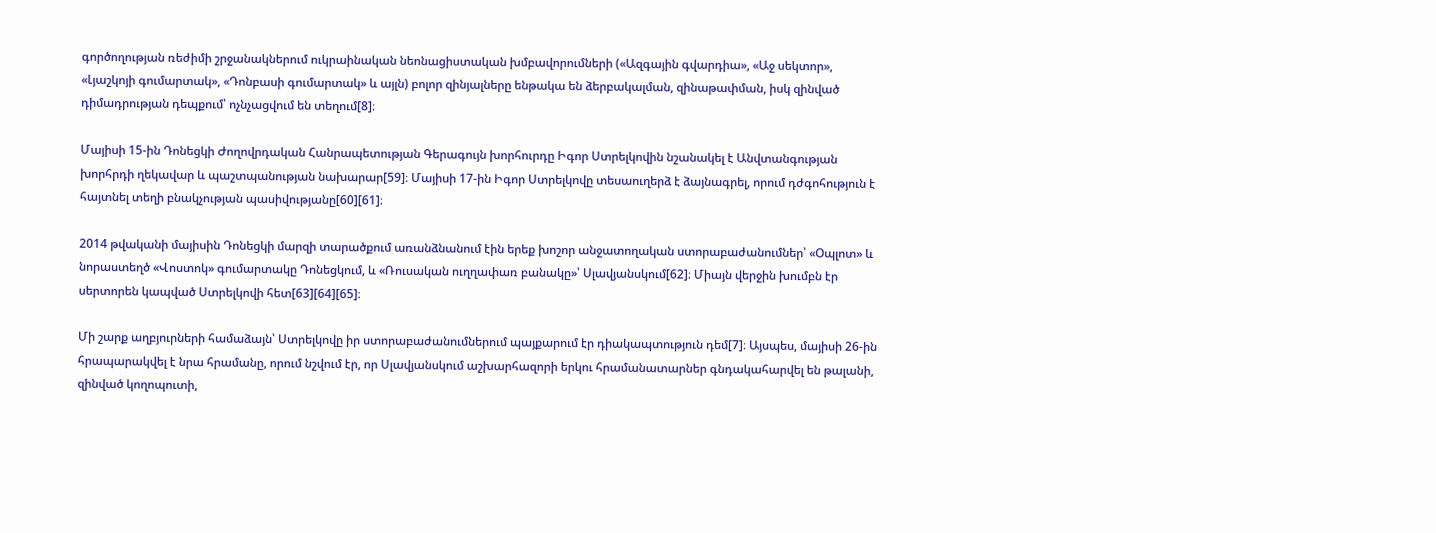գործողության ռեժիմի շրջանակներում ուկրաինական նեոնացիստական խմբավորումների («Ազգային գվարդիա», «Աջ սեկտոր», «Լյաշկոյի գումարտակ», «Դոնբասի գումարտակ» և այլն) բոլոր զինյալները ենթակա են ձերբակալման, զինաթափման, իսկ զինված դիմադրության դեպքում՝ ոչնչացվում են տեղում[8]։

Մայիսի 15-ին Դոնեցկի Ժողովրդական Հանրապետության Գերագույն խորհուրդը Իգոր Ստրելկովին նշանակել է Անվտանգության խորհրդի ղեկավար և պաշտպանության նախարար[59]։ Մայիսի 17-ին Իգոր Ստրելկովը տեսաուղերձ է ձայնագրել, որում դժգոհություն է հայտնել տեղի բնակչության պասիվությանը[60][61]։

2014 թվականի մայիսին Դոնեցկի մարզի տարածքում առանձնանում էին երեք խոշոր անջատողական ստորաբաժանումներ՝ «Օպլոտ» և նորաստեղծ «Վոստոկ» գումարտակը Դոնեցկում, և «Ռուսական ուղղափառ բանակը»՝ Սլավյանսկում[62]։ Միայն վերջին խումբն էր սերտորեն կապված Ստրելկովի հետ[63][64][65]։

Մի շարք աղբյուրների համաձայն՝ Ստրելկովը իր ստորաբաժանումներում պայքարում էր դիակապտություն դեմ[7]։ Այսպես, մայիսի 26-ին հրապարակվել է նրա հրամանը, որում նշվում էր, որ Սլավյանսկում աշխարհազորի երկու հրամանատարներ գնդակահարվել են թալանի, զինված կողոպուտի,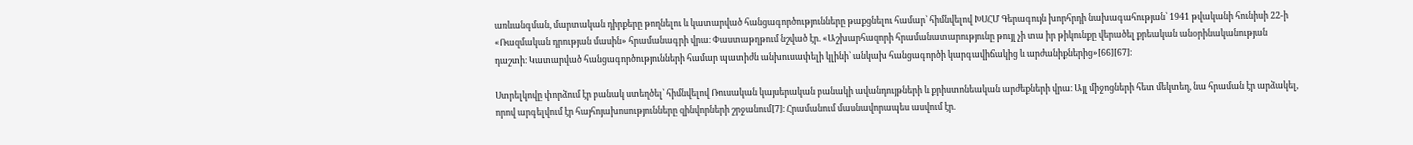առևանգման, մարտական դիրքերը թողնելու և կատարված հանցագործությունները թաքցնելու համար՝ հիմնվելով ԽՍՀՄ Գերագույն խորհրդի նախագահության՝ 1941 թվականի հունիսի 22-ի «Ռազմական դրության մասին» հրամանագրի վրա։ Փաստաթղթում նշված էր. «Աշխարհազորի հրամանատարությունը թույլ չի տա իր թիկունքը վերածել քրեական անօրինականության դաշտի։ Կատարված հանցագործությունների համար պատիժն անխուսափելի կլինի՝ անկախ հանցագործի կարգավիճակից և արժանիքներից»[66][67]։

Ստրելկովը փորձում էր բանակ ստեղծել՝ հիմնվելով Ռուսական կայսերական բանակի ավանդույթների և քրիստոնեական արժեքների վրա։ Այլ միջոցների հետ մեկտեղ, նա հրաման էր արձակել, որով արգելվում էր հայհոյախոսությունները զինվորների շրջանում[7]։ Հրամանում մասնավորապես ասվում էր.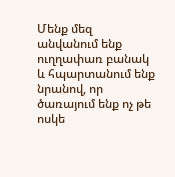Մենք մեզ անվանում ենք ուղղափառ բանակ և հպարտանում ենք նրանով, որ ծառայում ենք ոչ թե ոսկե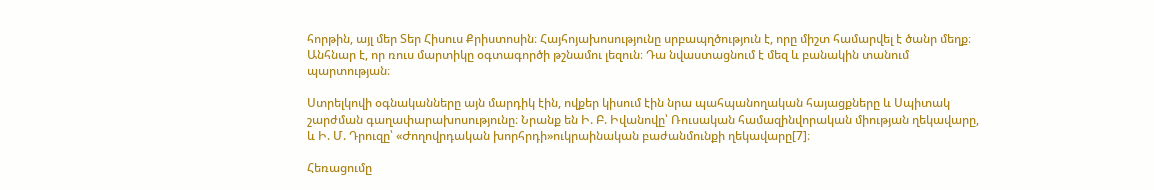հորթին, այլ մեր Տեր Հիսուս Քրիստոսին։ Հայհոյախոսությունը սրբապղծություն է, որը միշտ համարվել է ծանր մեղք։ Անհնար է, որ ռուս մարտիկը օգտագործի թշնամու լեզուն։ Դա նվաստացնում է մեզ և բանակին տանում պարտության։

Ստրելկովի օգնականները այն մարդիկ էին, ովքեր կիսում էին նրա պահպանողական հայացքները և Սպիտակ շարժման գաղափարախոսությունը։ Նրանք են Ի. Բ. Իվանովը՝ Ռուսական համազինվորական միության ղեկավարը, և Ի. Մ. Դրուզը՝ «Ժողովրդական խորհրդի»ուկրաինական բաժանմունքի ղեկավարը[7]։

Հեռացումը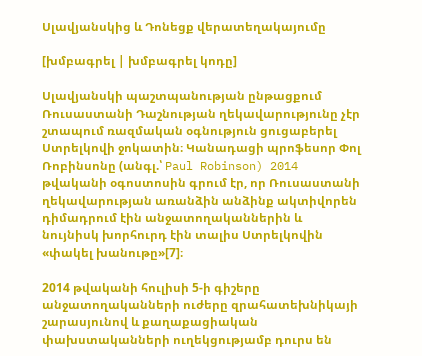Սլավյանսկից և Դոնեցք վերատեղակայումը

[խմբագրել | խմբագրել կոդը]

Սլավյանսկի պաշտպանության ընթացքում Ռուսաստանի Դաշնության ղեկավարությունը չէր շտապում ռազմական օգնություն ցուցաբերել Ստրելկովի ջոկատին։ Կանադացի պրոֆեսոր Փոլ Ռոբինսոնը (անգլ.՝ Paul Robinson) 2014 թվականի օգոստոսին գրում էր, որ Ռուսաստանի ղեկավարության առանձին անձինք ակտիվորեն դիմադրում էին անջատողականներին և նույնիսկ խորհուրդ էին տալիս Ստրելկովին «փակել խանութը»[7]։

2014 թվականի հուլիսի 5-ի գիշերը անջատողականների ուժերը զրահատեխնիկայի շարասյունով և քաղաքացիական փախստականների ուղեկցությամբ դուրս են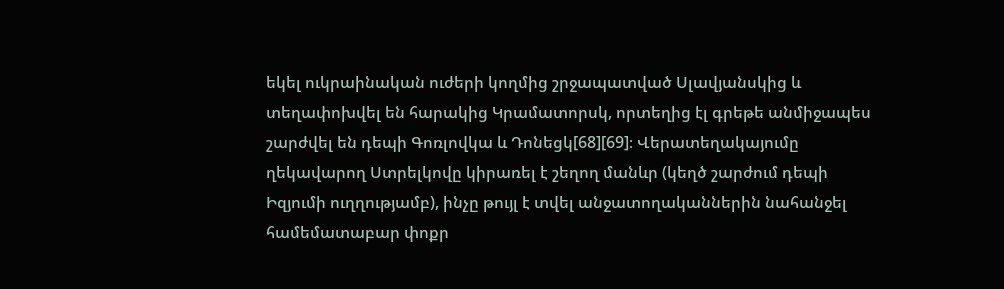եկել ուկրաինական ուժերի կողմից շրջապատված Սլավյանսկից և տեղափոխվել են հարակից Կրամատորսկ, որտեղից էլ գրեթե անմիջապես շարժվել են դեպի Գոռլովկա և Դոնեցկ[68][69]։ Վերատեղակայումը ղեկավարող Ստրելկովը կիրառել է շեղող մանևր (կեղծ շարժում դեպի Իզյումի ուղղությամբ), ինչը թույլ է տվել անջատողականներին նահանջել համեմատաբար փոքր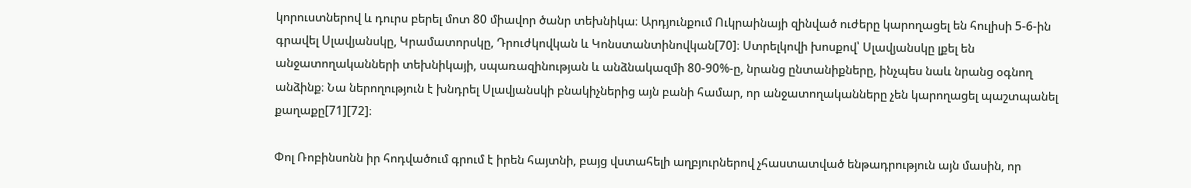կորուստներով և դուրս բերել մոտ 80 միավոր ծանր տեխնիկա։ Արդյունքում Ուկրաինայի զինված ուժերը կարողացել են հուլիսի 5-6-ին գրավել Սլավյանսկը, Կրամատորսկը, Դրուժկովկան և Կոնստանտինովկան[70]։ Ստրելկովի խոսքով՝ Սլավյանսկը լքել են անջատողականների տեխնիկայի, սպառազինության և անձնակազմի 80-90%-ը, նրանց ընտանիքները, ինչպես նաև նրանց օգնող անձինք։ Նա ներողություն է խնդրել Սլավյանսկի բնակիչներից այն բանի համար, որ անջատողականները չեն կարողացել պաշտպանել քաղաքը[71][72]։

Փոլ Ռոբինսոնն իր հոդվածում գրում է իրեն հայտնի, բայց վստահելի աղբյուրներով չհաստատված ենթադրություն այն մասին, որ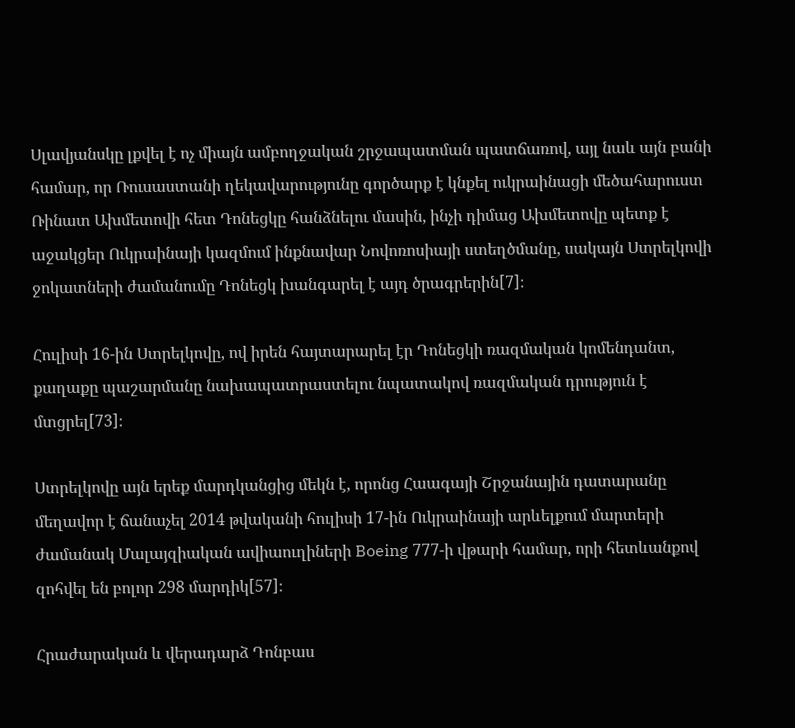Սլավյանսկը լքվել է ոչ միայն ամբողջական շրջապատման պատճառով, այլ նաև այն բանի համար, որ Ռուսաստանի ղեկավարությունը գործարք է կնքել ուկրաինացի մեծահարուստ Ռինատ Ախմետովի հետ Դոնեցկը հանձնելու մասին, ինչի դիմաց Ախմետովը պետք է աջակցեր Ուկրաինայի կազմում ինքնավար Նովոռոսիայի ստեղծմանը, սակայն Ստրելկովի ջոկատների ժամանումը Դոնեցկ խանգարել է այդ ծրագրերին[7]։

Հուլիսի 16-ին Ստրելկովը, ով իրեն հայտարարել էր Դոնեցկի ռազմական կոմենդանտ, քաղաքը պաշարմանը նախապատրաստելու նպատակով ռազմական դրություն է մտցրել[73]։

Ստրելկովը այն երեք մարդկանցից մեկն է, որոնց Հաագայի Շրջանային դատարանը մեղավոր է ճանաչել 2014 թվականի հուլիսի 17-ին Ուկրաինայի արևելքում մարտերի ժամանակ Մալայզիական ավիաուղիների Boeing 777-ի վթարի համար, որի հետևանքով զոհվել են բոլոր 298 մարդիկ[57]։

Հրաժարական և վերադարձ Դոնբաս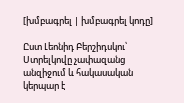[խմբագրել | խմբագրել կոդը]

Ըստ Լեոնիդ Բերշիդսկու՝ Ստրելկովը չափազանց անզիջում և հակասական կերպար է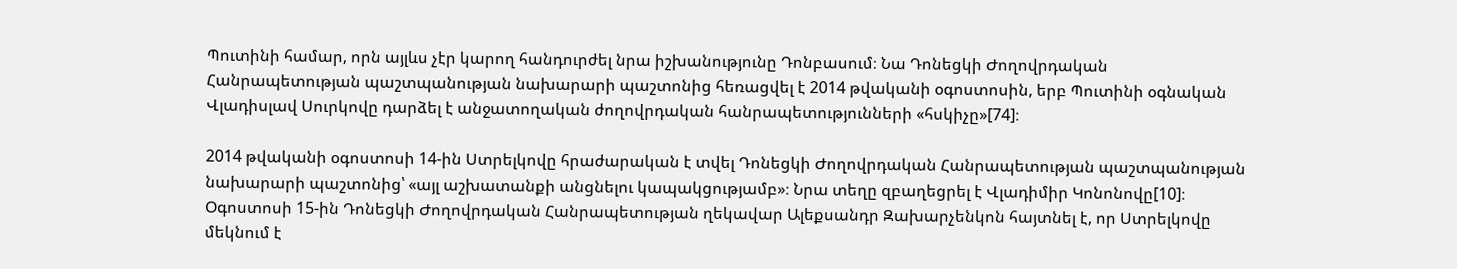Պուտինի համար, որն այլևս չէր կարող հանդուրժել նրա իշխանությունը Դոնբասում։ Նա Դոնեցկի Ժողովրդական Հանրապետության պաշտպանության նախարարի պաշտոնից հեռացվել է 2014 թվականի օգոստոսին, երբ Պուտինի օգնական Վլադիսլավ Սուրկովը դարձել է անջատողական ժողովրդական հանրապետությունների «հսկիչը»[74]։

2014 թվականի օգոստոսի 14-ին Ստրելկովը հրաժարական է տվել Դոնեցկի Ժողովրդական Հանրապետության պաշտպանության նախարարի պաշտոնից՝ «այլ աշխատանքի անցնելու կապակցությամբ»։ Նրա տեղը զբաղեցրել է Վլադիմիր Կոնոնովը[10]։ Օգոստոսի 15-ին Դոնեցկի Ժողովրդական Հանրապետության ղեկավար Ալեքսանդր Զախարչենկոն հայտնել է, որ Ստրելկովը մեկնում է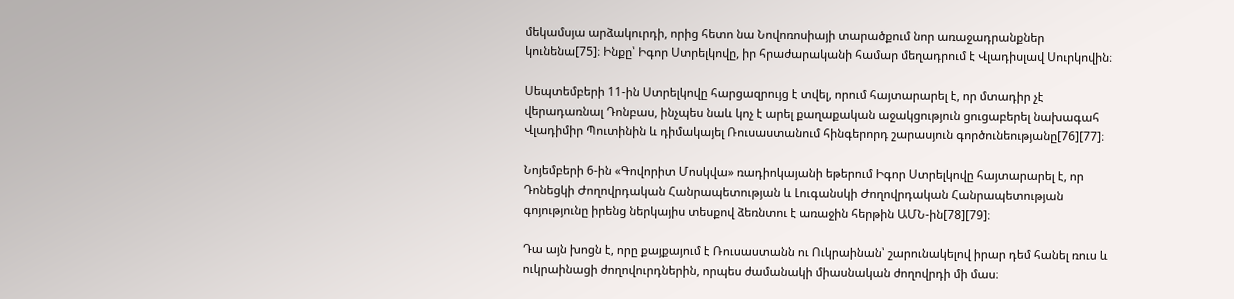մեկամսյա արձակուրդի, որից հետո նա Նովոռոսիայի տարածքում նոր առաջադրանքներ կունենա[75]։ Ինքը՝ Իգոր Ստրելկովը, իր հրաժարականի համար մեղադրում է Վլադիսլավ Սուրկովին։

Սեպտեմբերի 11-ին Ստրելկովը հարցազրույց է տվել, որում հայտարարել է, որ մտադիր չէ վերադառնալ Դոնբաս, ինչպես նաև կոչ է արել քաղաքական աջակցություն ցուցաբերել նախագահ Վլադիմիր Պուտինին և դիմակայել Ռուսաստանում հինգերորդ շարասյուն գործունեությանը[76][77]։

Նոյեմբերի 6-ին «Գովորիտ Մոսկվա» ռադիոկայանի եթերում Իգոր Ստրելկովը հայտարարել է, որ Դոնեցկի Ժողովրդական Հանրապետության և Լուգանսկի Ժողովրդական Հանրապետության գոյությունը իրենց ներկայիս տեսքով ձեռնտու է առաջին հերթին ԱՄՆ-ին[78][79]։

Դա այն խոցն է, որը քայքայում է Ռուսաստանն ու Ուկրաինան՝ շարունակելով իրար դեմ հանել ռուս և ուկրաինացի ժողովուրդներին, որպես ժամանակի միասնական ժողովրդի մի մաս։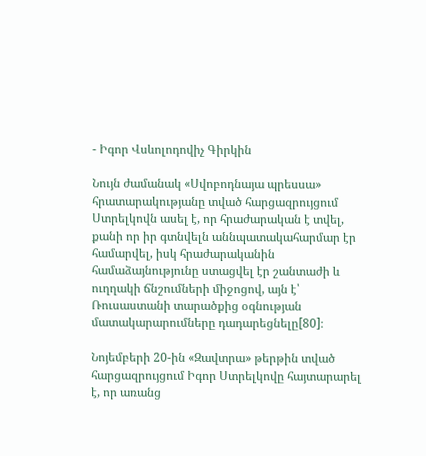- Իգոր Վսևոլոդովիչ Գիրկին

Նույն ժամանակ «Սվոբոդնայա պրեսսա» հրատարակությանը տված հարցազրույցում Ստրելկովն ասել է, որ հրաժարական է տվել, քանի որ իր գտնվելն աննպատակահարմար էր համարվել, իսկ հրաժարականին համաձայնությունը ստացվել էր շանտաժի և ուղղակի ճնշումների միջոցով, այն է՝ Ռուսաստանի տարածքից օգնության մատակարարումները դադարեցնելը[80]։

Նոյեմբերի 20-ին «Զավտրա» թերթին տված հարցազրույցում Իգոր Ստրելկովը հայտարարել է, որ առանց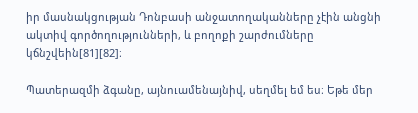իր մասնակցության Դոնբասի անջատողականները չէին անցնի ակտիվ գործողությունների, և բողոքի շարժումները կճնշվեին[81][82]։

Պատերազմի ձգանը, այնուամենայնիվ, սեղմել եմ ես։ Եթե մեր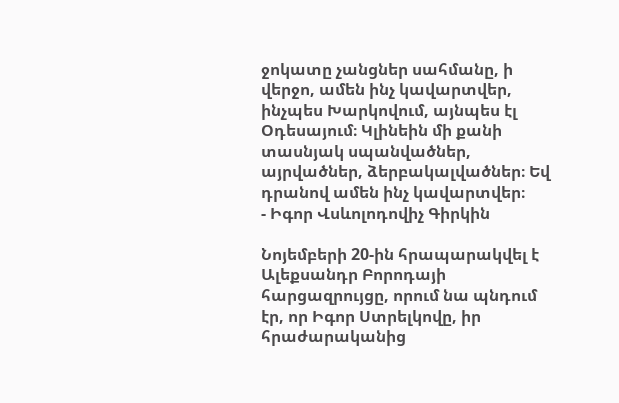ջոկատը չանցներ սահմանը, ի վերջո, ամեն ինչ կավարտվեր, ինչպես Խարկովում, այնպես էլ Օդեսայում։ Կլինեին մի քանի տասնյակ սպանվածներ, այրվածներ, ձերբակալվածներ։ Եվ դրանով ամեն ինչ կավարտվեր։
- Իգոր Վսևոլոդովիչ Գիրկին

Նոյեմբերի 20-ին հրապարակվել է Ալեքսանդր Բորոդայի հարցազրույցը, որում նա պնդում էր, որ Իգոր Ստրելկովը, իր հրաժարականից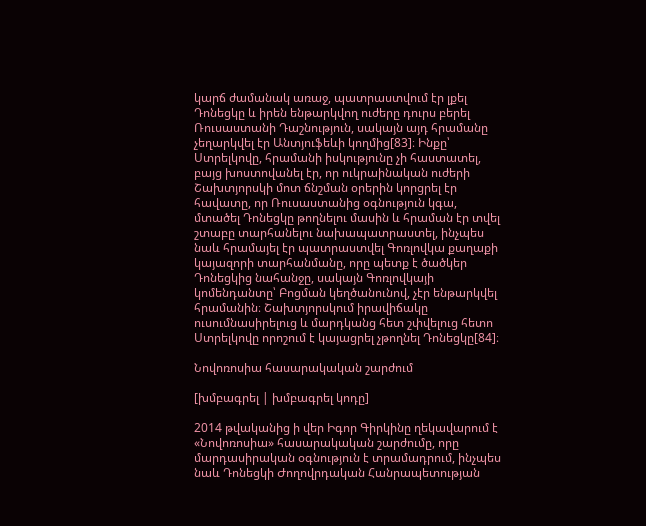կարճ ժամանակ առաջ, պատրաստվում էր լքել Դոնեցկը և իրեն ենթարկվող ուժերը դուրս բերել Ռուսաստանի Դաշնություն, սակայն այդ հրամանը չեղարկվել էր Անտյուֆեևի կողմից[83]։ Ինքը՝ Ստրելկովը, հրամանի իսկությունը չի հաստատել, բայց խոստովանել էր, որ ուկրաինական ուժերի Շախտյորսկի մոտ ճնշման օրերին կորցրել էր հավատը, որ Ռուսաստանից օգնություն կգա, մտածել Դոնեցկը թողնելու մասին և հրաման էր տվել շտաբը տարհանելու նախապատրաստել, ինչպես նաև հրամայել էր պատրաստվել Գոռլովկա քաղաքի կայազորի տարհանմանը, որը պետք է ծածկեր Դոնեցկից նահանջը, սակայն Գոռլովկայի կոմենդանտը՝ Բոցման կեղծանունով, չէր ենթարկվել հրամանին։ Շախտյորսկում իրավիճակը ուսումնասիրելուց և մարդկանց հետ շփվելուց հետո Ստրելկովը որոշում է կայացրել չթողնել Դոնեցկը[84]։

Նովոռոսիա հասարակական շարժում

[խմբագրել | խմբագրել կոդը]

2014 թվականից ի վեր Իգոր Գիրկինը ղեկավարում է «Նովոռոսիա» հասարակական շարժումը, որը մարդասիրական օգնություն է տրամադրում, ինչպես նաև Դոնեցկի Ժողովրդական Հանրապետության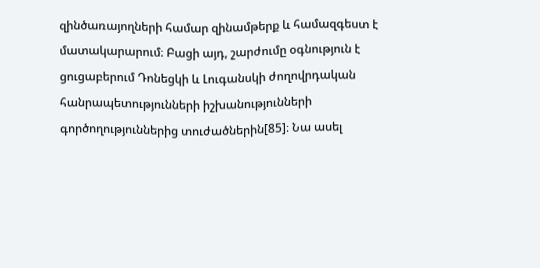զինծառայողների համար զինամթերք և համազգեստ է մատակարարում։ Բացի այդ, շարժումը օգնություն է ցուցաբերում Դոնեցկի և Լուգանսկի ժողովրդական հանրապետությունների իշխանությունների գործողություններից տուժածներին[85]։ Նա ասել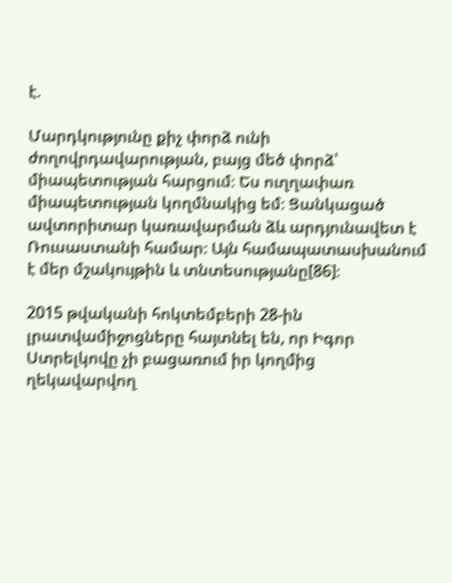է.

Մարդկությունը քիչ փորձ ունի ժողովրդավարության, բայց մեծ փորձ՝ միապետության հարցում։ Ես ուղղափառ միապետության կողմնակից եմ։ Ցանկացած ավտորիտար կառավարման ձև արդյունավետ է Ռուսաստանի համար։ Այն համապատասխանում է մեր մշակույթին և տնտեսությանը[86]։

2015 թվականի հոկտեմբերի 28-ին լրատվամիջոցները հայտնել են, որ Իգոր Ստրելկովը չի բացառում իր կողմից ղեկավարվող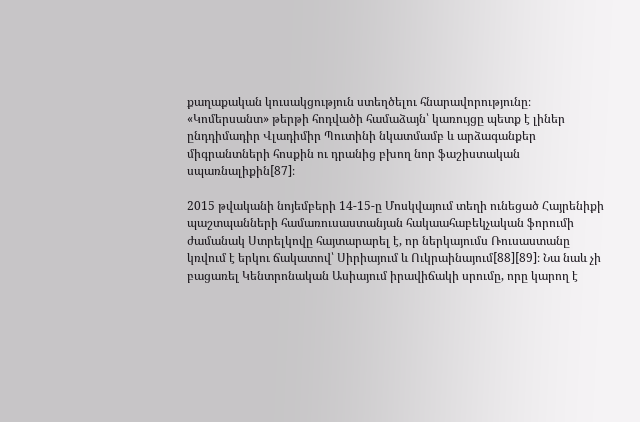քաղաքական կուսակցություն ստեղծելու հնարավորությունը։ «Կոմերսանտ» թերթի հոդվածի համաձայն՝ կառույցը պետք է լիներ ընդդիմադիր Վլադիմիր Պուտինի նկատմամբ և արձագանքեր միգրանտների հոսքին ու դրանից բխող նոր ֆաշիստական սպառնալիքին[87]։

2015 թվականի նոյեմբերի 14-15-ը Մոսկվայում տեղի ունեցած Հայրենիքի պաշտպանների համառուսաստանյան հակաահաբեկչական ֆորումի ժամանակ Ստրելկովը հայտարարել է, որ ներկայումս Ռուսաստանը կռվում է երկու ճակատով՝ Սիրիայում և Ուկրաինայում[88][89]։ Նա նաև չի բացառել Կենտրոնական Ասիայում իրավիճակի սրումը, որը կարող է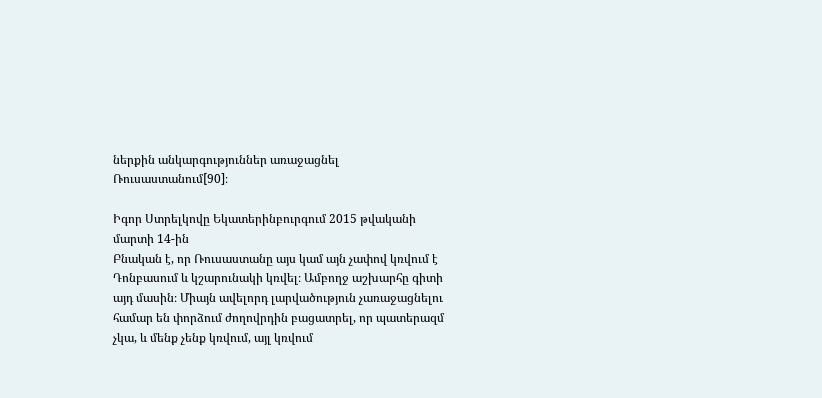ներքին անկարգություններ առաջացնել Ռուսաստանում[90]։

Իգոր Ստրելկովը Եկատերինբուրգում 2015 թվականի մարտի 14-ին
Բնական է, որ Ռուսաստանը այս կամ այն չափով կռվում է Դոնբասում և կշարունակի կռվել։ Ամբողջ աշխարհը գիտի այդ մասին։ Միայն ավելորդ լարվածություն չառաջացնելու համար են փորձում ժողովրդին բացատրել, որ պատերազմ չկա, և մենք չենք կռվում, այլ կռվում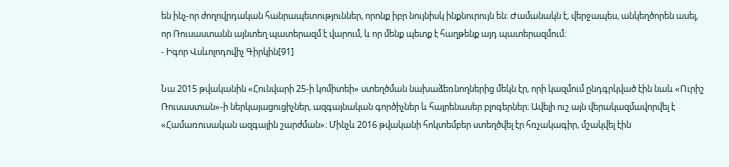են ինչ-որ ժողովրդական հանրապետություններ, որոնք իբր նույնիսկ ինքնուրույն են։ Ժամանակն է, վերջապես, անկեղծորեն ասել, որ Ռուսաստանն այնտեղ պատերազմ է վարում, և որ մենք պետք է հաղթենք այդ պատերազմում։
- Իգոր Վսևոլոդովիչ Գիրկին[91]

Նա 2015 թվականին «Հունվարի 25-ի կոմիտեի» ստեղծման նախաձեռնողներից մեկն էր, որի կազմում ընդգրկված էին նաև «Ուրիշ Ռուսաստան»-ի ներկայացուցիչներ, ազգայնական գործիչներ և հայրենասեր բլոգերներ։ Ավելի ուշ այն վերակազմավորվել է «Համառուսական ազգային շարժման»։ Մինչև 2016 թվականի հոկտեմբեր ստեղծվել էր հռչակագիր, մշակվել էին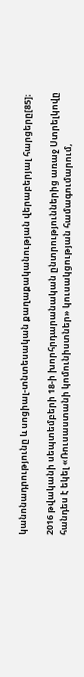կանոնադրությունը և սոցիալ-տնտեսական քաղաքականության վերաբերյալ հարցերը[85]։

2016 թվականի սեպտեմբերի 18-ի խորհրդարանական ընտրություններից առաջ Ստրելկովը հանդես է եկել «Ռուսաստանի կոմունիստներ» կուսակցության համագումարում,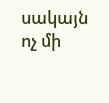սակայն ոչ մի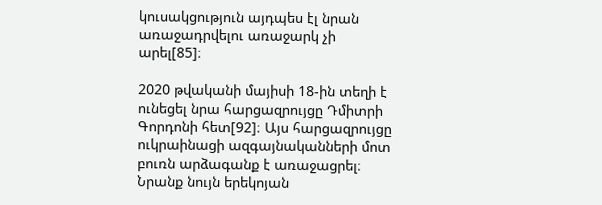կուսակցություն այդպես էլ նրան առաջադրվելու առաջարկ չի արել[85]։

2020 թվականի մայիսի 18-ին տեղի է ունեցել նրա հարցազրույցը Դմիտրի Գորդոնի հետ[92]։ Այս հարցազրույցը ուկրաինացի ազգայնականների մոտ բուռն արձագանք է առաջացրել։ Նրանք նույն երեկոյան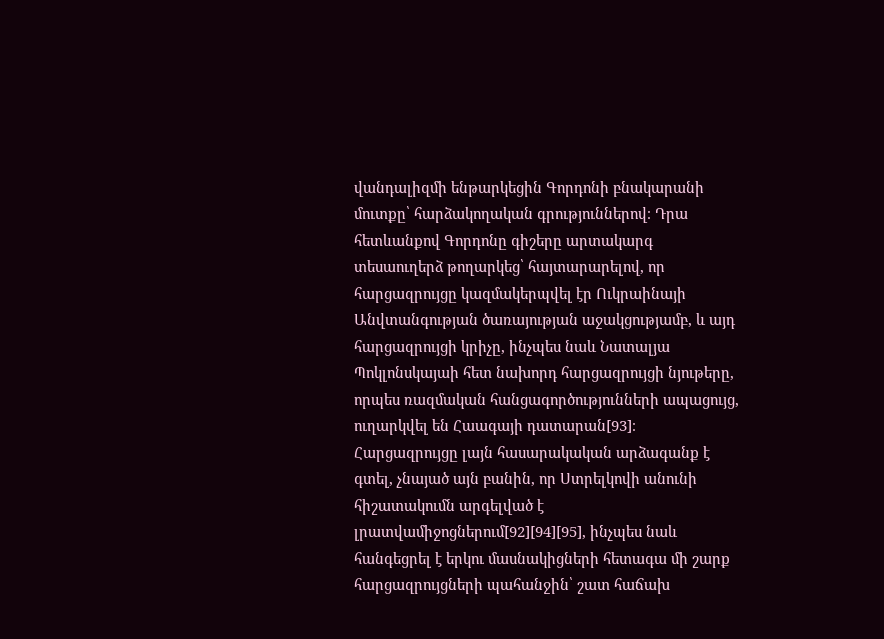վանդալիզմի ենթարկեցին Գորդոնի բնակարանի մուտքը՝ հարձակողական գրություններով։ Դրա հետևանքով Գորդոնը գիշերը արտակարգ տեսաուղերձ թողարկեց՝ հայտարարելով, որ հարցազրույցը կազմակերպվել էր Ուկրաինայի Անվտանգության ծառայության աջակցությամբ, և այդ հարցազրույցի կրիչը, ինչպես նաև Նատալյա Պոկլոնսկայաի հետ նախորդ հարցազրույցի նյութերը, որպես ռազմական հանցագործությունների ապացույց, ուղարկվել են Հաագայի դատարան[93]։ Հարցազրույցը լայն հասարակական արձագանք է գտել, չնայած այն բանին, որ Ստրելկովի անունի հիշատակումն արգելված է լրատվամիջոցներում[92][94][95], ինչպես նաև հանգեցրել է երկու մասնակիցների հետագա մի շարք հարցազրույցների պահանջին՝ շատ հաճախ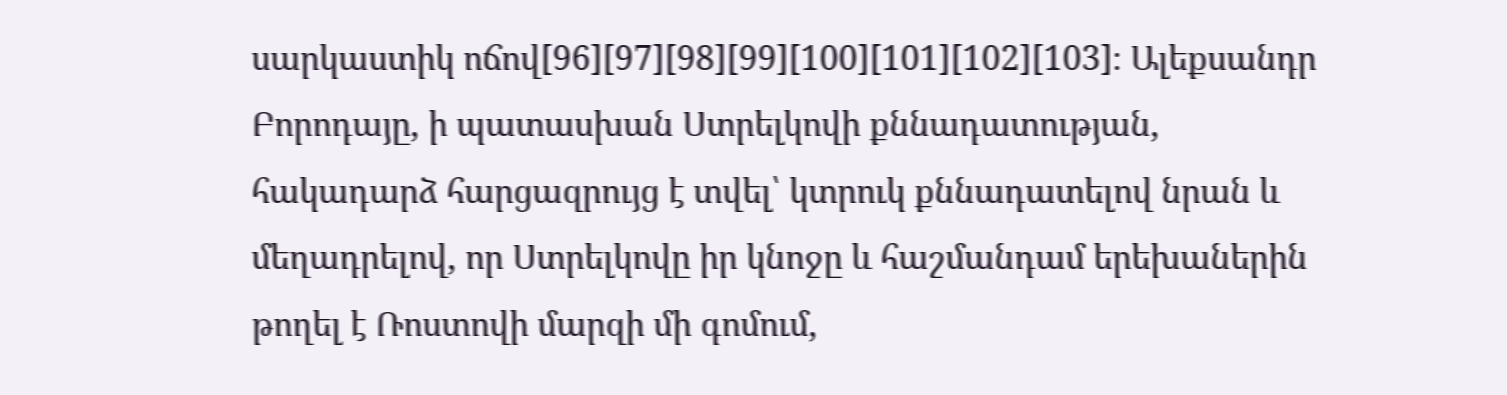սարկաստիկ ոճով[96][97][98][99][100][101][102][103]։ Ալեքսանդր Բորոդայը, ի պատասխան Ստրելկովի քննադատության, հակադարձ հարցազրույց է տվել՝ կտրուկ քննադատելով նրան և մեղադրելով, որ Ստրելկովը իր կնոջը և հաշմանդամ երեխաներին թողել է Ռոստովի մարզի մի գոմում,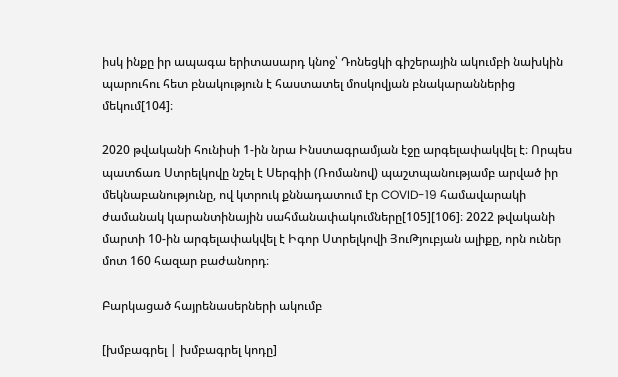իսկ ինքը իր ապագա երիտասարդ կնոջ՝ Դոնեցկի գիշերային ակումբի նախկին պարուհու հետ բնակություն է հաստատել մոսկովյան բնակարաններից մեկում[104]։

2020 թվականի հունիսի 1-ին նրա Ինստագրամյան էջը արգելափակվել է։ Որպես պատճառ Ստրելկովը նշել է Սերգիի (Ռոմանով) պաշտպանությամբ արված իր մեկնաբանությունը, ով կտրուկ քննադատում էր COVID-19 համավարակի ժամանակ կարանտինային սահմանափակումները[105][106]։ 2022 թվականի մարտի 10-ին արգելափակվել է Իգոր Ստրելկովի ՅուԹյուբյան ալիքը, որն ուներ մոտ 160 հազար բաժանորդ։

Բարկացած հայրենասերների ակումբ

[խմբագրել | խմբագրել կոդը]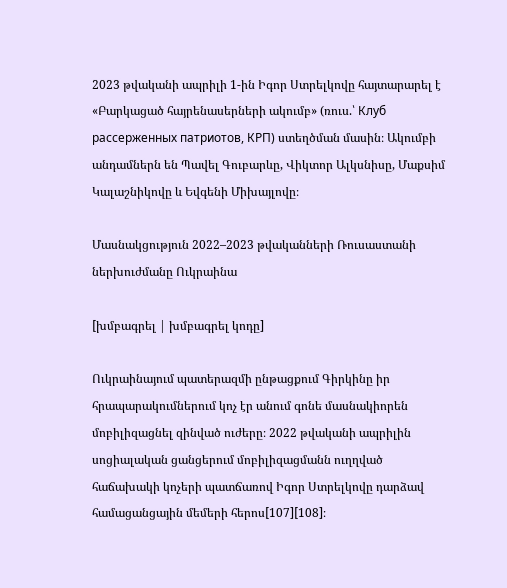2023 թվականի ապրիլի 1-ին Իգոր Ստրելկովը հայտարարել է «Բարկացած հայրենասերների ակումբ» (ռուս.՝ Клуб рассерженных патриотов, КРП) ստեղծման մասին։ Ակումբի անդամներն են Պավել Գուբարևը, Վիկտոր Ալկսնիսը, Մաքսիմ Կալաշնիկովը և Եվգենի Միխայլովը։

Մասնակցություն 2022–2023 թվականների Ռուսաստանի ներխուժմանը Ուկրաինա

[խմբագրել | խմբագրել կոդը]

Ուկրաինայում պատերազմի ընթացքում Գիրկինը իր հրապարակումներում կոչ էր անում գոնե մասնակիորեն մոբիլիզացնել զինված ուժերը։ 2022 թվականի ապրիլին սոցիալական ցանցերում մոբիլիզացմանն ուղղված հաճախակի կոչերի պատճառով Իգոր Ստրելկովը դարձավ համացանցային մեմերի հերոս[107][108]։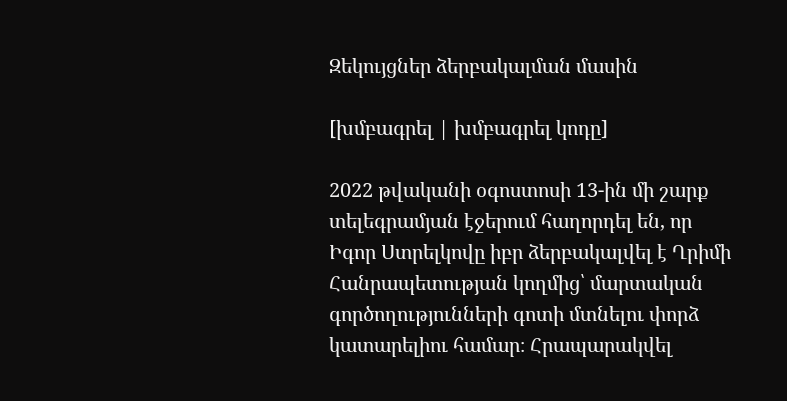Զեկույցներ ձերբակալման մասին

[խմբագրել | խմբագրել կոդը]

2022 թվականի օգոստոսի 13-ին մի շարք տելեգրամյան էջերում հաղորդել են, որ Իգոր Ստրելկովը իբր ձերբակալվել է Ղրիմի Հանրապետության կողմից՝ մարտական գործողությունների գոտի մտնելու փորձ կատարելիու համար։ Հրապարակվել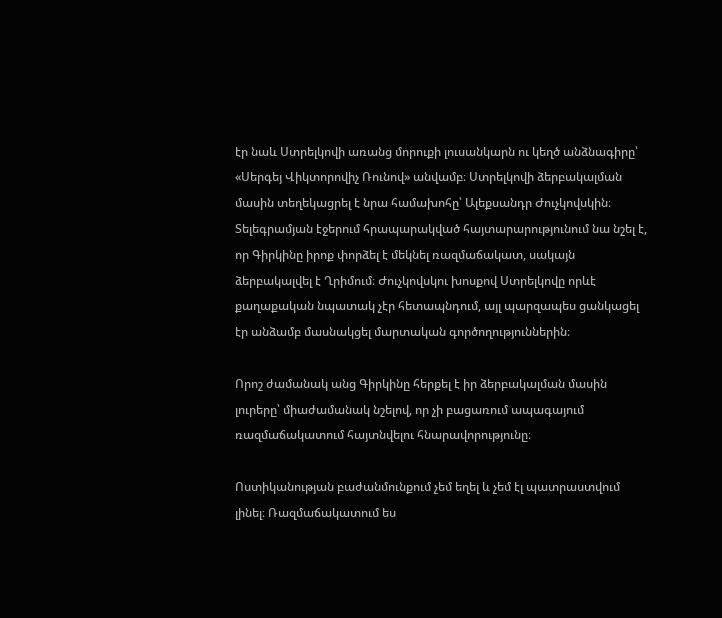էր նաև Ստրելկովի առանց մորուքի լուսանկարն ու կեղծ անձնագիրը՝ «Սերգեյ Վիկտորովիչ Ռունով» անվամբ։ Ստրելկովի ձերբակալման մասին տեղեկացրել է նրա համախոհը՝ Ալեքսանդր Ժուչկովսկին։ Տելեգրամյան էջերում հրապարակված հայտարարությունում նա նշել է, որ Գիրկինը իրոք փորձել է մեկնել ռազմաճակատ, սակայն ձերբակալվել է Ղրիմում։ Ժուչկովսկու խոսքով Ստրելկովը որևէ քաղաքական նպատակ չէր հետապնդում, այլ պարզապես ցանկացել էր անձամբ մասնակցել մարտական գործողություններին։

Որոշ ժամանակ անց Գիրկինը հերքել է իր ձերբակալման մասին լուրերը՝ միաժամանակ նշելով, որ չի բացառում ապագայում ռազմաճակատում հայտնվելու հնարավորությունը։

Ոստիկանության բաժանմունքում չեմ եղել և չեմ էլ պատրաստվում լինել։ Ռազմաճակատում ես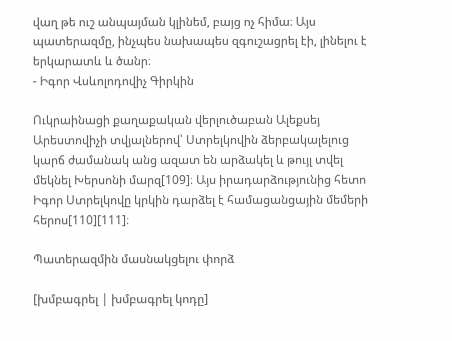վաղ թե ուշ անպայման կլինեմ, բայց ոչ հիմա։ Այս պատերազմը, ինչպես նախապես զգուշացրել էի, լինելու է երկարատև և ծանր։
- Իգոր Վսևոլոդովիչ Գիրկին

Ուկրաինացի քաղաքական վերլուծաբան Ալեքսեյ Արեստովիչի տվյալներով՝ Ստրելկովին ձերբակալելուց կարճ ժամանակ անց ազատ են արձակել և թույլ տվել մեկնել Խերսոնի մարզ[109]։ Այս իրադարձությունից հետո Իգոր Ստրելկովը կրկին դարձել է համացանցային մեմերի հերոս[110][111]։

Պատերազմին մասնակցելու փորձ

[խմբագրել | խմբագրել կոդը]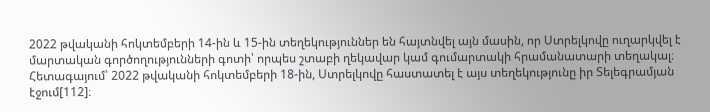2022 թվականի հոկտեմբերի 14-ին և 15-ին տեղեկություններ են հայտնվել այն մասին, որ Ստրելկովը ուղարկվել է մարտական գործողությունների գոտի՝ որպես շտաբի ղեկավար կամ գումարտակի հրամանատարի տեղակալ։ Հետագայում՝ 2022 թվականի հոկտեմբերի 18-ին, Ստրելկովը հաստատել է այս տեղեկությունը իր Տելեգրամյան էջում[112]։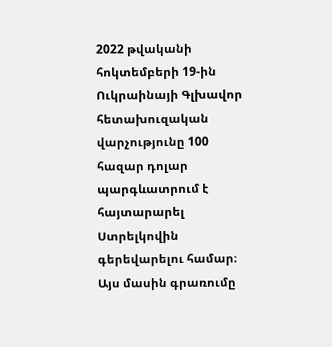2022 թվականի հոկտեմբերի 19-ին Ուկրաինայի Գլխավոր հետախուզական վարչությունը 100 հազար դոլար պարգևատրում է հայտարարել Ստրելկովին գերեվարելու համար։ Այս մասին գրառումը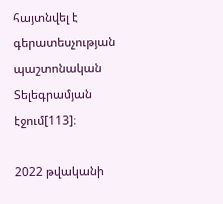հայտնվել է գերատեսչության պաշտոնական Տելեգրամյան էջում[113]։

2022 թվականի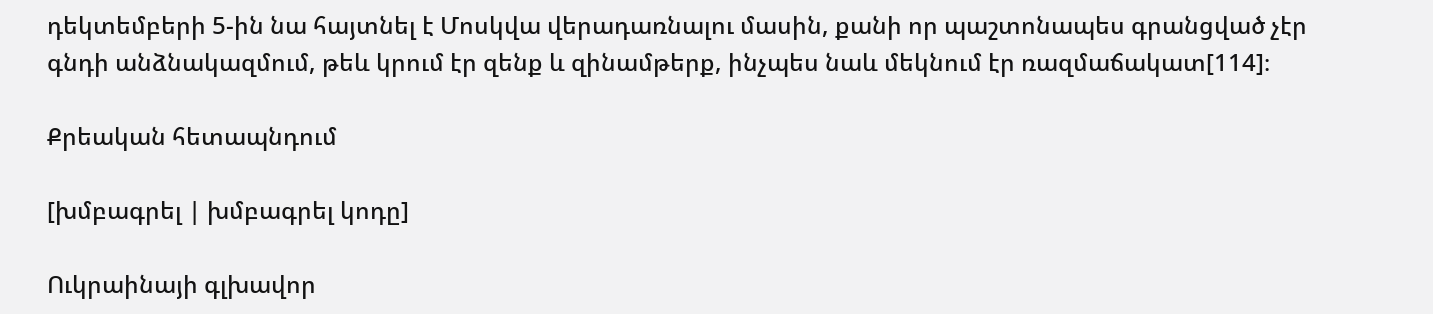դեկտեմբերի 5-ին նա հայտնել է Մոսկվա վերադառնալու մասին, քանի որ պաշտոնապես գրանցված չէր գնդի անձնակազմում, թեև կրում էր զենք և զինամթերք, ինչպես նաև մեկնում էր ռազմաճակատ[114]։

Քրեական հետապնդում

[խմբագրել | խմբագրել կոդը]

Ուկրաինայի գլխավոր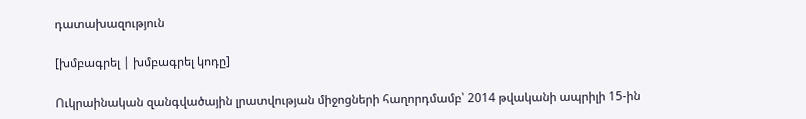դատախազություն

[խմբագրել | խմբագրել կոդը]

Ուկրաինական զանգվածային լրատվության միջոցների հաղորդմամբ՝ 2014 թվականի ապրիլի 15-ին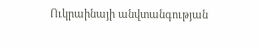Ուկրաինայի անվտանգության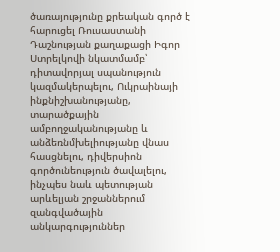ծառայությունը քրեական գործ է հարուցել Ռուսաստանի Դաշնության քաղաքացի Իգոր Ստրելկովի նկատմամբ՝ դիտավորյալ սպանություն կազմակերպելու, Ուկրաինայի ինքնիշխանությանը, տարածքային ամբողջականությանը և անձեռնմխելիությանը վնաս հասցնելու, դիվերսիոն գործունեություն ծավալելու, ինչպես նաև պետության արևելյան շրջաններում զանգվածային անկարգություններ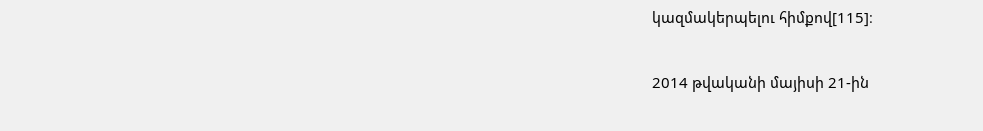կազմակերպելու հիմքով[115]։

2014 թվականի մայիսի 21-ին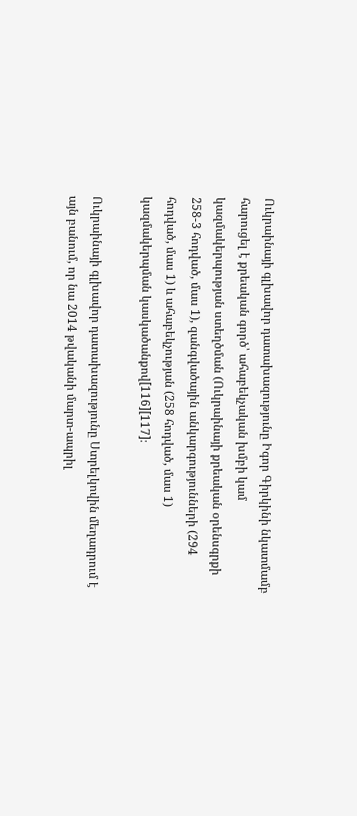Ուկրաինայի գլխավոր դատախազությունը Իգոր Գիրկինի նկատմամբ հարուցել է քրեական գործ՝ ահաբեկչական խմբի կամ կազմակերպության ստեղծման (Ուկրաինայի քրեական օրենսգրքի 258-3 հոդված, մաս 1), զանգվածային անկարգությունների (294 հոդված, մաս 1) և ահաբեկչության (258 հոդված, մաս 1) կազմակերպման կասկածանքով[116][117]։

Ուկրաինայի գլխավոր դատախազությունը Ստրելկովին մեղադրում է այն բանում, որ նա 2014 թվականի մարտ-ապրիլ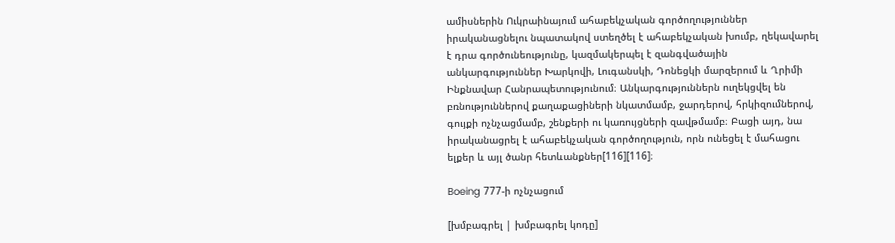ամիսներին Ուկրաինայում ահաբեկչական գործողություններ իրականացնելու նպատակով ստեղծել է ահաբեկչական խումբ, ղեկավարել է դրա գործունեությունը, կազմակերպել է զանգվածային անկարգություններ Խարկովի, Լուգանսկի, Դոնեցկի մարզերում և Ղրիմի Ինքնավար Հանրապետությունում։ Անկարգություններն ուղեկցվել են բռնություններով քաղաքացիների նկատմամբ, ջարդերով, հրկիզումներով, գույքի ոչնչացմամբ, շենքերի ու կառույցների զավթմամբ։ Բացի այդ, նա իրականացրել է ահաբեկչական գործողություն, որն ունեցել է մահացու ելքեր և այլ ծանր հետևանքներ[116][116]։

Boeing 777-ի ոչնչացում

[խմբագրել | խմբագրել կոդը]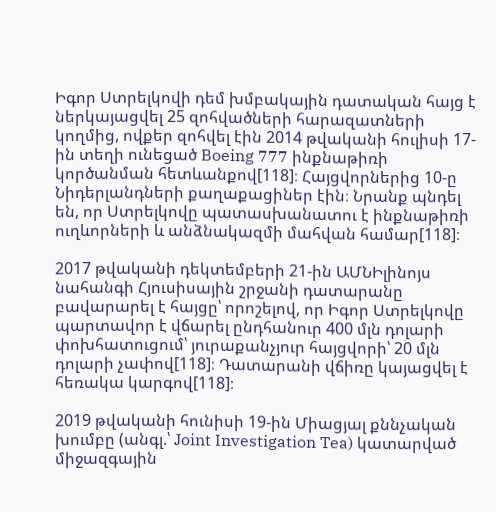Իգոր Ստրելկովի դեմ խմբակային դատական հայց է ներկայացվել 25 զոհվածների հարազատների կողմից, ովքեր զոհվել էին 2014 թվականի հուլիսի 17-ին տեղի ունեցած Boeing 777 ինքնաթիռի կործանման հետևանքով[118]։ Հայցվորներից 10-ը Նիդերլանդների քաղաքացիներ էին։ Նրանք պնդել են, որ Ստրելկովը պատասխանատու է ինքնաթիռի ուղևորների և անձնակազմի մահվան համար[118]։

2017 թվականի դեկտեմբերի 21-ին ԱՄՆԻլինոյս նահանգի Հյուսիսային շրջանի դատարանը բավարարել է հայցը՝ որոշելով, որ Իգոր Ստրելկովը պարտավոր է վճարել ընդհանուր 400 մլն դոլարի փոխհատուցում՝ յուրաքանչյուր հայցվորի՝ 20 մլն դոլարի չափով[118]։ Դատարանի վճիռը կայացվել է հեռակա կարգով[118]։

2019 թվականի հունիսի 19-ին Միացյալ քննչական խումբը (անգլ.՝ Joint Investigation Tea) կատարված միջազգային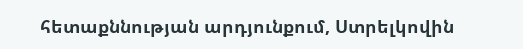հետաքննության արդյունքում, Ստրելկովին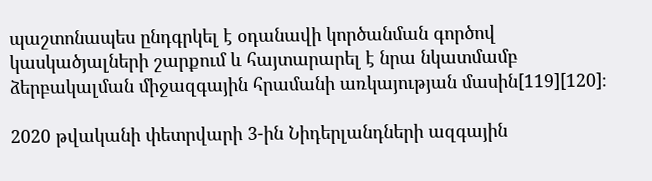պաշտոնապես ընդգրկել է օդանավի կործանման գործով կասկածյալների շարքում և հայտարարել է նրա նկատմամբ ձերբակալման միջազգային հրամանի առկայության մասին[119][120]։

2020 թվականի փետրվարի 3-ին Նիդերլանդների ազգային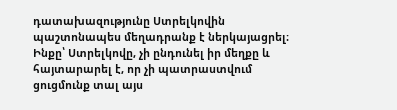դատախազությունը Ստրելկովին պաշտոնապես մեղադրանք է ներկայացրել։ Ինքը՝ Ստրելկովը, չի ընդունել իր մեղքը և հայտարարել է, որ չի պատրաստվում ցուցմունք տալ այս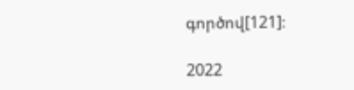գործով[121]։

2022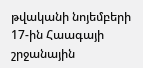թվականի նոյեմբերի 17-ին Հաագայի շրջանային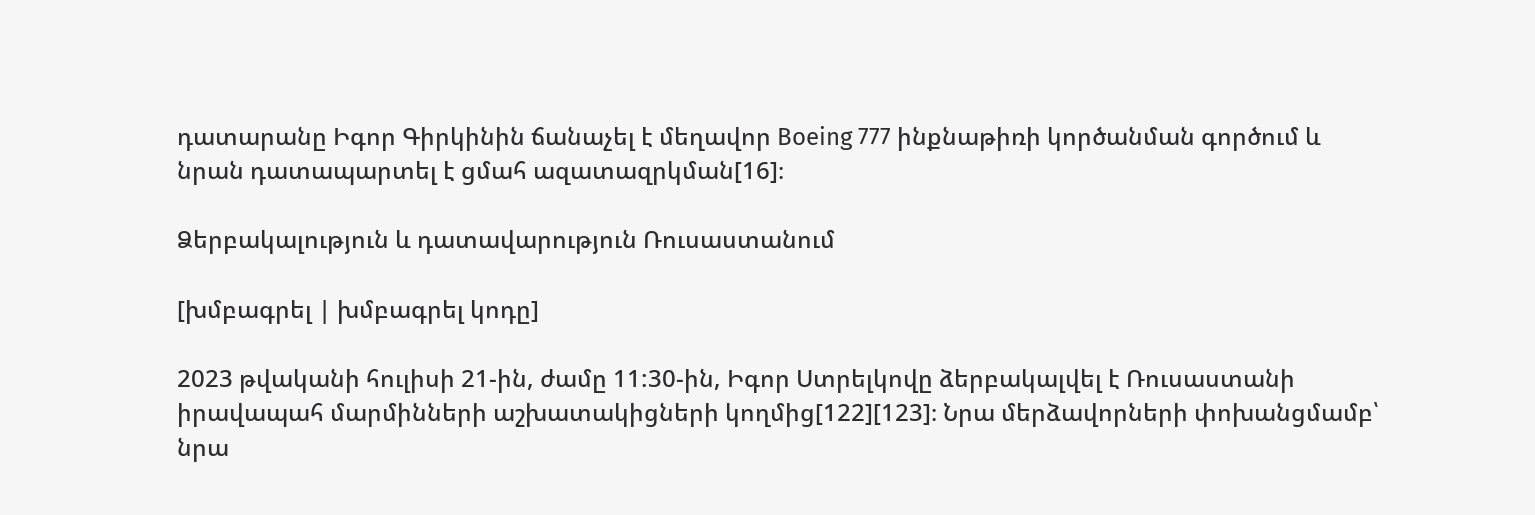դատարանը Իգոր Գիրկինին ճանաչել է մեղավոր Boeing 777 ինքնաթիռի կործանման գործում և նրան դատապարտել է ցմահ ազատազրկման[16]։

Ձերբակալություն և դատավարություն Ռուսաստանում

[խմբագրել | խմբագրել կոդը]

2023 թվականի հուլիսի 21-ին, ժամը 11:30-ին, Իգոր Ստրելկովը ձերբակալվել է Ռուսաստանի իրավապահ մարմինների աշխատակիցների կողմից[122][123]։ Նրա մերձավորների փոխանցմամբ՝ նրա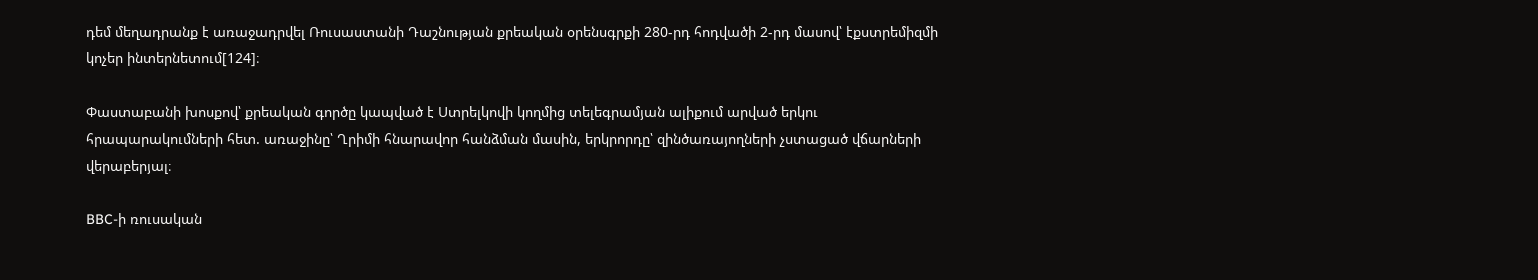դեմ մեղադրանք է առաջադրվել Ռուսաստանի Դաշնության քրեական օրենսգրքի 280-րդ հոդվածի 2-րդ մասով՝ էքստրեմիզմի կոչեր ինտերնետում[124]։

Փաստաբանի խոսքով՝ քրեական գործը կապված է Ստրելկովի կողմից տելեգրամյան ալիքում արված երկու հրապարակումների հետ. առաջինը՝ Ղրիմի հնարավոր հանձման մասին, երկրորդը՝ զինծառայողների չստացած վճարների վերաբերյալ։

BBC-ի ռուսական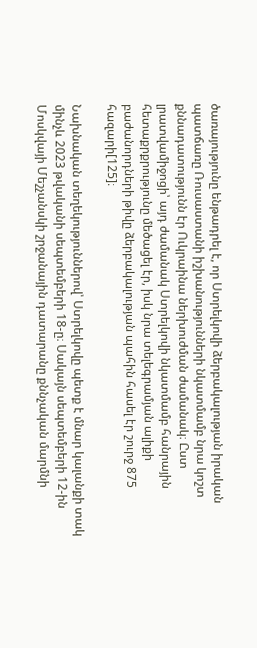ծառայությունը ենթադրել է, որ Ստրելկովի ձերբակալության իրական պատճառը Ռուսաստանի իշխանությունների նկատմամբ նրա կոշտ քննադատությունն էր Ուկրաինա ներխուժման ժամանակ։ Ըստ լրատվամիջոցի՝ այդ ժամանակ Ստրելկովի նկատմամբ հանրային հետաքրքրությունը մեծացել էր, իսկ նրա տելեգրամյան ալիքի բաժանորդների թիվը ձերբակալության պահին հասել էր շուրջ 875 հազարի[125]։

Նախնական տեղեկություններով՝ Ստրելկովը պետք է մնար կալանքի տակ մինչև 2023 թվականի սեպտեմբերի 18-ը։ Սակայն սեպտեմբերի 12-ին Մոսկվայի Մեշչանսկի շրջանային դատարանը քննչական մարմնի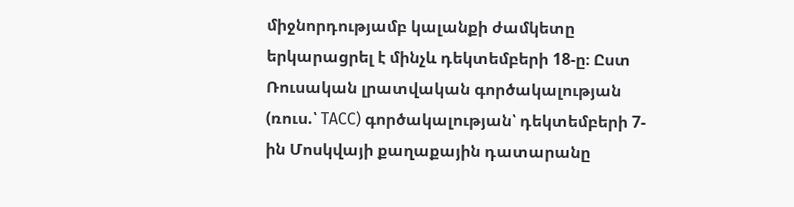միջնորդությամբ կալանքի ժամկետը երկարացրել է մինչև դեկտեմբերի 18-ը։ Ըստ Ռուսական լրատվական գործակալության (ռուս.՝ ТАСС) գործակալության՝ դեկտեմբերի 7-ին Մոսկվայի քաղաքային դատարանը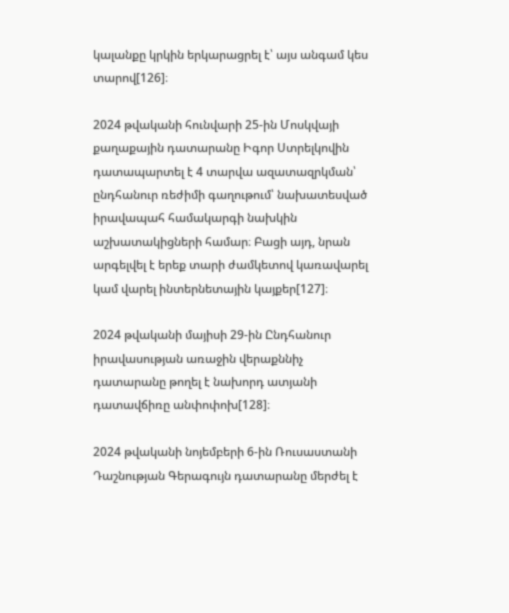կալանքը կրկին երկարացրել է՝ այս անգամ կես տարով[126]։

2024 թվականի հունվարի 25-ին Մոսկվայի քաղաքային դատարանը Իգոր Ստրելկովին դատապարտել է 4 տարվա ազատազրկման՝ ընդհանուր ռեժիմի գաղութում՝ նախատեսված իրավապահ համակարգի նախկին աշխատակիցների համար։ Բացի այդ, նրան արգելվել է երեք տարի ժամկետով կառավարել կամ վարել ինտերնետային կայքեր[127]։

2024 թվականի մայիսի 29-ին Ընդհանուր իրավասության առաջին վերաքննիչ դատարանը թողել է նախորդ ատյանի դատավճիռը անփոփոխ[128]։

2024 թվականի նոյեմբերի 6-ին Ռուսաստանի Դաշնության Գերագույն դատարանը մերժել է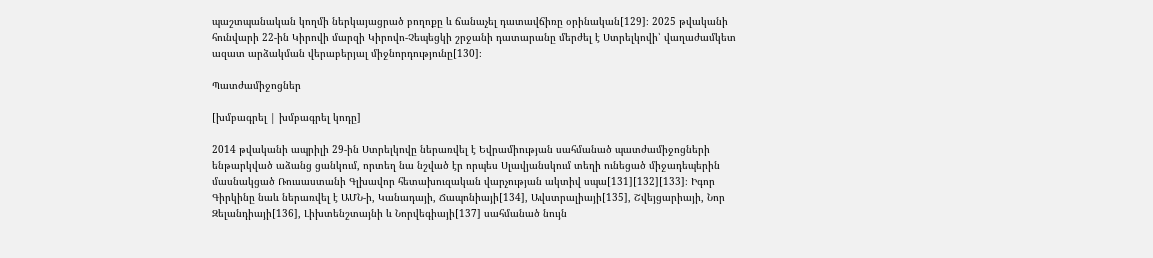պաշտպանական կողմի ներկայացրած բողոքը և ճանաչել դատավճիռը օրինական[129]։ 2025 թվականի հունվարի 22-ին Կիրովի մարզի Կիրովո-Չեպեցկի շրջանի դատարանը մերժել է Ստրելկովի՝ վաղաժամկետ ազատ արձակման վերաբերյալ միջնորդությունը[130]։

Պատժամիջոցներ

[խմբագրել | խմբագրել կոդը]

2014 թվականի ապրիլի 29-ին Ստրելկովը ներառվել է Եվրամիության սահմանած պատժամիջոցների ենթարկված աձանց ցանկում, որտեղ նա նշված էր որպես Սլավյանսկում տեղի ունեցած միջադեպերին մասնակցած Ռուսաստանի Գլխավոր հետախուզական վարչության ակտիվ սպա[131][132][133]։ Իգոր Գիրկինը նաև ներառվել է ԱՄՆ-ի, Կանադայի, Ճապոնիայի[134], Ավստրալիայի[135], Շվեյցարիայի, Նոր Զելանդիայի[136], Լիխտենշտայնի և Նորվեգիայի[137] սահմանած նույն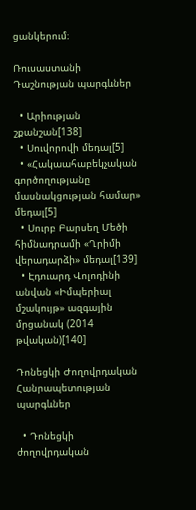ցանկերում։

Ռուսաստանի Դաշնության պարգևներ

  • Արիության շքանշան[138]
  • Սուվորովի մեդալ[5]
  • «Հակաահաբեկչական գործողությանը մասնակցության համար» մեդալ[5]
  • Սուրբ Բարսեղ Մեծի հիմնադրամի «Ղրիմի վերադարձի» մեդալ[139]
  • Էդուարդ Վոլոդինի անվան «Իմպերիալ մշակույթ» ազգային մրցանակ (2014 թվական)[140]

Դոնեցկի Ժողովրդական Հանրապետության պարգևներ

  • Դոնեցկի ժողովրդական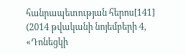հանրապետության հերոս[141] (2014 թվականի նոյեմբերի 4, «Դոնեցկի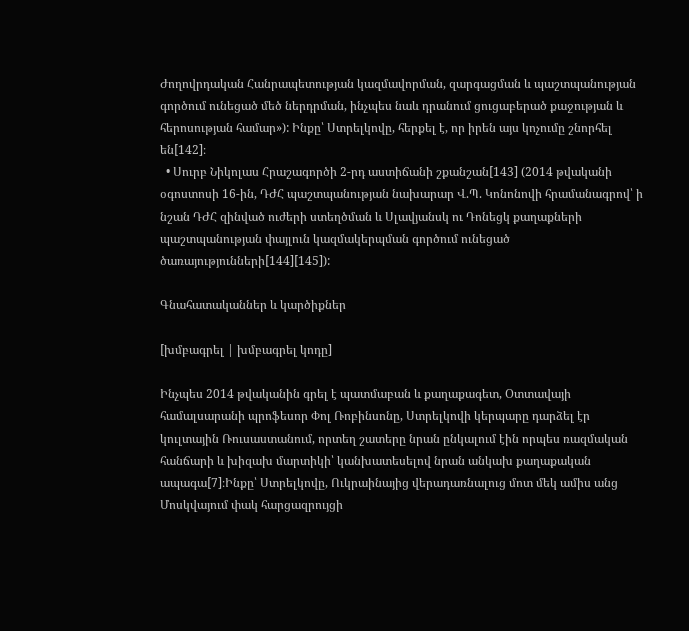Ժողովրդական Հանրապետության կազմավորման, զարգացման և պաշտպանության գործում ունեցած մեծ ներդրման, ինչպես նաև դրանում ցուցաբերած քաջության և հերոսության համար»): Ինքը՝ Ստրելկովը, հերքել է, որ իրեն այս կոչումը շնորհել են[142]։
  • Սուրբ Նիկոլաս Հրաշագործի 2-րդ աստիճանի շքանշան[143] (2014 թվականի օգոստոսի 16-ին, ԴԺՀ պաշտպանության նախարար Վ.Պ. Կոնոնովի հրամանագրով՝ ի նշան ԴԺՀ զինված ուժերի ստեղծման և Սլավյանսկ ու Դոնեցկ քաղաքների պաշտպանության փայլուն կազմակերպման գործում ունեցած ծառայությունների[144][145]):

Գնահատականներ և կարծիքներ

[խմբագրել | խմբագրել կոդը]

Ինչպես 2014 թվականին գրել է պատմաբան և քաղաքագետ, Օտտավայի համալսարանի պրոֆեսոր Փոլ Ռոբինսոնը, Ստրելկովի կերպարը դարձել էր կուլտային Ռուսաստանում, որտեղ շատերը նրան ընկալում էին որպես ռազմական հանճարի և խիզախ մարտիկի՝ կանխատեսելով նրան անկախ քաղաքական ապագա[7]։Ինքը՝ Ստրելկովը, Ուկրաինայից վերադառնալուց մոտ մեկ ամիս անց Մոսկվայում փակ հարցազրույցի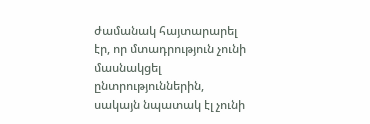ժամանակ հայտարարել էր, որ մտադրություն չունի մասնակցել ընտրություններին, սակայն նպատակ էլ չունի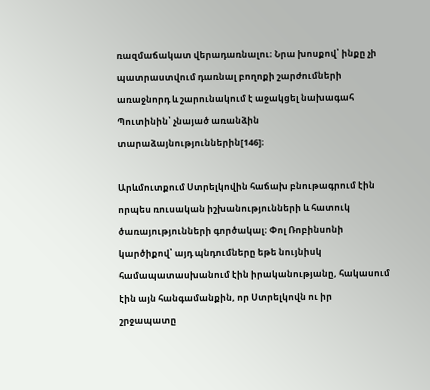ռազմաճակատ վերադառնալու։ Նրա խոսքով՝ ինքը չի պատրաստվում դառնալ բողոքի շարժումների առաջնորդ և շարունակում է աջակցել նախագահ Պուտինին՝ չնայած առանձին տարաձայնություններին[146]։

Արևմուտքում Ստրելկովին հաճախ բնութագրում էին որպես ռուսական իշխանությունների և հատուկ ծառայությունների գործակալ։ Փոլ Ռոբինսոնի կարծիքով՝ այդ պնդումները եթե նույնիսկ համապատասխանում էին իրականությանը, հակասում էին այն հանգամանքին, որ Ստրելկովն ու իր շրջապատը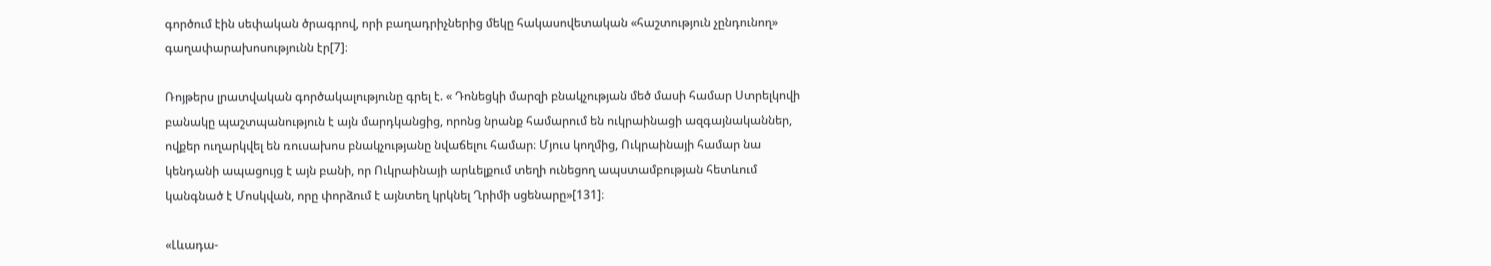գործում էին սեփական ծրագրով, որի բաղադրիչներից մեկը հակասովետական «հաշտություն չընդունող» գաղափարախոսությունն էր[7]։

Ռոյթերս լրատվական գործակալությունը գրել է. « Դոնեցկի մարզի բնակչության մեծ մասի համար Ստրելկովի բանակը պաշտպանություն է այն մարդկանցից, որոնց նրանք համարում են ուկրաինացի ազգայնականներ, ովքեր ուղարկվել են ռուսախոս բնակչությանը նվաճելու համար։ Մյուս կողմից, Ուկրաինայի համար նա կենդանի ապացույց է այն բանի, որ Ուկրաինայի արևելքում տեղի ունեցող ապստամբության հետևում կանգնած է Մոսկվան, որը փորձում է այնտեղ կրկնել Ղրիմի սցենարը»[131]։

«Լևադա-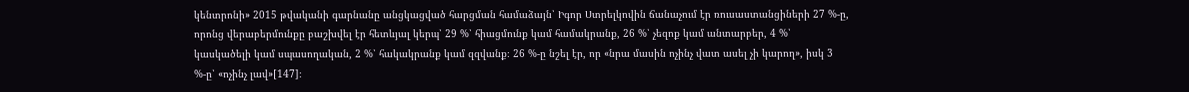կենտրոնի» 2015 թվականի գարնանը անցկացված հարցման համաձայն՝ Իգոր Ստրելկովին ճանաչում էր ռուսաստանցիների 27 %-ը, որոնց վերաբերմունքը բաշխվել էր հետևյալ կերպ՝ 29 %՝ հիացմունք կամ համակրանք, 26 %՝ չեզոք կամ անտարբեր, 4 %՝ կասկածելի կամ սպասողական, 2 %՝ հակակրանք կամ զզվանք։ 26 %-ը նշել էր, որ «նրա մասին ոչինչ վատ ասել չի կարող», իսկ 3 %-ը՝ «ոչինչ լավ»[147]։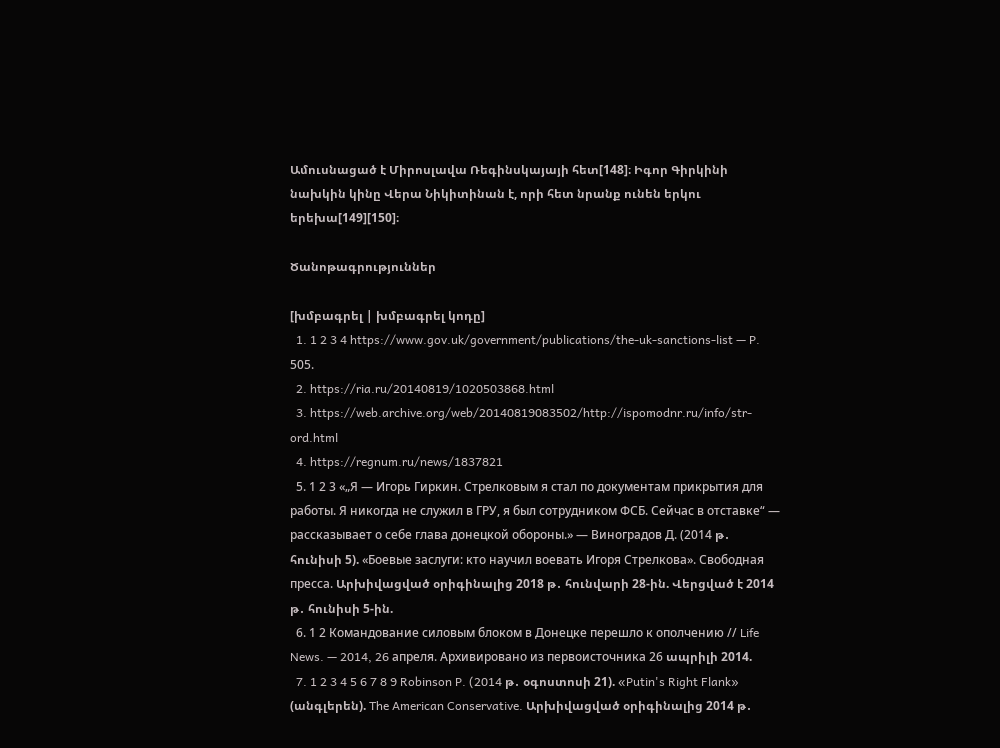Ամուսնացած է Միրոսլավա Ռեգինսկայայի հետ[148]։ Իգոր Գիրկինի նախկին կինը Վերա Նիկիտինան է, որի հետ նրանք ունեն երկու երեխա[149][150]։

Ծանոթագրություններ

[խմբագրել | խմբագրել կոդը]
  1. 1 2 3 4 https://www.gov.uk/government/publications/the-uk-sanctions-list — P. 505.
  2. https://ria.ru/20140819/1020503868.html
  3. https://web.archive.org/web/20140819083502/http://ispomodnr.ru/info/str-ord.html
  4. https://regnum.ru/news/1837821
  5. 1 2 3 «„Я — Игорь Гиркин. Стрелковым я стал по документам прикрытия для работы. Я никогда не служил в ГРУ, я был сотрудником ФСБ. Сейчас в отставке“ — рассказывает о себе глава донецкой обороны.» — Виноградов Д. (2014 թ․ հունիսի 5). «Боевые заслуги: кто научил воевать Игоря Стрелкова». Свободная пресса. Արխիվացված օրիգինալից 2018 թ․ հունվարի 28-ին. Վերցված է 2014 թ․ հունիսի 5-ին.
  6. 1 2 Командование силовым блоком в Донецке перешло к ополчению // Life News. — 2014, 26 апреля. Архивировано из первоисточника 26 ապրիլի 2014.
  7. 1 2 3 4 5 6 7 8 9 Robinson P. (2014 թ․ օգոստոսի 21). «Putin's Right Flank» (անգլերեն). The American Conservative. Արխիվացված օրիգինալից 2014 թ․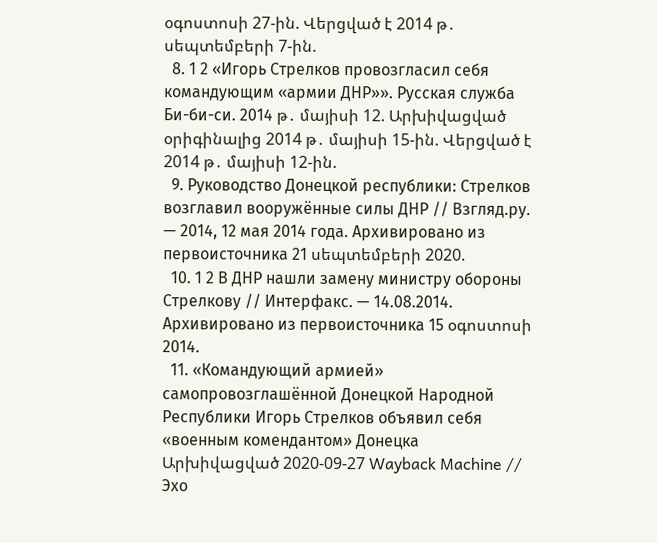օգոստոսի 27-ին. Վերցված է 2014 թ․ սեպտեմբերի 7-ին.
  8. 1 2 «Игорь Стрелков провозгласил себя командующим «армии ДНР»». Русская служба Би-би-си. 2014 թ․ մայիսի 12. Արխիվացված օրիգինալից 2014 թ․ մայիսի 15-ին. Վերցված է 2014 թ․ մայիսի 12-ին.
  9. Руководство Донецкой республики: Стрелков возглавил вооружённые силы ДНР // Взгляд.ру. — 2014, 12 мая 2014 года. Архивировано из первоисточника 21 սեպտեմբերի 2020.
  10. 1 2 В ДНР нашли замену министру обороны Стрелкову // Интерфакс. — 14.08.2014. Архивировано из первоисточника 15 օգոստոսի 2014.
  11. «Командующий армией» самопровозглашённой Донецкой Народной Республики Игорь Стрелков объявил себя «военным комендантом» Донецка Արխիվացված 2020-09-27 Wayback Machine // Эхо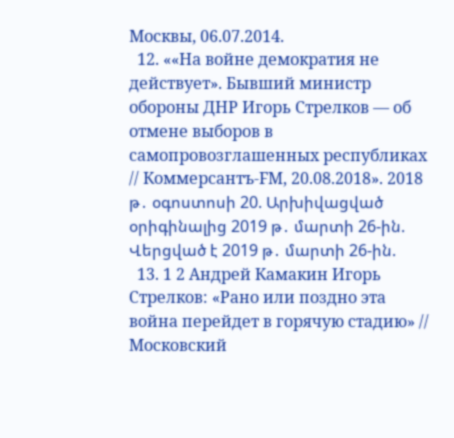Москвы, 06.07.2014.
  12. ««На войне демократия не действует». Бывший министр обороны ДНР Игорь Стрелков — об отмене выборов в самопровозглашенных республиках // Коммерсантъ-FM, 20.08.2018». 2018 թ․ օգոստոսի 20. Արխիվացված օրիգինալից 2019 թ․ մարտի 26-ին. Վերցված է 2019 թ․ մարտի 26-ին.
  13. 1 2 Андрей Камакин Игорь Стрелков: «Рано или поздно эта война перейдет в горячую стадию» // Московский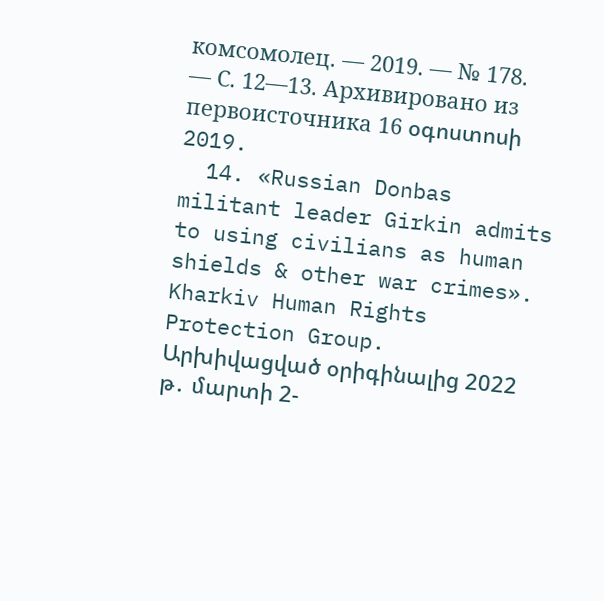комсомолец. — 2019. — № 178. — С. 12—13. Архивировано из первоисточника 16 օգոստոսի 2019.
  14. «Russian Donbas militant leader Girkin admits to using civilians as human shields & other war crimes». Kharkiv Human Rights Protection Group. Արխիվացված օրիգինալից 2022 թ․ մարտի 2-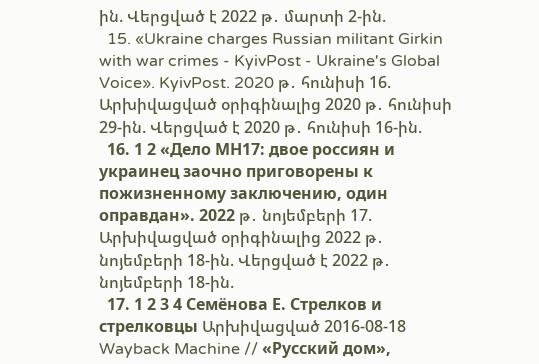ին. Վերցված է 2022 թ․ մարտի 2-ին.
  15. «Ukraine charges Russian militant Girkin with war crimes - KyivPost - Ukraine's Global Voice». KyivPost. 2020 թ․ հունիսի 16. Արխիվացված օրիգինալից 2020 թ․ հունիսի 29-ին. Վերցված է 2020 թ․ հունիսի 16-ին.
  16. 1 2 «Дело МН17: двое россиян и украинец заочно приговорены к пожизненному заключению, один оправдан». 2022 թ․ նոյեմբերի 17. Արխիվացված օրիգինալից 2022 թ․ նոյեմբերի 18-ին. Վերցված է 2022 թ․ նոյեմբերի 18-ին.
  17. 1 2 3 4 Семёнова Е. Стрелков и стрелковцы Արխիվացված 2016-08-18 Wayback Machine // «Русский дом»,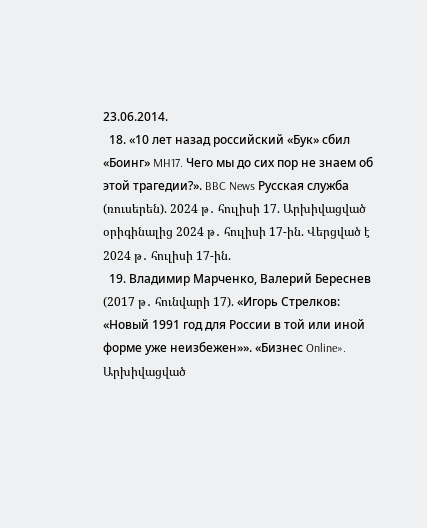23.06.2014.
  18. «10 лет назад российский «Бук» сбил «Боинг» MH17. Чего мы до сих пор не знаем об этой трагедии?». BBC News Русская служба (ռուսերեն). 2024 թ․ հուլիսի 17. Արխիվացված օրիգինալից 2024 թ․ հուլիսի 17-ին. Վերցված է 2024 թ․ հուլիսի 17-ին.
  19. Владимир Марченко, Валерий Береснев (2017 թ․ հունվարի 17). «Игорь Стрелков: «Новый 1991 год для России в той или иной форме уже неизбежен»». «Бизнес Online». Արխիվացված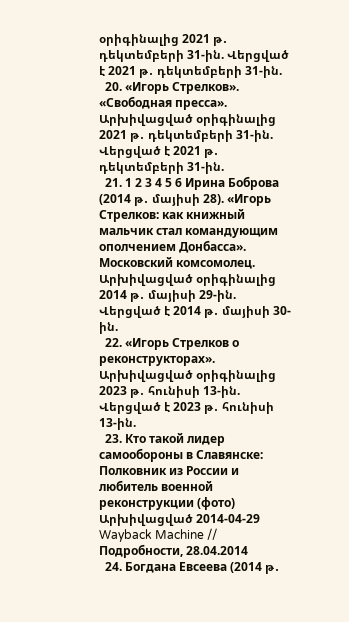օրիգինալից 2021 թ․ դեկտեմբերի 31-ին. Վերցված է 2021 թ․ դեկտեմբերի 31-ին.
  20. «Игорь Стрелков». «Свободная пресса». Արխիվացված օրիգինալից 2021 թ․ դեկտեմբերի 31-ին. Վերցված է 2021 թ․ դեկտեմբերի 31-ին.
  21. 1 2 3 4 5 6 Ирина Боброва (2014 թ․ մայիսի 28). «Игорь Стрелков: как книжный мальчик стал командующим ополчением Донбасса». Московский комсомолец. Արխիվացված օրիգինալից 2014 թ․ մայիսի 29-ին. Վերցված է 2014 թ․ մայիսի 30-ին.
  22. «Игорь Стрелков о реконструкторах». Արխիվացված օրիգինալից 2023 թ․ հունիսի 13-ին. Վերցված է 2023 թ․ հունիսի 13-ին.
  23. Кто такой лидер самообороны в Славянске: Полковник из России и любитель военной реконструкции (фото) Արխիվացված 2014-04-29 Wayback Machine // Подробности, 28.04.2014
  24. Богдана Евсеева (2014 թ․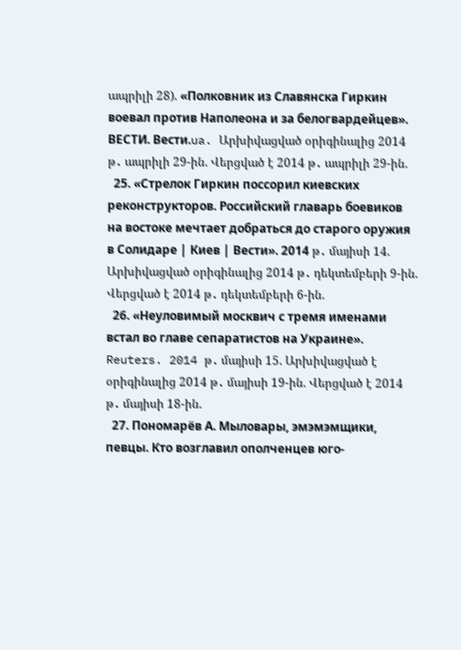ապրիլի 28). «Полковник из Славянска Гиркин воевал против Наполеона и за белогвардейцев». ВЕСТИ. Вести.ua. Արխիվացված օրիգինալից 2014 թ․ ապրիլի 29-ին. Վերցված է 2014 թ․ ապրիլի 29-ին.
  25. «Стрелок Гиркин поссорил киевских реконструкторов. Российский главарь боевиков на востоке мечтает добраться до старого оружия в Солидаре | Киев | Вести». 2014 թ․ մայիսի 14. Արխիվացված օրիգինալից 2014 թ․ դեկտեմբերի 9-ին. Վերցված է 2014 թ․ դեկտեմբերի 6-ին.
  26. «Неуловимый москвич с тремя именами встал во главе сепаратистов на Украине». Reuters. 2014 թ․ մայիսի 15. Արխիվացված է օրիգինալից 2014 թ․ մայիսի 19-ին. Վերցված է 2014 թ․ մայիսի 18-ին.
  27. Пономарёв А. Мыловары, эмэмэмщики, певцы. Кто возглавил ополченцев юго-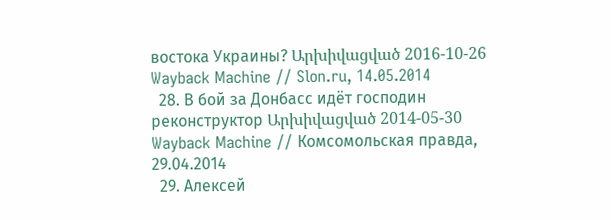востока Украины? Արխիվացված 2016-10-26 Wayback Machine // Slon.ru, 14.05.2014
  28. В бой за Донбасс идёт господин реконструктор Արխիվացված 2014-05-30 Wayback Machine // Комсомольская правда, 29.04.2014
  29. Алексей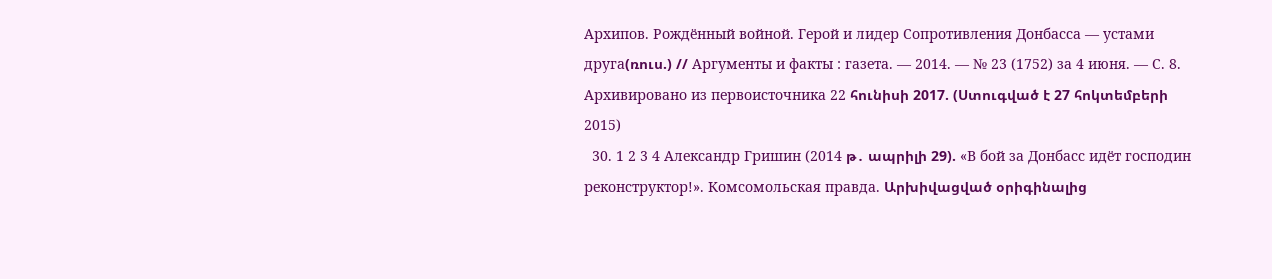Архипов. Рождённый войной. Герой и лидер Сопротивления Донбасса — устами друга(ռուս.) // Аргументы и факты : газета. — 2014. — № 23 (1752) за 4 июня. — С. 8. Архивировано из первоисточника 22 հունիսի 2017. (Ստուգված է 27 հոկտեմբերի 2015)
  30. 1 2 3 4 Александр Гришин (2014 թ․ ապրիլի 29). «В бой за Донбасс идёт господин реконструктор!». Комсомольская правда. Արխիվացված օրիգինալից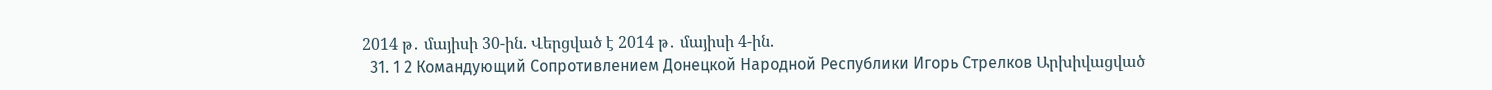2014 թ․ մայիսի 30-ին. Վերցված է 2014 թ․ մայիսի 4-ին.
  31. 1 2 Командующий Сопротивлением Донецкой Народной Республики Игорь Стрелков Արխիվացված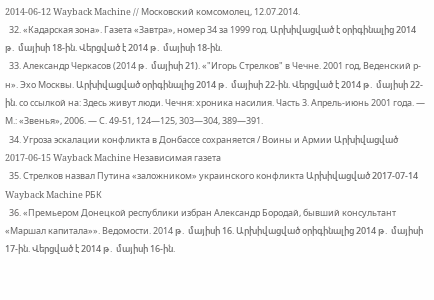2014-06-12 Wayback Machine // Московский комсомолец, 12.07.2014.
  32. «Кадарская зона». Газета «Завтра», номер 34 за 1999 год. Արխիվացված է օրիգինալից 2014 թ․ մայիսի 18-ին. Վերցված է 2014 թ․ մայիսի 18-ին.
  33. Александр Черкасов (2014 թ․ մայիսի 21). «"Игорь Стрелков" в Чечне. 2001 год, Веденский р-н». Эхо Москвы. Արխիվացված օրիգինալից 2014 թ․ մայիսի 22-ին. Վերցված է 2014 թ․ մայիսի 22-ին. со ссылкой на: Здесь живут люди. Чечня: хроника насилия. Часть 3. Апрель-июнь 2001 года. — М.: «Звенья», 2006. — С. 49-51, 124—125, 303—304, 389—391.
  34. Угроза эскалации конфликта в Донбассе сохраняется / Воины и Армии Արխիվացված 2017-06-15 Wayback Machine Независимая газета
  35. Стрелков назвал Путина «заложником» украинского конфликта Արխիվացված 2017-07-14 Wayback Machine РБК
  36. «Премьером Донецкой республики избран Александр Бородай, бывший консультант «Маршал капитала»». Ведомости. 2014 թ․ մայիսի 16. Արխիվացված օրիգինալից 2014 թ․ մայիսի 17-ին. Վերցված է 2014 թ․ մայիսի 16-ին.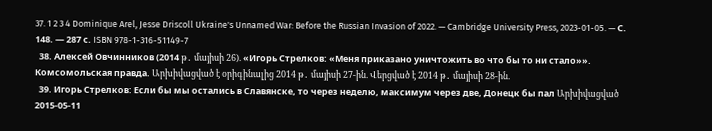37. 1 2 3 4 Dominique Arel, Jesse Driscoll Ukraine's Unnamed War: Before the Russian Invasion of 2022. — Cambridge University Press, 2023-01-05. — С. 148. — 287 с. ISBN 978-1-316-51149-7
  38. Алексей Овчинников (2014 թ․ մայիսի 26). «Игорь Стрелков: «Меня приказано уничтожить во что бы то ни стало»». Комсомольская правда. Արխիվացված է օրիգինալից 2014 թ․ մայիսի 27-ին. Վերցված է 2014 թ․ մայիսի 28-ին.
  39. Игорь Стрелков: Если бы мы остались в Славянске, то через неделю, максимум через две, Донецк бы пал Արխիվացված 2015-05-11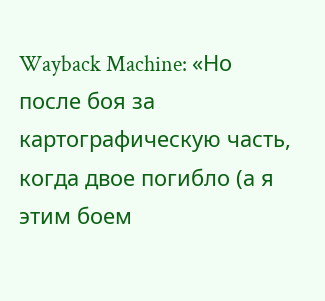Wayback Machine: «Но после боя за картографическую часть, когда двое погибло (а я этим боем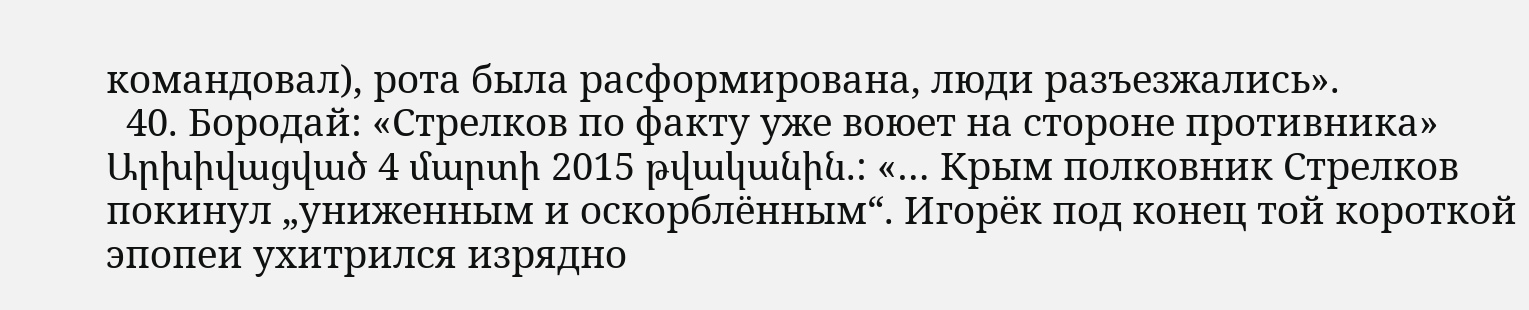командовал), рота была расформирована, люди разъезжались».
  40. Бородай: «Стрелков по факту уже воюет на стороне противника» Արխիվացված 4 մարտի 2015 թվականին.: «… Крым полковник Стрелков покинул „униженным и оскорблённым“. Игорёк под конец той короткой эпопеи ухитрился изрядно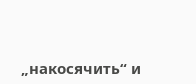„накосячить“ и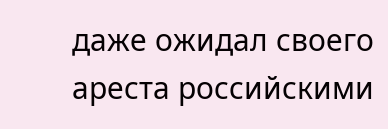даже ожидал своего ареста российскими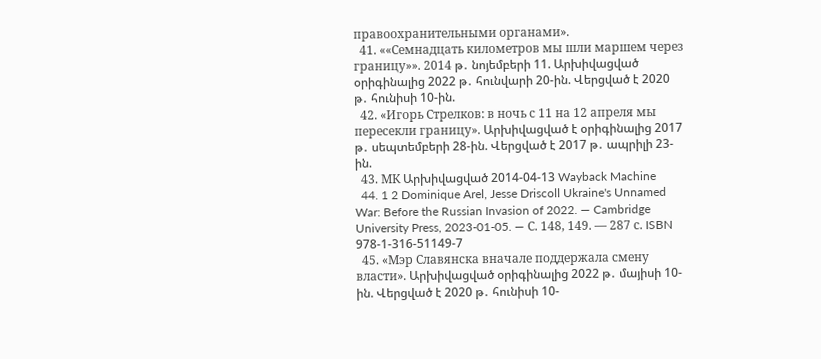правоохранительными органами».
  41. ««Семнадцать километров мы шли маршем через границу»». 2014 թ․ նոյեմբերի 11. Արխիվացված օրիգինալից 2022 թ․ հունվարի 20-ին. Վերցված է 2020 թ․ հունիսի 10-ին.
  42. «Игорь Стрелков: в ночь с 11 на 12 апреля мы пересекли границу». Արխիվացված է օրիգինալից 2017 թ․ սեպտեմբերի 28-ին. Վերցված է 2017 թ․ ապրիլի 23-ին.
  43. МК Արխիվացված 2014-04-13 Wayback Machine
  44. 1 2 Dominique Arel, Jesse Driscoll Ukraine's Unnamed War: Before the Russian Invasion of 2022. — Cambridge University Press, 2023-01-05. — С. 148, 149. — 287 с. ISBN 978-1-316-51149-7
  45. «Мэр Славянска вначале поддержала смену власти». Արխիվացված օրիգինալից 2022 թ․ մայիսի 10-ին. Վերցված է 2020 թ․ հունիսի 10-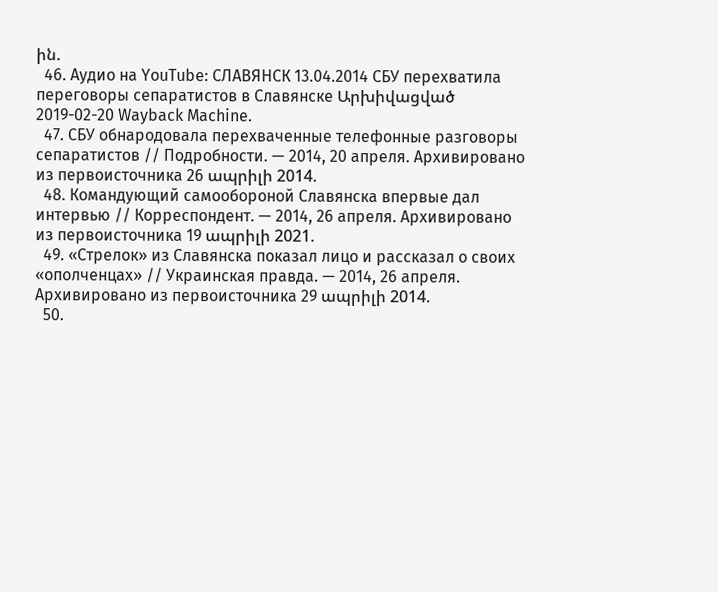ին.
  46. Аудио на YouTube: СЛАВЯНСК 13.04.2014 СБУ перехватила переговоры сепаратистов в Славянске Արխիվացված 2019-02-20 Wayback Machine.
  47. СБУ обнародовала перехваченные телефонные разговоры сепаратистов // Подробности. — 2014, 20 апреля. Архивировано из первоисточника 26 ապրիլի 2014.
  48. Командующий самообороной Славянска впервые дал интервью // Корреспондент. — 2014, 26 апреля. Архивировано из первоисточника 19 ապրիլի 2021.
  49. «Стрелок» из Славянска показал лицо и рассказал о своих «ополченцах» // Украинская правда. — 2014, 26 апреля. Архивировано из первоисточника 29 ապրիլի 2014.
  50.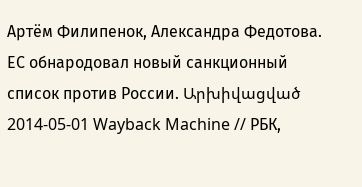Артём Филипенок, Александра Федотова. ЕС обнародовал новый санкционный список против России. Արխիվացված 2014-05-01 Wayback Machine // РБК,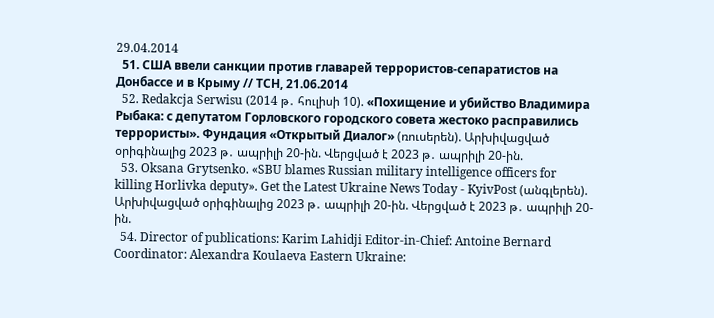29.04.2014
  51. США ввели санкции против главарей террористов-сепаратистов на Донбассе и в Крыму // ТСН, 21.06.2014
  52. Redakcja Serwisu (2014 թ․ հուլիսի 10). «Похищение и убийство Владимира Рыбака: с депутатом Горловского городского совета жестоко расправились террористы». Фундация «Открытый Диалог» (ռուսերեն). Արխիվացված օրիգինալից 2023 թ․ ապրիլի 20-ին. Վերցված է 2023 թ․ ապրիլի 20-ին.
  53. Oksana Grytsenko. «SBU blames Russian military intelligence officers for killing Horlivka deputy». Get the Latest Ukraine News Today - KyivPost (անգլերեն). Արխիվացված օրիգինալից 2023 թ․ ապրիլի 20-ին. Վերցված է 2023 թ․ ապրիլի 20-ին.
  54. Director of publications: Karim Lahidji Editor-in-Chief: Antoine Bernard Coordinator: Alexandra Koulaeva Eastern Ukraine: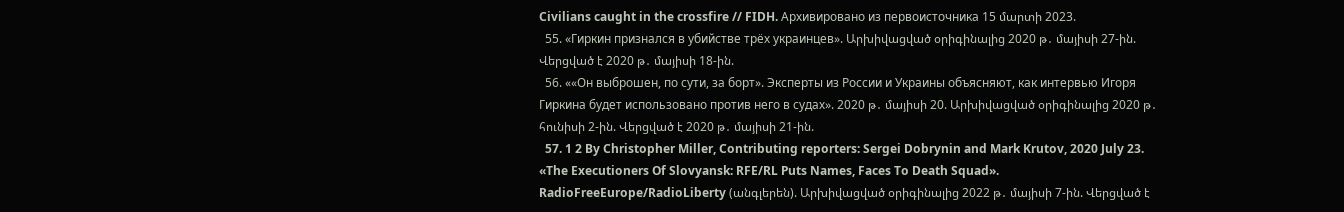Civilians caught in the crossfire // FIDH. Архивировано из первоисточника 15 մարտի 2023.
  55. «Гиркин признался в убийстве трёх украинцев». Արխիվացված օրիգինալից 2020 թ․ մայիսի 27-ին. Վերցված է 2020 թ․ մայիսի 18-ին.
  56. ««Он выброшен, по сути, за борт». Эксперты из России и Украины объясняют, как интервью Игоря Гиркина будет использовано против него в судах». 2020 թ․ մայիսի 20. Արխիվացված օրիգինալից 2020 թ․ հունիսի 2-ին. Վերցված է 2020 թ․ մայիսի 21-ին.
  57. 1 2 By Christopher Miller, Contributing reporters: Sergei Dobrynin and Mark Krutov, 2020 July 23. «The Executioners Of Slovyansk: RFE/RL Puts Names, Faces To Death Squad». RadioFreeEurope/RadioLiberty (անգլերեն). Արխիվացված օրիգինալից 2022 թ․ մայիսի 7-ին. Վերցված է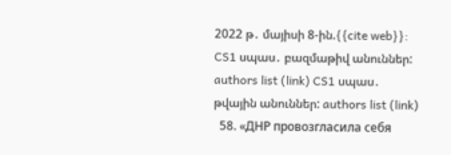2022 թ․ մայիսի 8-ին.{{cite web}}: CS1 սպաս․ բազմաթիվ անուններ: authors list (link) CS1 սպաս․ թվային անուններ: authors list (link)
  58. «ДНР провозгласила себя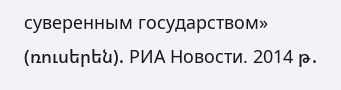суверенным государством» (ռուսերեն). РИА Новости. 2014 թ․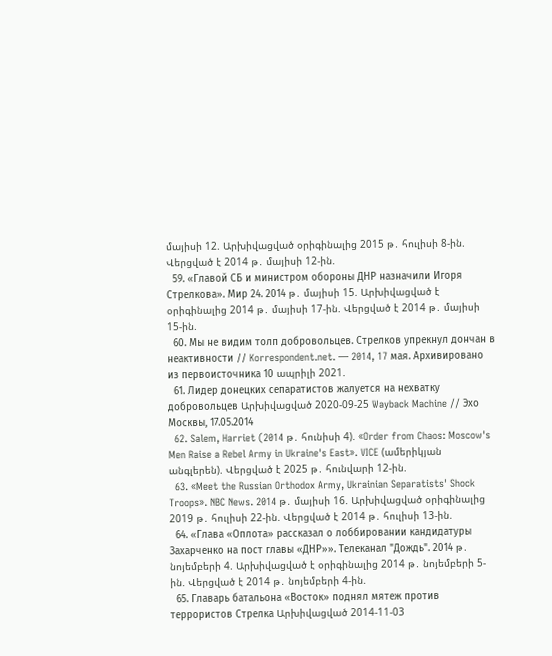մայիսի 12. Արխիվացված օրիգինալից 2015 թ․ հուլիսի 8-ին. Վերցված է 2014 թ․ մայիսի 12-ին.
  59. «Главой СБ и министром обороны ДНР назначили Игоря Стрелкова». Мир 24. 2014 թ․ մայիսի 15. Արխիվացված է օրիգինալից 2014 թ․ մայիսի 17-ին. Վերցված է 2014 թ․ մայիսի 15-ին.
  60. Мы не видим толп добровольцев. Стрелков упрекнул дончан в неактивности // Korrespondent.net. — 2014, 17 мая. Архивировано из первоисточника 10 ապրիլի 2021.
  61. Лидер донецких сепаратистов жалуется на нехватку добровольцев Արխիվացված 2020-09-25 Wayback Machine // Эхо Москвы, 17.05.2014
  62. Salem, Harriet (2014 թ․ հունիսի 4). «Order from Chaos: Moscow's Men Raise a Rebel Army in Ukraine's East». VICE (ամերիկյան անգլերեն). Վերցված է 2025 թ․ հունվարի 12-ին.
  63. «Meet the Russian Orthodox Army, Ukrainian Separatists' Shock Troops». NBC News. 2014 թ․ մայիսի 16. Արխիվացված օրիգինալից 2019 թ․ հուլիսի 22-ին. Վերցված է 2014 թ․ հուլիսի 13-ին.
  64. «Глава «Оплота» рассказал о лоббировании кандидатуры Захарченко на пост главы «ДНР»». Телеканал "Дождь". 2014 թ․ նոյեմբերի 4. Արխիվացված է օրիգինալից 2014 թ․ նոյեմբերի 5-ին. Վերցված է 2014 թ․ նոյեմբերի 4-ին.
  65. Главарь батальона «Восток» поднял мятеж против террористов Стрелка Արխիվացված 2014-11-03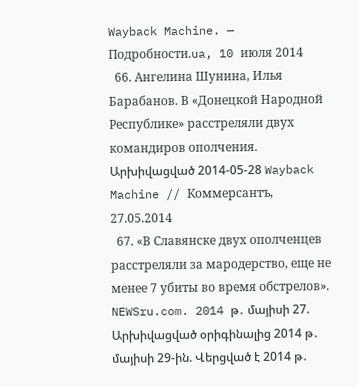Wayback Machine. — Подробности.ua, 10 июля 2014
  66. Ангелина Шунина, Илья Барабанов. В «Донецкой Народной Республике» расстреляли двух командиров ополчения. Արխիվացված 2014-05-28 Wayback Machine // Коммерсантъ, 27.05.2014
  67. «В Славянске двух ополченцев расстреляли за мародерство, еще не менее 7 убиты во время обстрелов». NEWSru.com. 2014 թ․ մայիսի 27. Արխիվացված օրիգինալից 2014 թ․ մայիսի 29-ին. Վերցված է 2014 թ․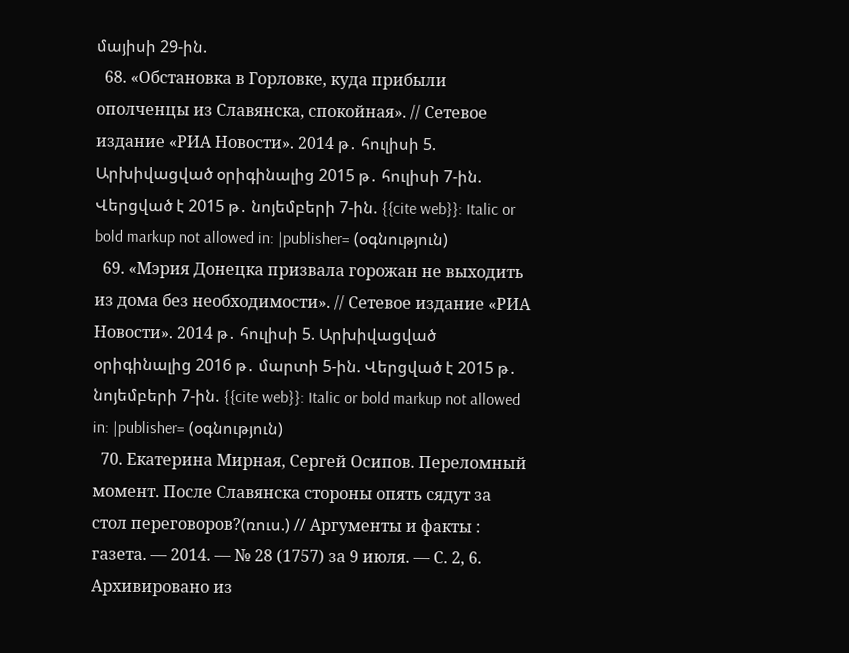մայիսի 29-ին.
  68. «Обстановка в Горловке, куда прибыли ополченцы из Славянска, спокойная». // Сетевое издание «РИА Новости». 2014 թ․ հուլիսի 5. Արխիվացված օրիգինալից 2015 թ․ հուլիսի 7-ին. Վերցված է 2015 թ․ նոյեմբերի 7-ին. {{cite web}}: Italic or bold markup not allowed in: |publisher= (օգնություն)
  69. «Мэрия Донецка призвала горожан не выходить из дома без необходимости». // Сетевое издание «РИА Новости». 2014 թ․ հուլիսի 5. Արխիվացված օրիգինալից 2016 թ․ մարտի 5-ին. Վերցված է 2015 թ․ նոյեմբերի 7-ին. {{cite web}}: Italic or bold markup not allowed in: |publisher= (օգնություն)
  70. Екатерина Мирная, Сергей Осипов. Переломный момент. После Славянска стороны опять сядут за стол переговоров?(ռուս.) // Аргументы и факты : газета. — 2014. — № 28 (1757) за 9 июля. — С. 2, 6. Архивировано из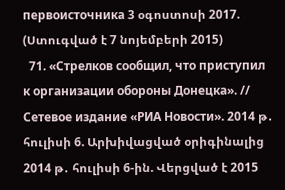первоисточника 3 օգոստոսի 2017. (Ստուգված է 7 նոյեմբերի 2015)
  71. «Стрелков сообщил, что приступил к организации обороны Донецка». // Сетевое издание «РИА Новости». 2014 թ․ հուլիսի 6. Արխիվացված օրիգինալից 2014 թ․ հուլիսի 6-ին. Վերցված է 2015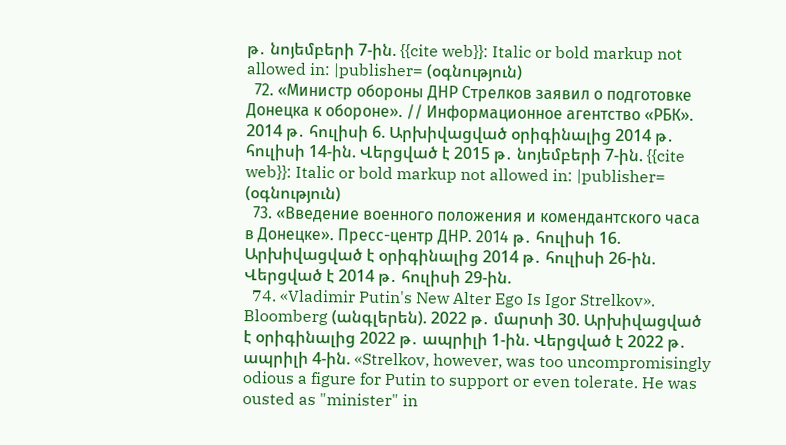թ․ նոյեմբերի 7-ին. {{cite web}}: Italic or bold markup not allowed in: |publisher= (օգնություն)
  72. «Министр обороны ДНР Стрелков заявил о подготовке Донецка к обороне». // Информационное агентство «РБК». 2014 թ․ հուլիսի 6. Արխիվացված օրիգինալից 2014 թ․ հուլիսի 14-ին. Վերցված է 2015 թ․ նոյեմբերի 7-ին. {{cite web}}: Italic or bold markup not allowed in: |publisher= (օգնություն)
  73. «Введение военного положения и комендантского часа в Донецке». Пресс-центр ДНР. 2014 թ․ հուլիսի 16. Արխիվացված է օրիգինալից 2014 թ․ հուլիսի 26-ին. Վերցված է 2014 թ․ հուլիսի 29-ին.
  74. «Vladimir Putin's New Alter Ego Is Igor Strelkov». Bloomberg (անգլերեն). 2022 թ․ մարտի 30. Արխիվացված է օրիգինալից 2022 թ․ ապրիլի 1-ին. Վերցված է 2022 թ․ ապրիլի 4-ին. «Strelkov, however, was too uncompromisingly odious a figure for Putin to support or even tolerate. He was ousted as "minister" in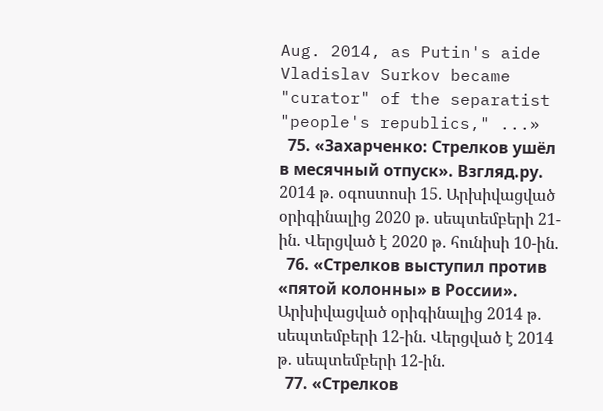Aug. 2014, as Putin's aide Vladislav Surkov became "curator" of the separatist "people's republics," ...»
  75. «Захарченко: Стрелков ушёл в месячный отпуск». Взгляд.ру. 2014 թ․ օգոստոսի 15. Արխիվացված օրիգինալից 2020 թ․ սեպտեմբերի 21-ին. Վերցված է 2020 թ․ հունիսի 10-ին.
  76. «Стрелков выступил против «пятой колонны» в России». Արխիվացված օրիգինալից 2014 թ․ սեպտեմբերի 12-ին. Վերցված է 2014 թ․ սեպտեմբերի 12-ին.
  77. «Стрелков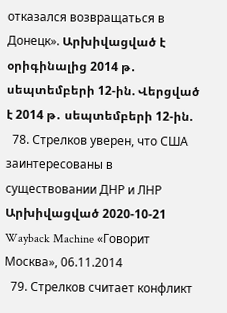отказался возвращаться в Донецк». Արխիվացված է օրիգինալից 2014 թ․ սեպտեմբերի 12-ին. Վերցված է 2014 թ․ սեպտեմբերի 12-ին.
  78. Стрелков уверен, что США заинтересованы в существовании ДНР и ЛНР Արխիվացված 2020-10-21 Wayback Machine «Говорит Москва», 06.11.2014
  79. Стрелков считает конфликт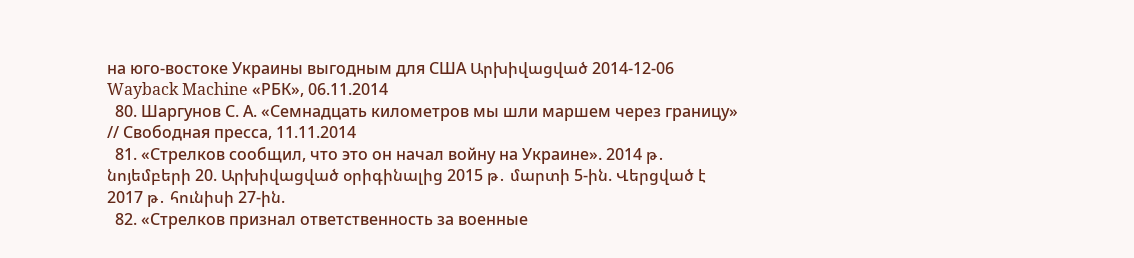на юго-востоке Украины выгодным для США Արխիվացված 2014-12-06 Wayback Machine «РБК», 06.11.2014
  80. Шаргунов С. А. «Семнадцать километров мы шли маршем через границу» // Свободная пресса, 11.11.2014
  81. «Стрелков сообщил, что это он начал войну на Украине». 2014 թ․ նոյեմբերի 20. Արխիվացված օրիգինալից 2015 թ․ մարտի 5-ին. Վերցված է 2017 թ․ հունիսի 27-ին.
  82. «Стрелков признал ответственность за военные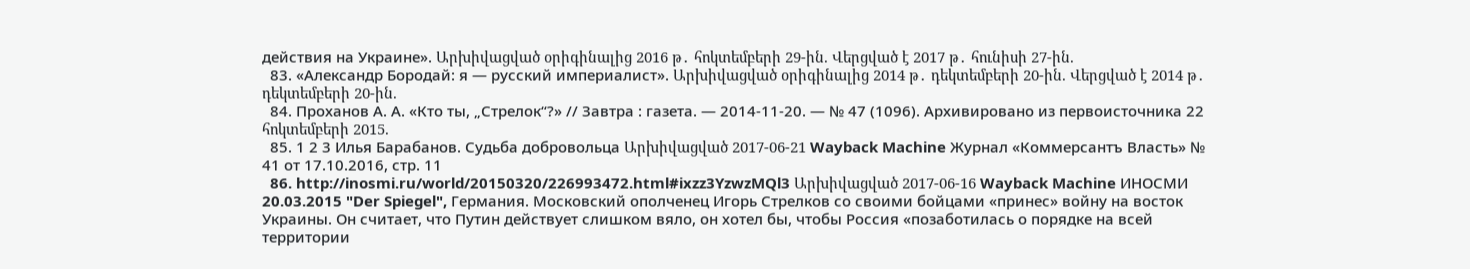действия на Украине». Արխիվացված օրիգինալից 2016 թ․ հոկտեմբերի 29-ին. Վերցված է 2017 թ․ հունիսի 27-ին.
  83. «Александр Бородай: я — русский империалист». Արխիվացված օրիգինալից 2014 թ․ դեկտեմբերի 20-ին. Վերցված է 2014 թ․ դեկտեմբերի 20-ին.
  84. Проханов А. А. «Кто ты, „Стрелок“?» // Завтра : газета. — 2014-11-20. — № 47 (1096). Архивировано из первоисточника 22 հոկտեմբերի 2015.
  85. 1 2 3 Илья Барабанов. Судьба добровольца Արխիվացված 2017-06-21 Wayback Machine Журнал «Коммерсантъ Власть» № 41 от 17.10.2016, стр. 11
  86. http://inosmi.ru/world/20150320/226993472.html#ixzz3YzwzMQl3 Արխիվացված 2017-06-16 Wayback Machine ИНОСМИ 20.03.2015 "Der Spiegel", Германия. Московский ополченец Игорь Стрелков со своими бойцами «принес» войну на восток Украины. Он считает, что Путин действует слишком вяло, он хотел бы, чтобы Россия «позаботилась о порядке на всей территории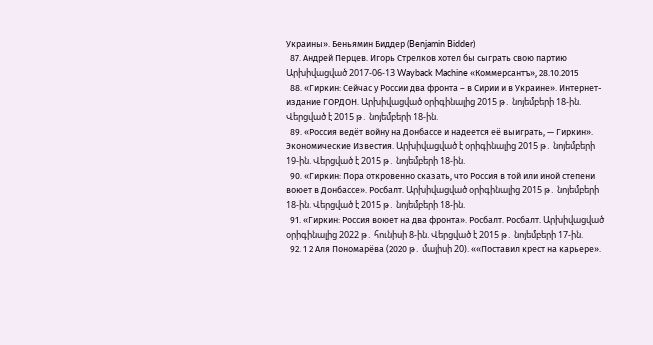Украины». Беньямин Биддер (Benjamin Bidder)
  87. Андрей Перцев. Игорь Стрелков хотел бы сыграть свою партию Արխիվացված 2017-06-13 Wayback Machine «Коммерсантъ», 28.10.2015
  88. «Гиркин: Сейчас у России два фронта – в Сирии и в Украине». Интернет-издание ГОРДОН. Արխիվացված օրիգինալից 2015 թ․ նոյեմբերի 18-ին. Վերցված է 2015 թ․ նոյեմբերի 18-ին.
  89. «Россия ведёт войну на Донбассе и надеется её выиграть, — Гиркин». Экономические Известия. Արխիվացված է օրիգինալից 2015 թ․ նոյեմբերի 19-ին. Վերցված է 2015 թ․ նոյեմբերի 18-ին.
  90. «Гиркин: Пора откровенно сказать, что Россия в той или иной степени воюет в Донбассе». Росбалт. Արխիվացված օրիգինալից 2015 թ․ նոյեմբերի 18-ին. Վերցված է 2015 թ․ նոյեմբերի 18-ին.
  91. «Гиркин: Россия воюет на два фронта». Росбалт. Росбалт. Արխիվացված օրիգինալից 2022 թ․ հունիսի 8-ին. Վերցված է 2015 թ․ նոյեմբերի 17-ին.
  92. 1 2 Аля Пономарёва (2020 թ․ մայիսի 20). ««Поставил крест на карьере».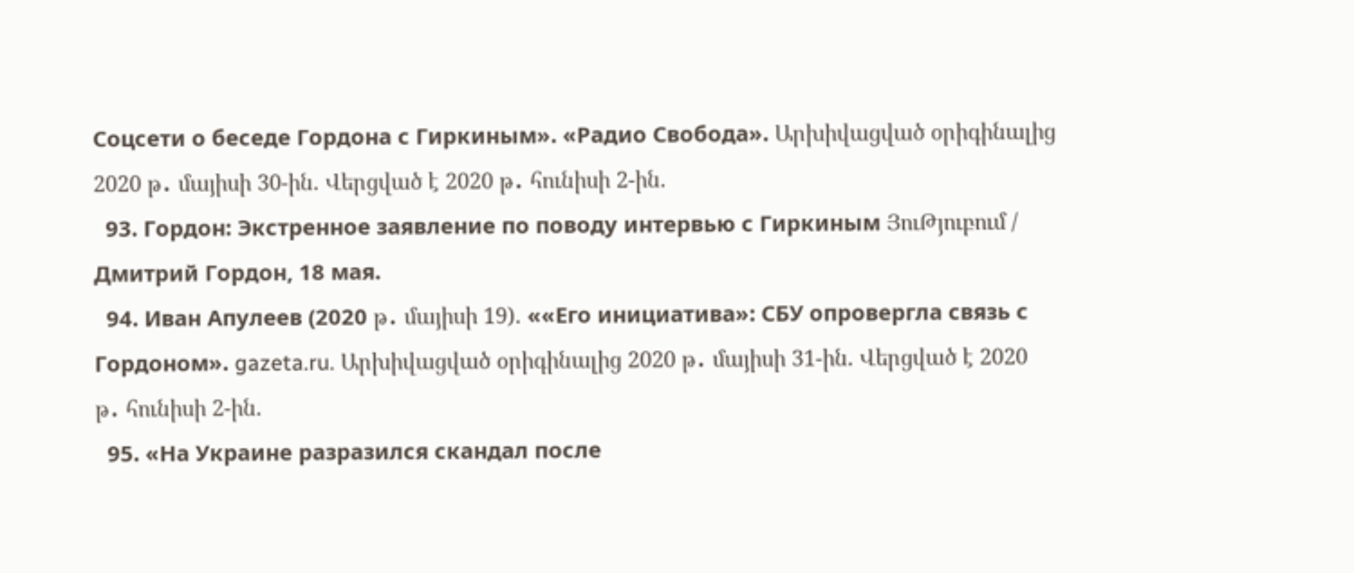Соцсети о беседе Гордона с Гиркиным». «Радио Свобода». Արխիվացված օրիգինալից 2020 թ․ մայիսի 30-ին. Վերցված է 2020 թ․ հունիսի 2-ին.
  93. Гордон: Экстренное заявление по поводу интервью с Гиркиным ՅուԹյուբում / Дмитрий Гордон, 18 мая.
  94. Иван Апулеев (2020 թ․ մայիսի 19). ««Его инициатива»: СБУ опровергла связь с Гордоном». gazeta.ru. Արխիվացված օրիգինալից 2020 թ․ մայիսի 31-ին. Վերցված է 2020 թ․ հունիսի 2-ին.
  95. «На Украине разразился скандал после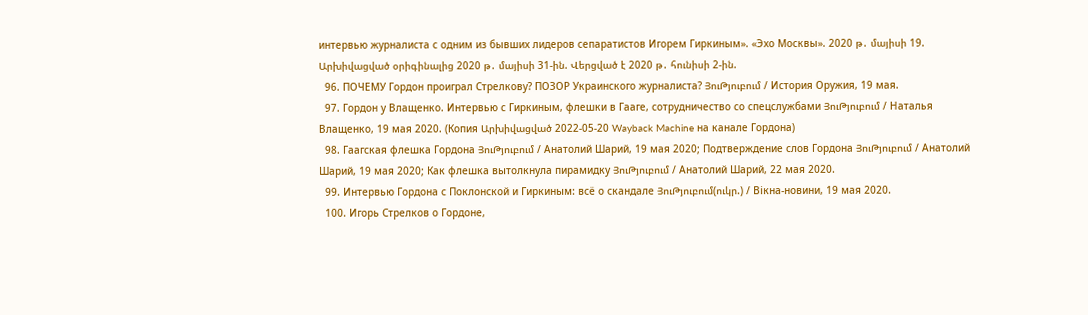интервью журналиста с одним из бывших лидеров сепаратистов Игорем Гиркиным». «Эхо Москвы». 2020 թ․ մայիսի 19. Արխիվացված օրիգինալից 2020 թ․ մայիսի 31-ին. Վերցված է 2020 թ․ հունիսի 2-ին.
  96. ПОЧЕМУ Гордон проиграл Стрелкову? ПОЗОР Украинского журналиста? ՅուԹյուբում / История Оружия, 19 мая.
  97. Гордон у Влащенко. Интервью с Гиркиным, флешки в Гааге, сотрудничество со спецслужбами ՅուԹյուբում / Наталья Влащенко, 19 мая 2020. (Копия Արխիվացված 2022-05-20 Wayback Machine на канале Гордона)
  98. Гаагская флешка Гордона ՅուԹյուբում / Анатолий Шарий, 19 мая 2020; Подтверждение слов Гордона ՅուԹյուբում / Анатолий Шарий, 19 мая 2020; Как флешка вытолкнула пирамидку ՅուԹյուբում / Анатолий Шарий, 22 мая 2020.
  99. Интервью Гордона с Поклонской и Гиркиным: всё о скандале ՅուԹյուբում(ուկր.) / Вікна-новини, 19 мая 2020.
  100. Игорь Стрелков о Гордоне,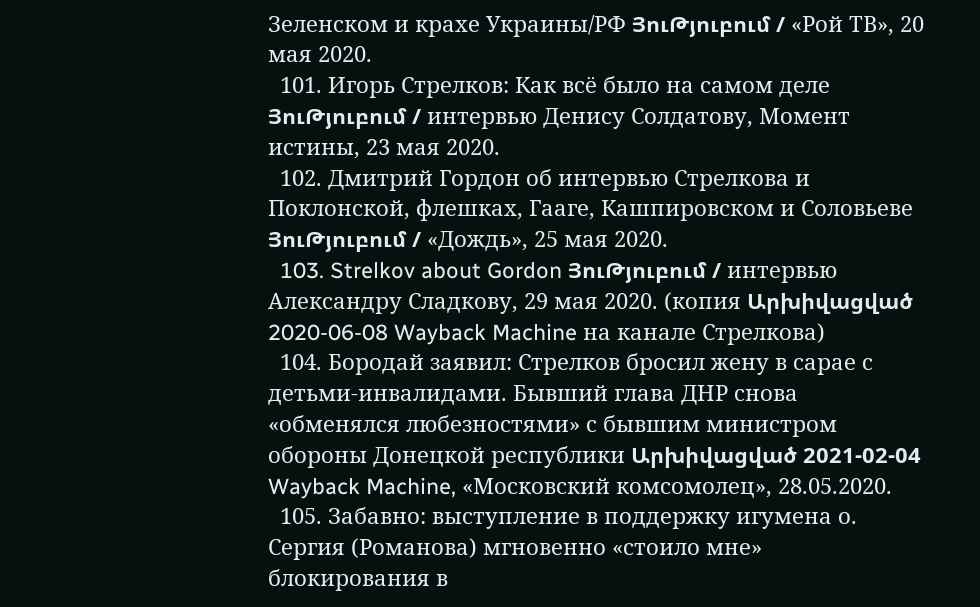Зеленском и крахе Украины/РФ ՅուԹյուբում / «Рой ТВ», 20 мая 2020.
  101. Игорь Стрелков: Как всё было на самом деле ՅուԹյուբում / интервью Денису Солдатову, Момент истины, 23 мая 2020.
  102. Дмитрий Гордон об интервью Стрелкова и Поклонской, флешках, Гааге, Кашпировском и Соловьеве ՅուԹյուբում / «Дождь», 25 мая 2020.
  103. Strelkov about Gordon ՅուԹյուբում / интервью Александру Сладкову, 29 мая 2020. (копия Արխիվացված 2020-06-08 Wayback Machine на канале Стрелкова)
  104. Бородай заявил: Стрелков бросил жену в сарае с детьми-инвалидами. Бывший глава ДНР снова «обменялся любезностями» с бывшим министром обороны Донецкой республики Արխիվացված 2021-02-04 Wayback Machine, «Московский комсомолец», 28.05.2020.
  105. Забавно: выступление в поддержку игумена о. Сергия (Романова) мгновенно «стоило мне» блокирования в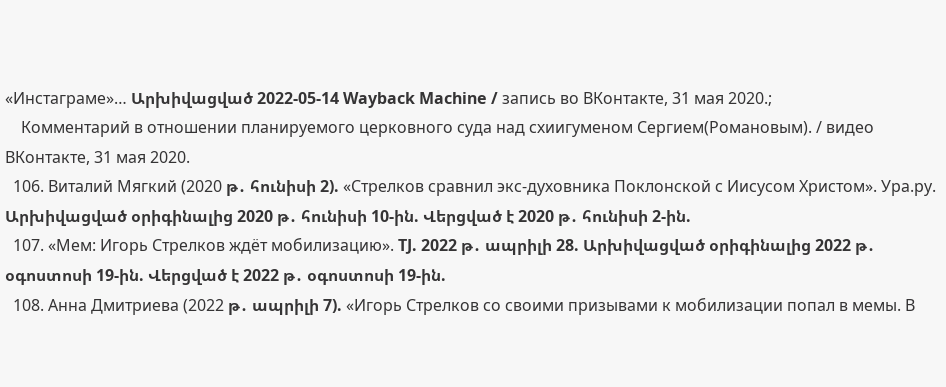«Инстаграме»… Արխիվացված 2022-05-14 Wayback Machine / запись во ВКонтакте, 31 мая 2020.;
    Комментарий в отношении планируемого церковного суда над схиигуменом Сергием(Романовым). / видео ВКонтакте, 31 мая 2020.
  106. Виталий Мягкий (2020 թ․ հունիսի 2). «Стрелков сравнил экс-духовника Поклонской с Иисусом Христом». Ура.ру. Արխիվացված օրիգինալից 2020 թ․ հունիսի 10-ին. Վերցված է 2020 թ․ հունիսի 2-ին.
  107. «Мем: Игорь Стрелков ждёт мобилизацию». TJ. 2022 թ․ ապրիլի 28. Արխիվացված օրիգինալից 2022 թ․ օգոստոսի 19-ին. Վերցված է 2022 թ․ օգոստոսի 19-ին.
  108. Анна Дмитриева (2022 թ․ ապրիլի 7). «Игорь Стрелков со своими призывами к мобилизации попал в мемы. В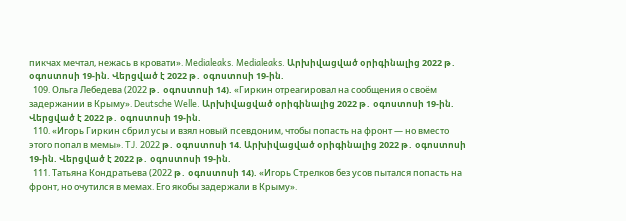пикчах мечтал, нежась в кровати». Medialeaks. Medialeaks. Արխիվացված օրիգինալից 2022 թ․ օգոստոսի 19-ին. Վերցված է 2022 թ․ օգոստոսի 19-ին.
  109. Ольга Лебедева (2022 թ․ օգոստոսի 14). «Гиркин отреагировал на сообщения о своём задержании в Крыму». Deutsche Welle. Արխիվացված օրիգինալից 2022 թ․ օգոստոսի 19-ին. Վերցված է 2022 թ․ օգոստոսի 19-ին.
  110. «Игорь Гиркин сбрил усы и взял новый псевдоним, чтобы попасть на фронт — но вместо этого попал в мемы». TJ. 2022 թ․ օգոստոսի 14. Արխիվացված օրիգինալից 2022 թ․ օգոստոսի 19-ին. Վերցված է 2022 թ․ օգոստոսի 19-ին.
  111. Татьяна Кондратьева (2022 թ․ օգոստոսի 14). «Игорь Стрелков без усов пытался попасть на фронт, но очутился в мемах. Его якобы задержали в Крыму».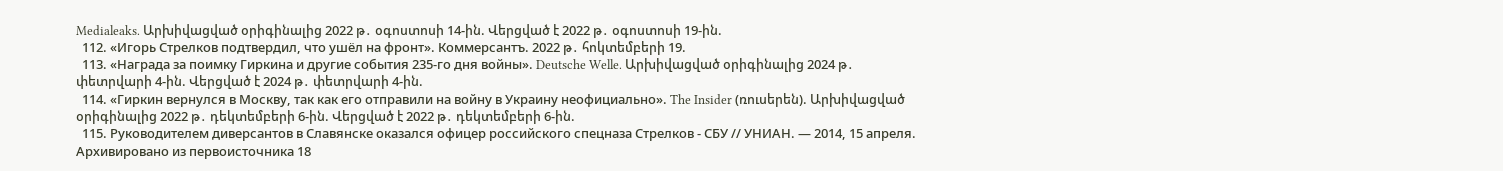Medialeaks. Արխիվացված օրիգինալից 2022 թ․ օգոստոսի 14-ին. Վերցված է 2022 թ․ օգոստոսի 19-ին.
  112. «Игорь Стрелков подтвердил, что ушёл на фронт». Коммерсантъ. 2022 թ․ հոկտեմբերի 19.
  113. «Награда за поимку Гиркина и другие события 235-го дня войны». Deutsche Welle. Արխիվացված օրիգինալից 2024 թ․ փետրվարի 4-ին. Վերցված է 2024 թ․ փետրվարի 4-ին.
  114. «Гиркин вернулся в Москву, так как его отправили на войну в Украину неофициально». The Insider (ռուսերեն). Արխիվացված օրիգինալից 2022 թ․ դեկտեմբերի 6-ին. Վերցված է 2022 թ․ դեկտեմբերի 6-ին.
  115. Руководителем диверсантов в Славянске оказался офицер российского спецназа Стрелков - СБУ // УНИАН. — 2014, 15 апреля. Архивировано из первоисточника 18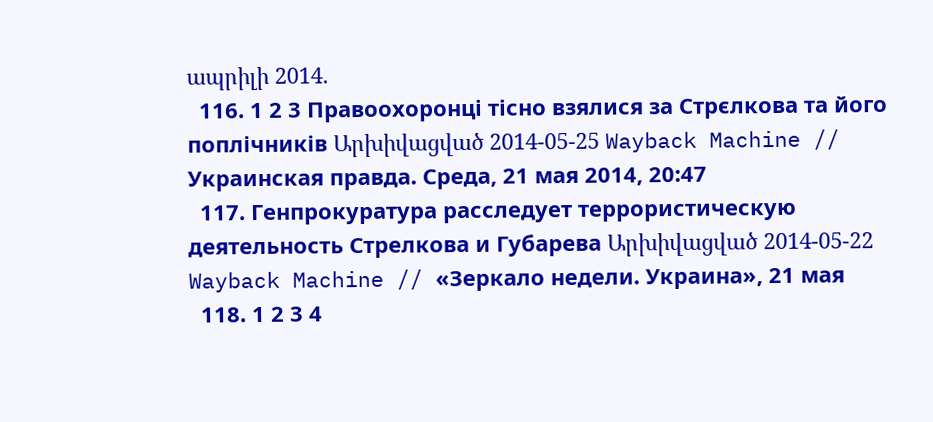ապրիլի 2014.
  116. 1 2 3 Правоохоронці тісно взялися за Стрєлкова та його поплічників Արխիվացված 2014-05-25 Wayback Machine // Украинская правда. Среда, 21 мая 2014, 20:47
  117. Генпрокуратура расследует террористическую деятельность Стрелкова и Губарева Արխիվացված 2014-05-22 Wayback Machine // «Зеркало недели. Украина», 21 мая
  118. 1 2 3 4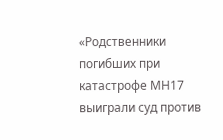«Родственники погибших при катастрофе МН17 выиграли суд против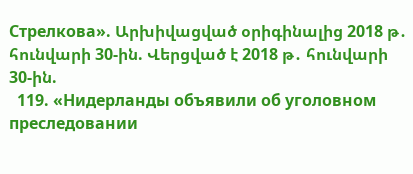Стрелкова». Արխիվացված օրիգինալից 2018 թ․ հունվարի 30-ին. Վերցված է 2018 թ․ հունվարի 30-ին.
  119. «Нидерланды объявили об уголовном преследовании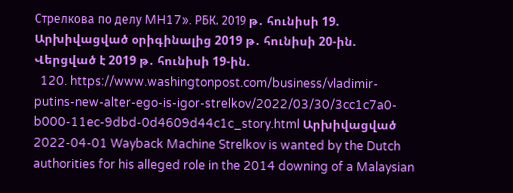Стрелкова по делу MH17». РБК. 2019 թ․ հունիսի 19. Արխիվացված օրիգինալից 2019 թ․ հունիսի 20-ին. Վերցված է 2019 թ․ հունիսի 19-ին.
  120. https://www.washingtonpost.com/business/vladimir-putins-new-alter-ego-is-igor-strelkov/2022/03/30/3cc1c7a0-b000-11ec-9dbd-0d4609d44c1c_story.html Արխիվացված 2022-04-01 Wayback Machine Strelkov is wanted by the Dutch authorities for his alleged role in the 2014 downing of a Malaysian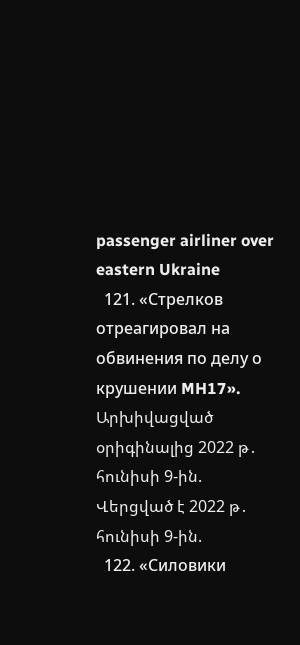passenger airliner over eastern Ukraine
  121. «Стрелков отреагировал на обвинения по делу о крушении MH17». Արխիվացված օրիգինալից 2022 թ․ հունիսի 9-ին. Վերցված է 2022 թ․ հունիսի 9-ին.
  122. «Силовики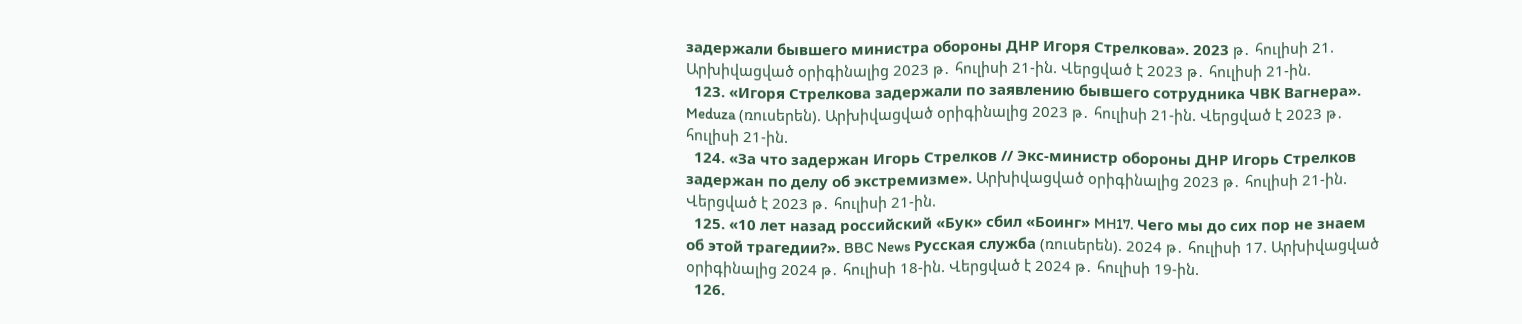задержали бывшего министра обороны ДНР Игоря Стрелкова». 2023 թ․ հուլիսի 21. Արխիվացված օրիգինալից 2023 թ․ հուլիսի 21-ին. Վերցված է 2023 թ․ հուլիսի 21-ին.
  123. «Игоря Стрелкова задержали по заявлению бывшего сотрудника ЧВК Вагнера». Meduza (ռուսերեն). Արխիվացված օրիգինալից 2023 թ․ հուլիսի 21-ին. Վերցված է 2023 թ․ հուլիսի 21-ին.
  124. «За что задержан Игорь Стрелков // Экс-министр обороны ДНР Игорь Стрелков задержан по делу об экстремизме». Արխիվացված օրիգինալից 2023 թ․ հուլիսի 21-ին. Վերցված է 2023 թ․ հուլիսի 21-ին.
  125. «10 лет назад российский «Бук» сбил «Боинг» MH17. Чего мы до сих пор не знаем об этой трагедии?». BBC News Русская служба (ռուսերեն). 2024 թ․ հուլիսի 17. Արխիվացված օրիգինալից 2024 թ․ հուլիսի 18-ին. Վերցված է 2024 թ․ հուլիսի 19-ին.
  126.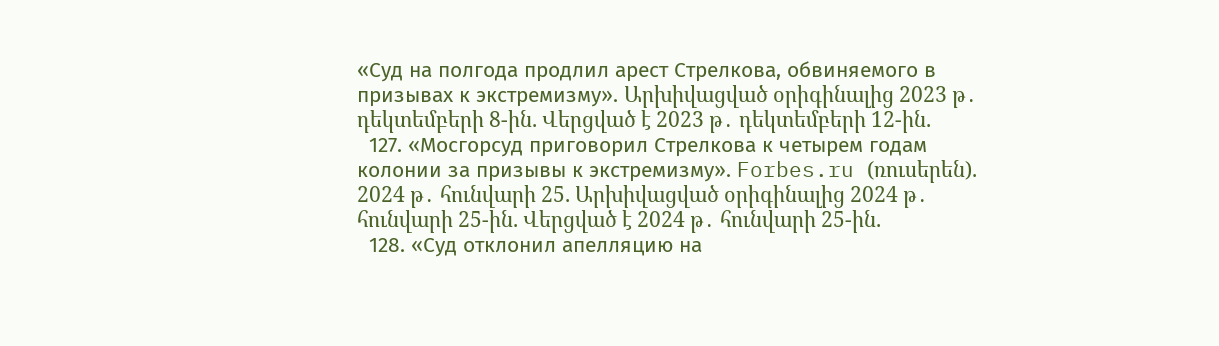«Суд на полгода продлил арест Стрелкова, обвиняемого в призывах к экстремизму». Արխիվացված օրիգինալից 2023 թ․ դեկտեմբերի 8-ին. Վերցված է 2023 թ․ դեկտեմբերի 12-ին.
  127. «Мосгорсуд приговорил Стрелкова к четырем годам колонии за призывы к экстремизму». Forbes.ru (ռուսերեն). 2024 թ․ հունվարի 25. Արխիվացված օրիգինալից 2024 թ․ հունվարի 25-ին. Վերցված է 2024 թ․ հունվարի 25-ին.
  128. «Суд отклонил апелляцию на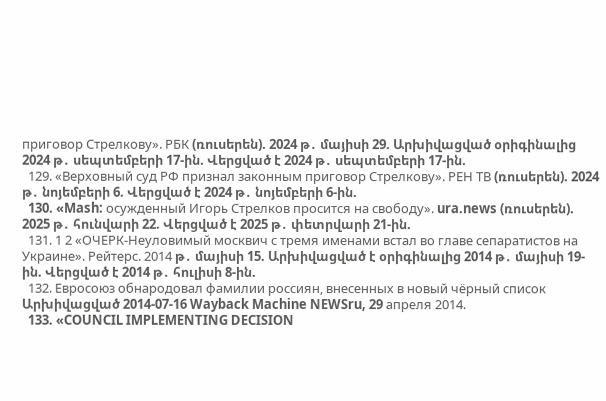приговор Стрелкову». РБК (ռուսերեն). 2024 թ․ մայիսի 29. Արխիվացված օրիգինալից 2024 թ․ սեպտեմբերի 17-ին. Վերցված է 2024 թ․ սեպտեմբերի 17-ին.
  129. «Верховный суд РФ признал законным приговор Стрелкову». РЕН ТВ (ռուսերեն). 2024 թ․ նոյեմբերի 6. Վերցված է 2024 թ․ նոյեմբերի 6-ին.
  130. «Mash: осужденный Игорь Стрелков просится на свободу». ura.news (ռուսերեն). 2025 թ․ հունվարի 22. Վերցված է 2025 թ․ փետրվարի 21-ին.
  131. 1 2 «ОЧЕРК-Неуловимый москвич с тремя именами встал во главе сепаратистов на Украине». Рейтерс. 2014 թ․ մայիսի 15. Արխիվացված է օրիգինալից 2014 թ․ մայիսի 19-ին. Վերցված է 2014 թ․ հուլիսի 8-ին.
  132. Евросоюз обнародовал фамилии россиян, внесенных в новый чёрный список Արխիվացված 2014-07-16 Wayback Machine NEWSru, 29 апреля 2014.
  133. «COUNCIL IMPLEMENTING DECISION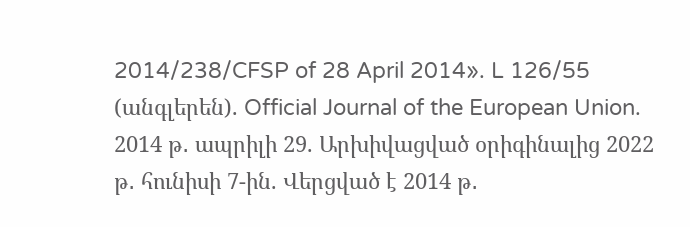2014/238/CFSP of 28 April 2014». L 126/55 (անգլերեն). Official Journal of the European Union. 2014 թ․ ապրիլի 29. Արխիվացված օրիգինալից 2022 թ․ հունիսի 7-ին. Վերցված է 2014 թ․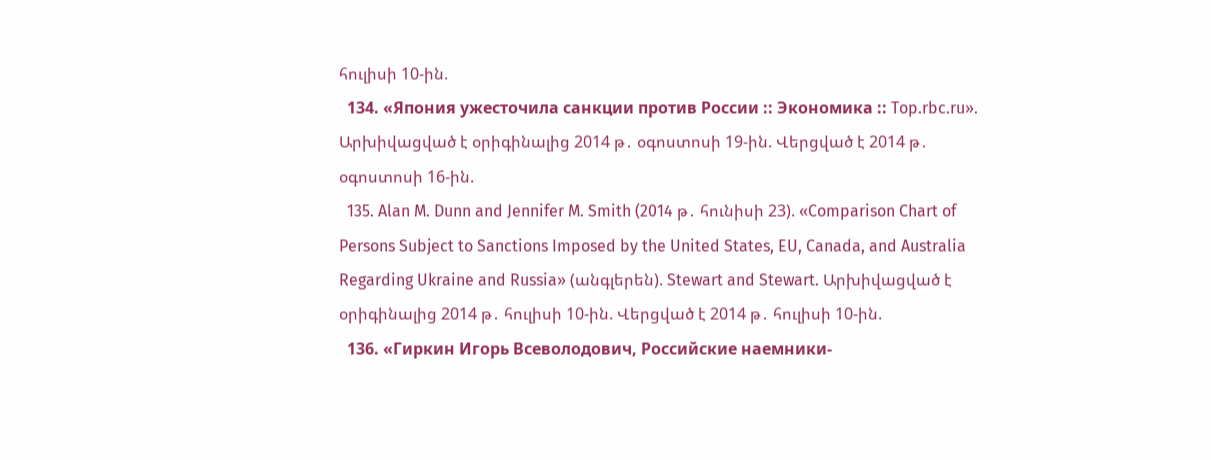հուլիսի 10-ին.
  134. «Япония ужесточила санкции против России :: Экономика :: Top.rbc.ru». Արխիվացված է օրիգինալից 2014 թ․ օգոստոսի 19-ին. Վերցված է 2014 թ․ օգոստոսի 16-ին.
  135. Alan M. Dunn and Jennifer M. Smith (2014 թ․ հունիսի 23). «Comparison Chart of Persons Subject to Sanctions Imposed by the United States, EU, Canada, and Australia Regarding Ukraine and Russia» (անգլերեն). Stewart and Stewart. Արխիվացված է օրիգինալից 2014 թ․ հուլիսի 10-ին. Վերցված է 2014 թ․ հուլիսի 10-ին.
  136. «Гиркин Игорь Всеволодович, Российские наемники-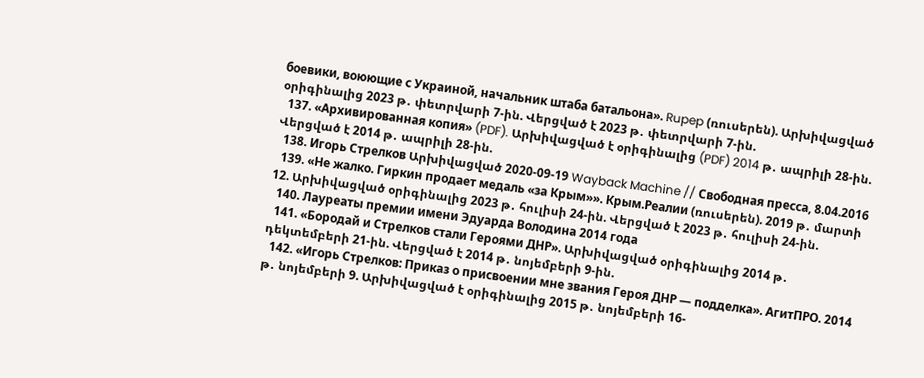боевики, воюющие с Украиной, начальник штаба батальона». Rupep (ռուսերեն). Արխիվացված օրիգինալից 2023 թ․ փետրվարի 7-ին. Վերցված է 2023 թ․ փետրվարի 7-ին.
  137. «Архивированная копия» (PDF). Արխիվացված է օրիգինալից (PDF) 2014 թ․ ապրիլի 28-ին. Վերցված է 2014 թ․ ապրիլի 28-ին.
  138. Игорь Стрелков Արխիվացված 2020-09-19 Wayback Machine // Свободная пресса, 8.04.2016
  139. «Не жалко. Гиркин продает медаль «за Крым»». Крым.Реалии (ռուսերեն). 2019 թ․ մարտի 12. Արխիվացված օրիգինալից 2023 թ․ հուլիսի 24-ին. Վերցված է 2023 թ․ հուլիսի 24-ին.
  140. Лауреаты премии имени Эдуарда Володина 2014 года
  141. «Бородай и Стрелков стали Героями ДНР». Արխիվացված օրիգինալից 2014 թ․ դեկտեմբերի 21-ին. Վերցված է 2014 թ․ նոյեմբերի 9-ին.
  142. «Игорь Стрелков: Приказ о присвоении мне звания Героя ДНР — подделка». АгитПРО. 2014 թ․ նոյեմբերի 9. Արխիվացված է օրիգինալից 2015 թ․ նոյեմբերի 16-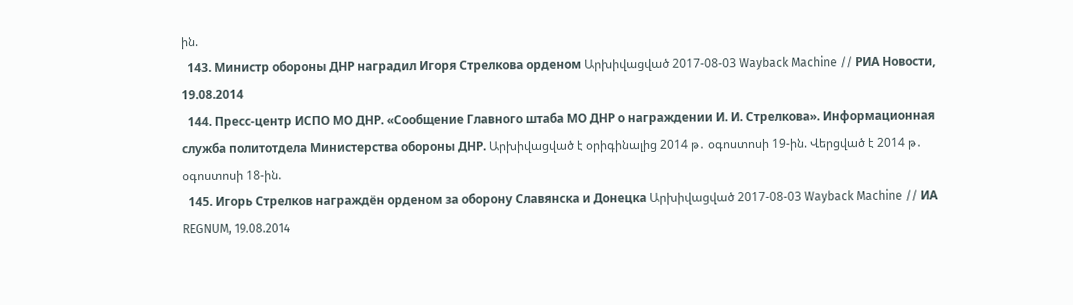ին.
  143. Министр обороны ДНР наградил Игоря Стрелкова орденом Արխիվացված 2017-08-03 Wayback Machine // РИА Новости, 19.08.2014
  144. Пресс-центр ИСПО МО ДНР. «Сообщение Главного штаба МО ДНР о награждении И. И. Стрелкова». Информационная служба политотдела Министерства обороны ДНР. Արխիվացված է օրիգինալից 2014 թ․ օգոստոսի 19-ին. Վերցված է 2014 թ․ օգոստոսի 18-ին.
  145. Игорь Стрелков награждён орденом за оборону Славянска и Донецка Արխիվացված 2017-08-03 Wayback Machine // ИА REGNUM, 19.08.2014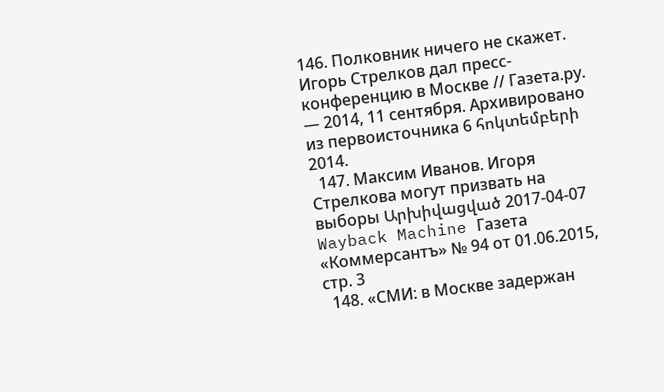146. Полковник ничего не скажет. Игорь Стрелков дал пресс-конференцию в Москве // Газета.ру. — 2014, 11 сентября. Архивировано из первоисточника 6 հոկտեմբերի 2014.
  147. Максим Иванов. Игоря Стрелкова могут призвать на выборы Արխիվացված 2017-04-07 Wayback Machine Газета «Коммерсантъ» № 94 от 01.06.2015, стр. 3
  148. «СМИ: в Москве задержан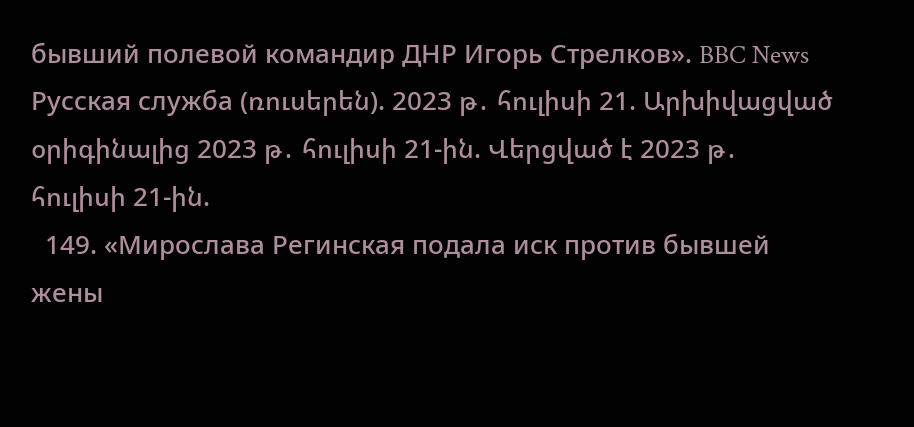бывший полевой командир ДНР Игорь Стрелков». BBC News Русская служба (ռուսերեն). 2023 թ․ հուլիսի 21. Արխիվացված օրիգինալից 2023 թ․ հուլիսի 21-ին. Վերցված է 2023 թ․ հուլիսի 21-ին.
  149. «Мирослава Регинская подала иск против бывшей жены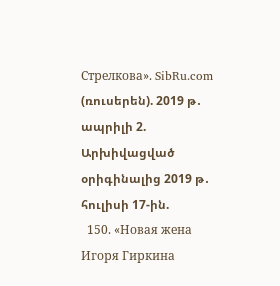Стрелкова». SibRu.com (ռուսերեն). 2019 թ․ ապրիլի 2. Արխիվացված օրիգինալից 2019 թ․ հուլիսի 17-ին.
  150. «Новая жена Игоря Гиркина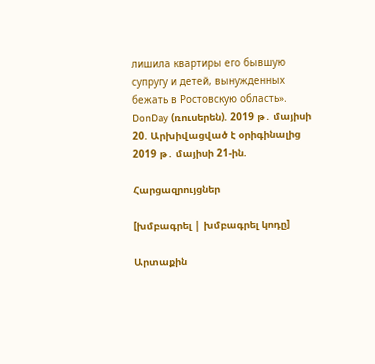лишила квартиры его бывшую супругу и детей, вынужденных бежать в Ростовскую область». DonDay (ռուսերեն). 2019 թ․ մայիսի 20. Արխիվացված է օրիգինալից 2019 թ․ մայիսի 21-ին.

Հարցազրույցներ

[խմբագրել | խմբագրել կոդը]

Արտաքին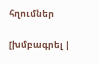հղումներ

[խմբագրել |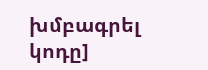խմբագրել կոդը]